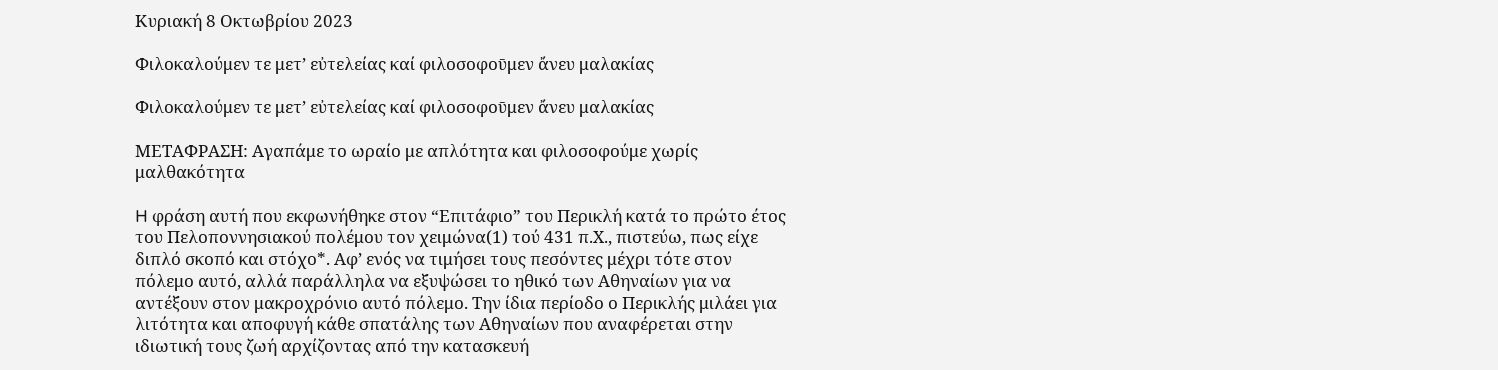Κυριακή 8 Οκτωβρίου 2023

Φιλοκαλούμεν τε μετ’ εὐτελείας καί φιλοσοφοῡμεν ἄνευ μαλακίας

Φιλοκαλούμεν τε μετ’ εὐτελείας καί φιλοσοφοῡμεν ἄνευ μαλακίας

ΜΕΤΑΦΡΑΣΗ: Αγαπάμε το ωραίο με απλότητα και φιλοσοφούμε χωρίς μαλθακότητα

H φράση αυτή που εκφωνήθηκε στον “Επιτάφιο” του Περικλή κατά το πρώτο έτος του Πελοποννησιακού πολέμου τον χειμώνα(1) τού 431 π.Χ., πιστεύω, πως είχε διπλό σκοπό και στόχο*. Αφ’ ενός να τιμήσει τους πεσόντες μέχρι τότε στον πόλεμο αυτό, αλλά παράλληλα να εξυψώσει το ηθικό των Αθηναίων για να αντέξουν στον μακροχρόνιο αυτό πόλεμο. Την ίδια περίοδο ο Περικλής μιλάει για λιτότητα και αποφυγή κάθε σπατάλης των Αθηναίων που αναφέρεται στην ιδιωτική τους ζωή αρχίζοντας από την κατασκευή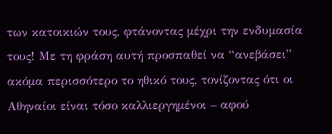των κατοικιών τους, φτάνοντας μέχρι την ενδυμασία τους! Με τη φράση αυτή προσπαθεί να “ανεβάσει” ακόμα περισσότερο το ηθικό τους, τονίζοντας ότι οι Αθηναίοι είναι τόσο καλλιεργημένοι – αφού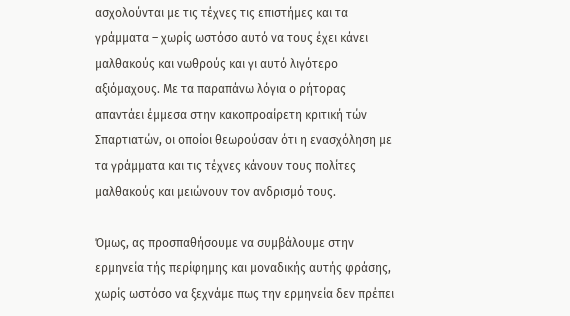ασχολούνται με τις τέχνες τις επιστήμες και τα γράμματα – χωρίς ωστόσο αυτό να τους έχει κάνει μαλθακούς και νωθρούς και γι αυτό λιγότερο αξιόμαχους. Με τα παραπάνω λόγια ο ρήτορας απαντάει έμμεσα στην κακοπροαίρετη κριτική τών Σπαρτιατών, οι οποίοι θεωρούσαν ότι η ενασχόληση με τα γράμματα και τις τέχνες κάνουν τους πολίτες μαλθακούς και μειώνουν τον ανδρισμό τους.

Όμως, ας προσπαθήσουμε να συμβάλουμε στην ερμηνεία τής περίφημης και μοναδικής αυτής φράσης, χωρίς ωστόσο να ξεχνάμε πως την ερμηνεία δεν πρέπει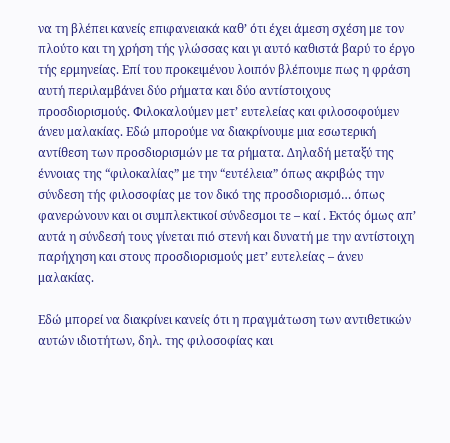να τη βλέπει κανείς επιφανειακά καθ’ ότι έχει άμεση σχέση με τον πλούτο και τη χρήση τής γλώσσας και γι αυτό καθιστά βαρύ το έργο τής ερμηνείας. Επί του προκειμένου λοιπόν βλέπουμε πως η φράση αυτή περιλαμβάνει δύο ρήματα και δύο αντίστοιχους προσδιορισμούς. Φιλοκαλούμεν μετ’ ευτελείας και φιλοσοφούμεν άνευ μαλακίας. Εδώ μπορούμε να διακρίνουμε μια εσωτερική αντίθεση των προσδιορισμών με τα ρήματα. Δηλαδή μεταξύ της έννοιας της “φιλοκαλίας” με την “ευτέλεια” όπως ακριβώς την σύνδεση τής φιλοσοφίας με τον δικό της προσδιορισμό… όπως φανερώνουν και οι συμπλεκτικοί σύνδεσμοι τε – καί . Εκτός όμως απ’ αυτά η σύνδεσή τους γίνεται πιό στενή και δυνατή με την αντίστοιχη παρήχηση και στους προσδιορισμούς μετ’ ευτελείας – άνευ μαλακίας.

Εδώ μπορεί να διακρίνει κανείς ότι η πραγμάτωση των αντιθετικών αυτών ιδιοτήτων, δηλ. της φιλοσοφίας και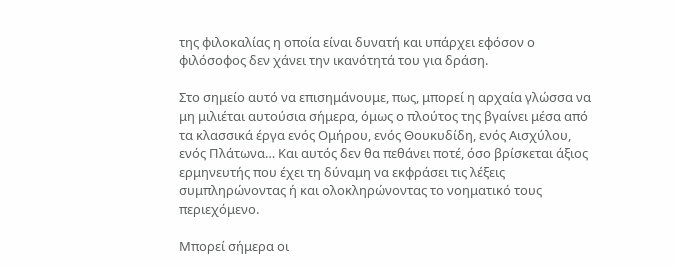της φιλοκαλίας η οποία είναι δυνατή και υπάρχει εφόσον ο φιλόσοφος δεν χάνει την ικανότητά του για δράση.

Στο σημείο αυτό να επισημάνουμε, πως, μπορεί η αρχαία γλώσσα να μη μιλιέται αυτούσια σήμερα, όμως ο πλούτος της βγαίνει μέσα από τα κλασσικά έργα ενός Ομήρου, ενός Θουκυδίδη, ενός Αισχύλου, ενός Πλάτωνα… Και αυτός δεν θα πεθάνει ποτέ, όσο βρίσκεται άξιος ερμηνευτής που έχει τη δύναμη να εκφράσει τις λέξεις συμπληρώνοντας ή και ολοκληρώνοντας το νοηματικό τους περιεχόμενο.

Μπορεί σήμερα οι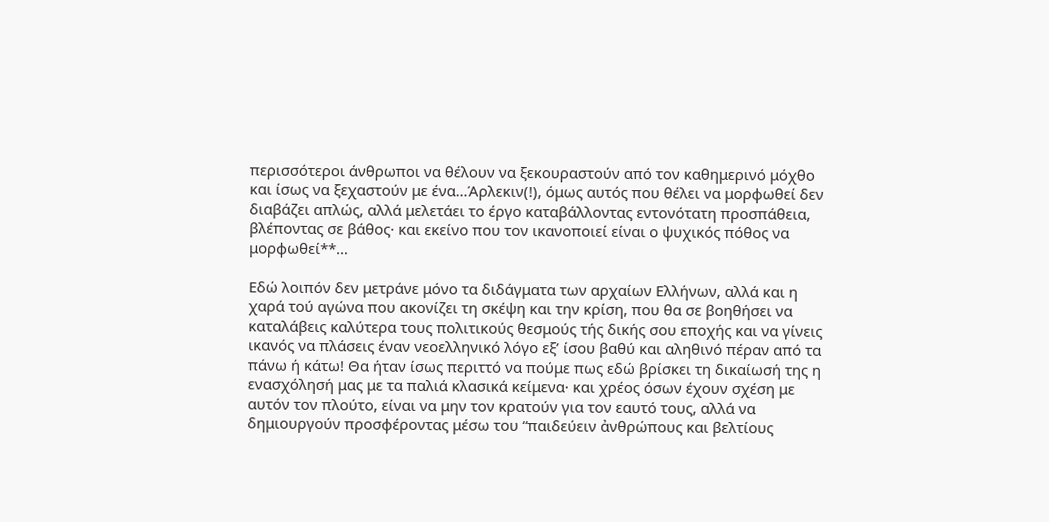περισσότεροι άνθρωποι να θέλουν να ξεκουραστούν από τον καθημερινό μόχθο και ίσως να ξεχαστούν με ένα…Άρλεκιν(!), όμως αυτός που θέλει να μορφωθεί δεν διαβάζει απλώς, αλλά μελετάει το έργο καταβάλλοντας εντονότατη προσπάθεια, βλέποντας σε βάθος· και εκείνο που τον ικανοποιεί είναι ο ψυχικός πόθος να μορφωθεί**…

Εδώ λοιπόν δεν μετράνε μόνο τα διδάγματα των αρχαίων Ελλήνων, αλλά και η χαρά τού αγώνα που ακονίζει τη σκέψη και την κρίση, που θα σε βοηθήσει να καταλάβεις καλύτερα τους πολιτικούς θεσμούς τής δικής σου εποχής και να γίνεις ικανός να πλάσεις έναν νεοελληνικό λόγο εξ’ ίσου βαθύ και αληθινό πέραν από τα πάνω ή κάτω! Θα ήταν ίσως περιττό να πούμε πως εδώ βρίσκει τη δικαίωσή της η ενασχόλησή μας με τα παλιά κλασικά κείμενα· και χρέος όσων έχουν σχέση με αυτόν τον πλούτο, είναι να μην τον κρατούν για τον εαυτό τους, αλλά να δημιουργούν προσφέροντας μέσω του “παιδεύειν ἀνθρώπους και βελτίους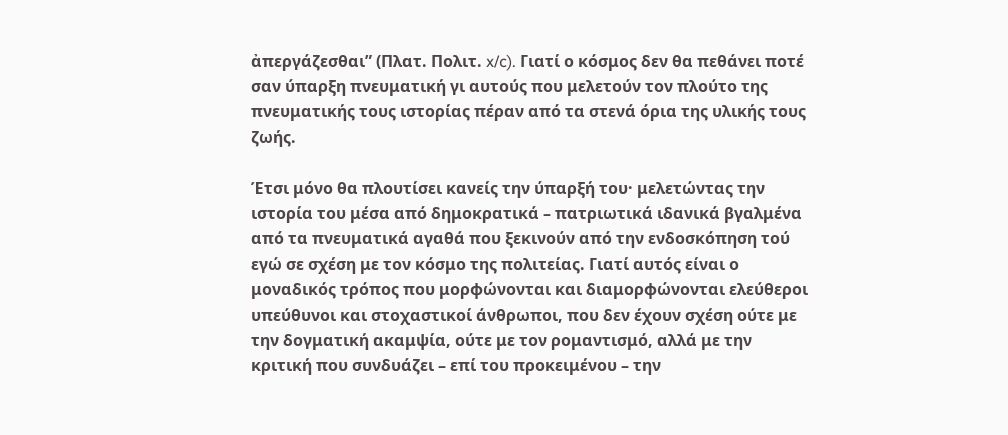ἀπεργάζεσθαι” (Πλατ. Πολιτ. x/c). Γιατί ο κόσμος δεν θα πεθάνει ποτέ σαν ύπαρξη πνευματική γι αυτούς που μελετούν τον πλούτο της πνευματικής τους ιστορίας πέραν από τα στενά όρια της υλικής τους ζωής.

Έτσι μόνο θα πλουτίσει κανείς την ύπαρξή του· μελετώντας την ιστορία του μέσα από δημοκρατικά – πατριωτικά ιδανικά βγαλμένα από τα πνευματικά αγαθά που ξεκινούν από την ενδοσκόπηση τού εγώ σε σχέση με τον κόσμο της πολιτείας. Γιατί αυτός είναι ο μοναδικός τρόπος που μορφώνονται και διαμορφώνονται ελεύθεροι υπεύθυνοι και στοχαστικοί άνθρωποι, που δεν έχουν σχέση ούτε με την δογματική ακαμψία, ούτε με τον ρομαντισμό, αλλά με την κριτική που συνδυάζει – επί του προκειμένου – την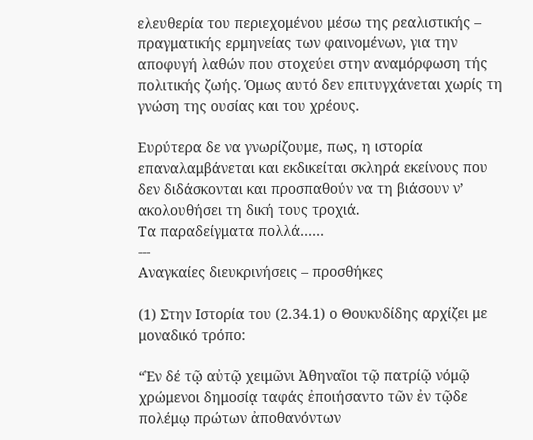ελευθερία του περιεχομένου μέσω της ρεαλιστικής – πραγματικής ερμηνείας των φαινομένων, για την αποφυγή λαθών που στοχεύει στην αναμόρφωση τής πολιτικής ζωής. Όμως αυτό δεν επιτυγχάνεται χωρίς τη γνώση της ουσίας και του χρέους.

Ευρύτερα δε να γνωρίζουμε, πως, η ιστορία επαναλαμβάνεται και εκδικείται σκληρά εκείνους που δεν διδάσκονται και προσπαθούν να τη βιάσουν ν’ ακολουθήσει τη δική τους τροχιά.
Τα παραδείγματα πολλά……
---
Αναγκαίες διευκρινήσεις – προσθήκες

(1) Στην Ιστορία του (2.34.1) ο Θουκυδίδης αρχίζει με μοναδικό τρόπο:

“Ἐν δέ τῷ αὐτῷ χειμῶνι Ἀθηναῖοι τῷ πατρίῷ νόμῷ χρώμενοι δημοσίᾳ ταφάς ἐποιήσαντο τῶν ἐν τῷδε πολέμῳ πρώτων ἀποθανόντων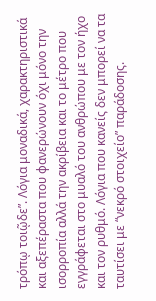τρόπῳ τοιῷδε”. Λόγια μοναδικά, χαρακτηριστικά και αξεπέραστα που φανερώνουν όχι μόνο την ισορροπία αλλά την ακρίβεια και το μέτρο που εγγράφεται στο μυαλό του ανθρώπου με τον ήχο και τον ρυθμό. Λόγια που κανείς δεν μπορεί να τα ταυτίσει με “νεκρό στοιχείο” παράδοσης.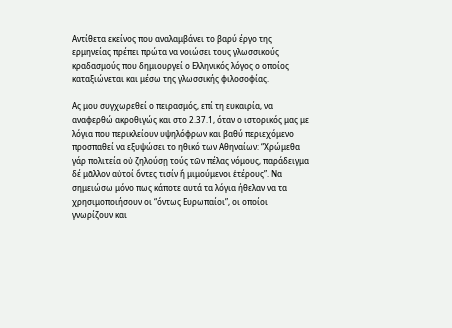Αντίθετα εκείνος που αναλαμβάνει το βαρύ έργο της ερμηνείας πρέπει πρώτα να νοιώσει τους γλωσσικούς κραδασμούς που δημιουργεί ο Ελληνικός λόγος ο οποίος καταξιώνεται και μέσω της γλωσσικής φιλοσοφίας.

Ας μου συγχωρεθεί ο πειρασμός, επί τη ευκαιρία, να αναφερθώ ακροθιγώς και στο 2.37.1, όταν ο ιστορικός μας με λόγια που περικλείουν υψηλόφρων και βαθύ περιεχόμενο προσπαθεί να εξυψώσει το ηθικό των Αθηναίων: “Χρώμεθα γάρ πολιτεία οὐ ζηλούσῃ τούς τῶν πέλας νόμους, παράδειγμα δέ μᾶλλον αὐτοί ὄντες τισίν ἤ μιμούμενοι ἑτέρους”. Να σημειώσω μόνο πως κάποτε αυτά τα λόγια ήθελαν να τα χρησιμοποιήσουν οι “όντως Ευρωπαίοι”, οι οποίοι γνωρίζουν και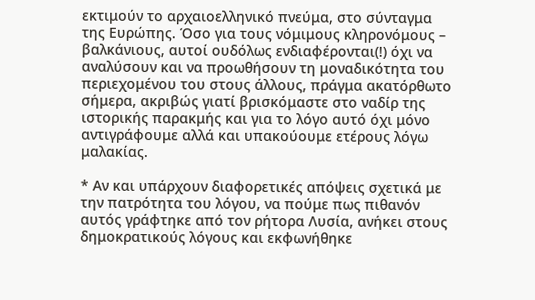εκτιμούν το αρχαιοελληνικό πνεύμα, στο σύνταγμα της Ευρώπης. Όσο για τους νόμιμους κληρονόμους – βαλκάνιους, αυτοί ουδόλως ενδιαφέρονται(!) όχι να αναλύσουν και να προωθήσουν τη μοναδικότητα του περιεχομένου του στους άλλους, πράγμα ακατόρθωτο σήμερα, ακριβώς γιατί βρισκόμαστε στο ναδίρ της ιστορικής παρακμής και για το λόγο αυτό όχι μόνο αντιγράφουμε αλλά και υπακούουμε ετέρους λόγω μαλακίας.

* Αν και υπάρχουν διαφορετικές απόψεις σχετικά με την πατρότητα του λόγου, να πούμε πως πιθανόν αυτός γράφτηκε από τον ρήτορα Λυσία, ανήκει στους δημοκρατικούς λόγους και εκφωνήθηκε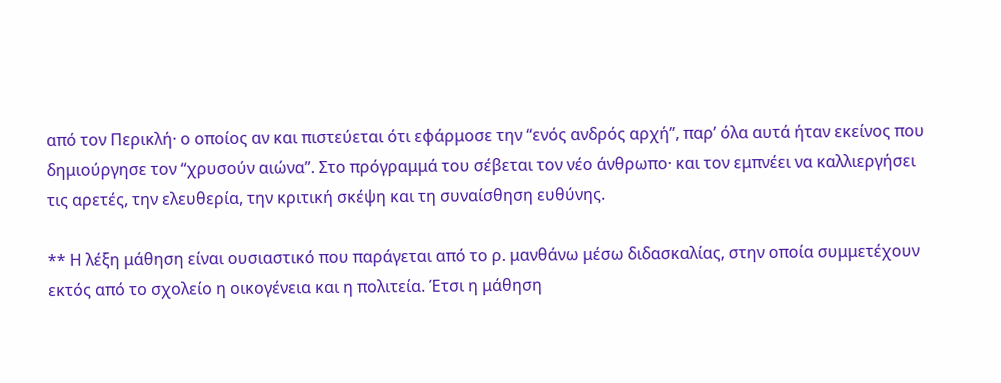από τον Περικλή· ο οποίος αν και πιστεύεται ότι εφάρμοσε την “ενός ανδρός αρχή”, παρ’ όλα αυτά ήταν εκείνος που δημιούργησε τον “χρυσούν αιώνα”. Στο πρόγραμμά του σέβεται τον νέο άνθρωπο· και τον εμπνέει να καλλιεργήσει τις αρετές, την ελευθερία, την κριτική σκέψη και τη συναίσθηση ευθύνης.

** Η λέξη μάθηση είναι ουσιαστικό που παράγεται από το ρ. μανθάνω μέσω διδασκαλίας, στην οποία συμμετέχουν εκτός από το σχολείο η οικογένεια και η πολιτεία. Έτσι η μάθηση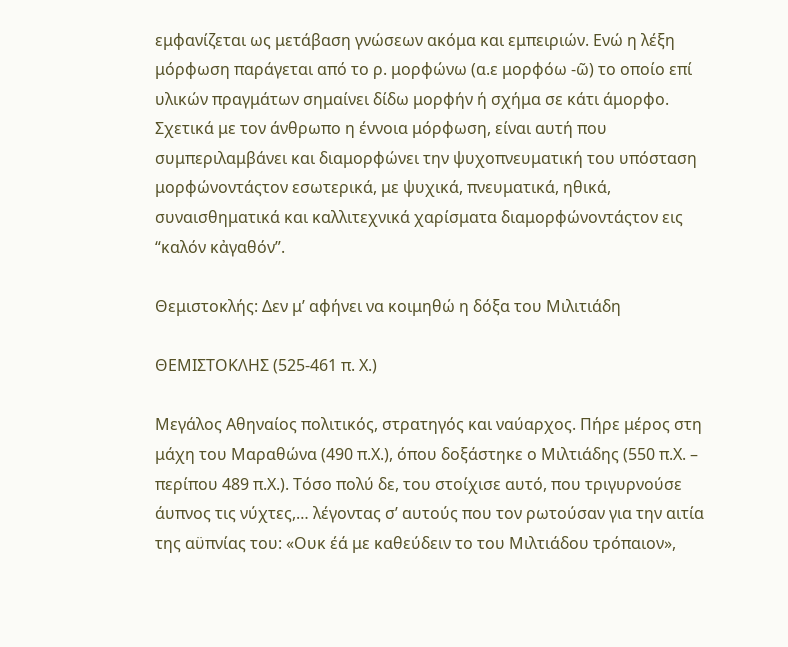εμφανίζεται ως μετάβαση γνώσεων ακόμα και εμπειριών. Ενώ η λέξη μόρφωση παράγεται από το ρ. μορφώνω (α.ε μορφόω -ῶ) το οποίο επί υλικών πραγμάτων σημαίνει δίδω μορφήν ή σχήμα σε κάτι άμορφο. Σχετικά με τον άνθρωπο η έννοια μόρφωση, είναι αυτή που συμπεριλαμβάνει και διαμορφώνει την ψυχοπνευματική του υπόσταση μορφώνοντάςτον εσωτερικά, με ψυχικά, πνευματικά, ηθικά, συναισθηματικά και καλλιτεχνικά χαρίσματα διαμορφώνοντάςτον εις “καλόν κἀγαθόν”.

Θεμιστοκλής: Δεν μ’ αφήνει να κοιμηθώ η δόξα του Μιλιτιάδη

ΘΕΜΙΣΤΟΚΛΗΣ (525-461 π. Χ.)

Μεγάλος Αθηναίος πολιτικός, στρατηγός και ναύαρχος. Πήρε μέρος στη μάχη του Μαραθώνα (490 π.Χ.), όπου δοξάστηκε ο Μιλτιάδης (550 π.Χ. – περίπου 489 π.Χ.). Τόσο πολύ δε, του στοίχισε αυτό, που τριγυρνούσε άυπνος τις νύχτες,… λέγοντας σ’ αυτούς που τον ρωτούσαν για την αιτία της αϋπνίας του: «Ουκ έά με καθεύδειν το του Μιλτιάδου τρόπαιον»,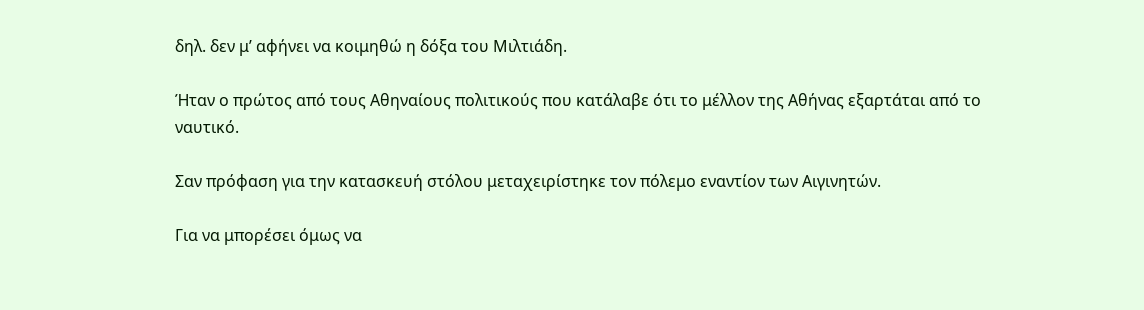δηλ. δεν μ’ αφήνει να κοιμηθώ η δόξα του Μιλτιάδη.

Ήταν ο πρώτος από τους Αθηναίους πολιτικούς που κατάλαβε ότι το μέλλον της Αθήνας εξαρτάται από το ναυτικό.

Σαν πρόφαση για την κατασκευή στόλου μεταχειρίστηκε τον πόλεμο εναντίον των Αιγινητών.

Για να μπορέσει όμως να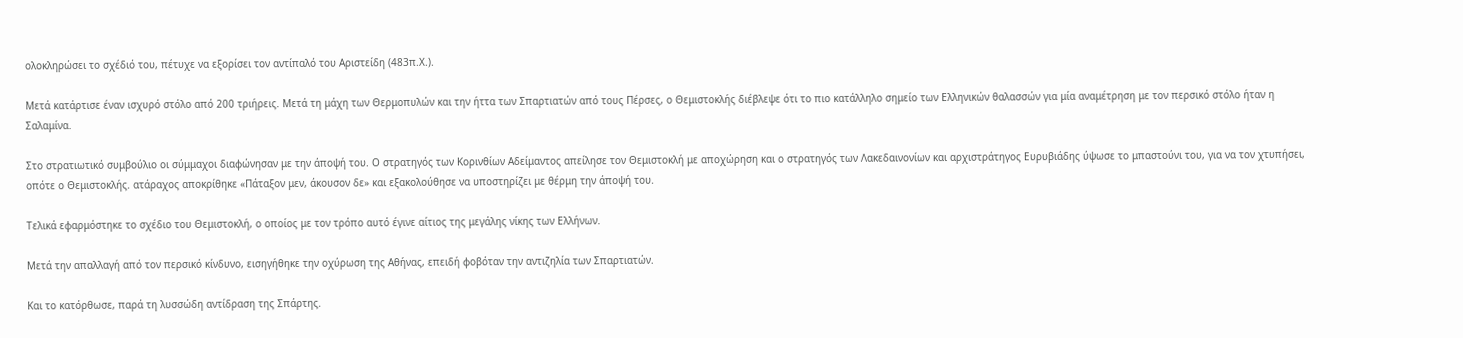ολοκληρώσει το σχέδιό του, πέτυχε να εξορίσει τον αντίπαλό του Αριστείδη (483π.Χ.).

Μετά κατάρτισε έναν ισχυρό στόλο από 200 τριήρεις. Μετά τη μάχη των Θερμοπυλών και την ήττα των Σπαρτιατών από τους Πέρσες, ο Θεμιστοκλής διέβλεψε ότι το πιο κατάλληλο σημείο των Ελληνικών θαλασσών για μία αναμέτρηση με τον περσικό στόλο ήταν η Σαλαμίνα.

Στο στρατιωτικό συμβούλιο οι σύμμαχοι διαφώνησαν με την άποψή του. Ο στρατηγός των Κορινθίων Αδείμαντος απείλησε τον Θεμιστοκλή με αποχώρηση και ο στρατηγός των Λακεδαινονίων και αρχιστράτηγος Ευρυβιάδης ύψωσε το μπαστούνι του, για να τον χτυπήσει, οπότε ο Θεμιστοκλής. ατάραχος αποκρίθηκε «Πάταξον μεν, άκουσον δε» και εξακολούθησε να υποστηρίζει με θέρμη την άποψή του.

Τελικά εφαρμόστηκε το σχέδιο του Θεμιστοκλή, ο οποίος με τον τρόπο αυτό έγινε αίτιος της μεγάλης νίκης των Ελλήνων.

Μετά την απαλλαγή από τον περσικό κίνδυνο, εισηγήθηκε την οχύρωση της Αθήνας, επειδή φοβόταν την αντιζηλία των Σπαρτιατών.

Και το κατόρθωσε, παρά τη λυσσώδη αντίδραση της Σπάρτης.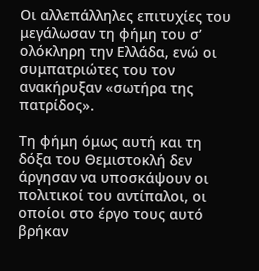Οι αλλεπάλληλες επιτυχίες του μεγάλωσαν τη φήμη του σ’ ολόκληρη την Ελλάδα, ενώ οι συμπατριώτες του τον ανακήρυξαν «σωτήρα της πατρίδος».

Τη φήμη όμως αυτή και τη δόξα του Θεμιστοκλή δεν άργησαν να υποσκάψουν οι πολιτικοί του αντίπαλοι, οι οποίοι στο έργο τους αυτό βρήκαν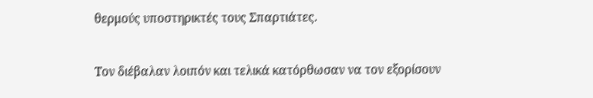θερμούς υποστηρικτές τους Σπαρτιάτες.

Τον διέβαλαν λοιπόν και τελικά κατόρθωσαν να τον εξορίσουν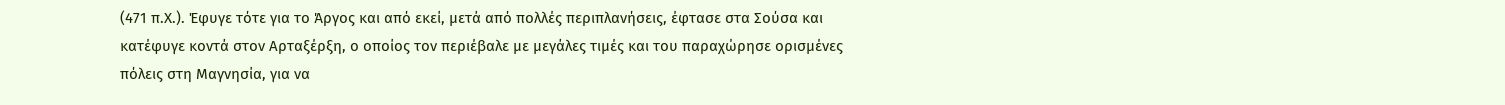(471 π.Χ.). Έφυγε τότε για το Άργος και από εκεί, μετά από πολλές περιπλανήσεις, έφτασε στα Σούσα και κατέφυγε κοντά στον Αρταξέρξη, ο οποίος τον περιέβαλε με μεγάλες τιμές και του παραχώρησε ορισμένες πόλεις στη Μαγνησία, για να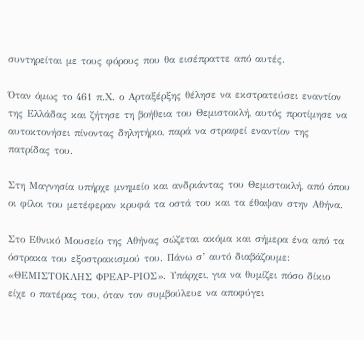συντηρείται με τους φόρους που θα εισέπραττε από αυτές.

Όταν όμως το 461 π.Χ. ο Αρταξέρξης θέλησε να εκστρατεύσει εναντίον της Ελλάδας και ζήτησε τη βοήθεια του Θεμιστοκλή, αυτός προτίμησε να αυτοκτονήσει πίνοντας δηλητήριο, παρά να στραφεί εναντίον της πατρίδας του.

Στη Μαγνησία υπήρχε μνημείο και ανδριάντας του Θεμιστοκλή, από όπου οι φίλοι του μετέφεραν κρυφά τα οστά του και τα έθαψαν στην Αθήνα.

Στο Εθνικό Μουσείο της Αθήνας σώζεται ακόμα και σήμερα ένα από τα όστρακα του εξοστρακισμού του. Πάνω σ’ αυτό διαβάζουμε: «ΘΕΜΙΣΤΟΚΛΗΣ ΦΡΕΑΡ-ΡΙΟΣ». Υπάρχει, για να θυμίζει πόσο δίκιο είχε ο πατέρας του, όταν τον συμβούλευε να αποφύγει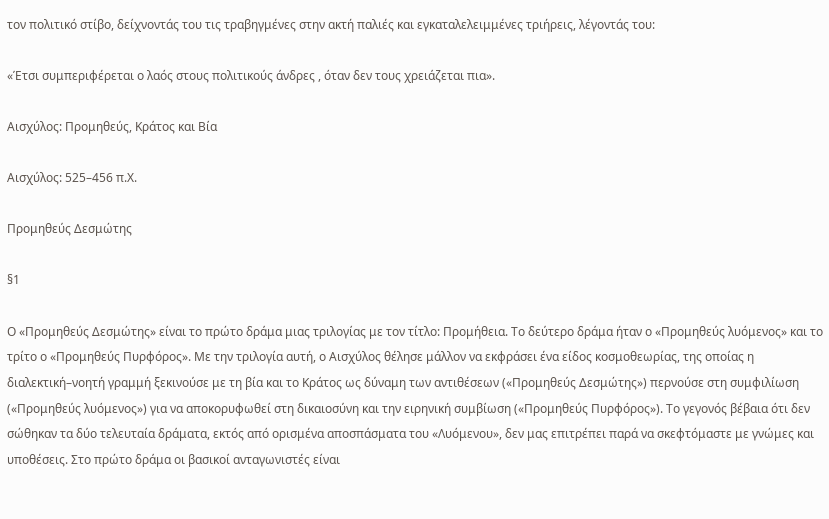τον πολιτικό στίβο, δείχνοντάς του τις τραβηγμένες στην ακτή παλιές και εγκαταλελειμμένες τριήρεις, λέγοντάς του:

«Έτσι συμπεριφέρεται ο λαός στους πολιτικούς άνδρες , όταν δεν τους χρειάζεται πια».

Αισχύλος: Προμηθεύς, Κράτος και Βία

Αισχύλος: 525–456 π.Χ.

Προμηθεύς Δεσμώτης

§1

Ο «Προμηθεύς Δεσμώτης» είναι το πρώτο δράμα μιας τριλογίας με τον τίτλο: Προμήθεια. Το δεύτερο δράμα ήταν ο «Προμηθεύς λυόμενος» και το τρίτο ο «Προμηθεύς Πυρφόρος». Με την τριλογία αυτή, ο Αισχύλος θέλησε μάλλον να εκφράσει ένα είδος κοσμοθεωρίας, της οποίας η διαλεκτική–νοητή γραμμή ξεκινούσε με τη βία και το Κράτος ως δύναμη των αντιθέσεων («Προμηθεύς Δεσμώτης») περνούσε στη συμφιλίωση («Προμηθεύς λυόμενος») για να αποκορυφωθεί στη δικαιοσύνη και την ειρηνική συμβίωση («Προμηθεύς Πυρφόρος»). Το γεγονός βέβαια ότι δεν σώθηκαν τα δύο τελευταία δράματα, εκτός από ορισμένα αποσπάσματα του «Λυόμενου», δεν μας επιτρέπει παρά να σκεφτόμαστε με γνώμες και υποθέσεις. Στο πρώτο δράμα οι βασικοί ανταγωνιστές είναι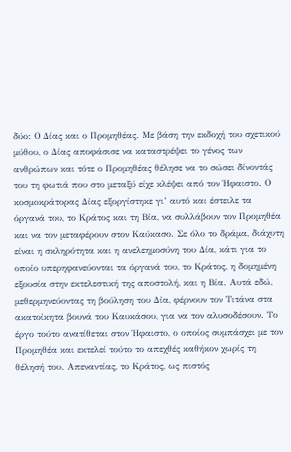δύο: Ο Δίας και ο Προμηθέας. Με βάση την εκδοχή του σχετικού μύθου, ο Δίας αποφάσισε να καταστρέψει το γένος των ανθρώπων και τότε ο Προμηθέας θέλησε να το σώσει δίνοντάς του τη φωτιά που στο μεταξύ είχε κλέψει από τον Ήφαιστο. Ο κοσμοκράτορας Δίας εξοργίστηκε γι’ αυτό και έστειλε τα όργανά του, το Κράτος και τη Βία, να συλλάβουν τον Προμηθέα και να τον μεταφέρουν στον Καύκασο. Σε όλο το δράμα, διάχυτη είναι η σκληρότητα και η ανελεημοσύνη του Δία, κάτι για το οποίο υπερηφανεύονται τα όργανά του, το Κράτος, η δομημένη εξουσία στην εκτελεστική της αποστολή, και η Βία. Αυτά εδώ, μεθερμηνεύοντας τη βούληση του Δία, φέρνουν τον Τιτάνα στα ακατοίκητα βουνά του Καυκάσου, για να τον αλυσοδέσουν. Το έργο τούτο ανατίθεται στον Ήφαιστο, ο οποίος συμπάσχει με τον Προμηθέα και εκτελεί τούτο το απεχθές καθήκον χωρίς τη θέλησή του. Απεναντίας, το Κράτος, ως πιστός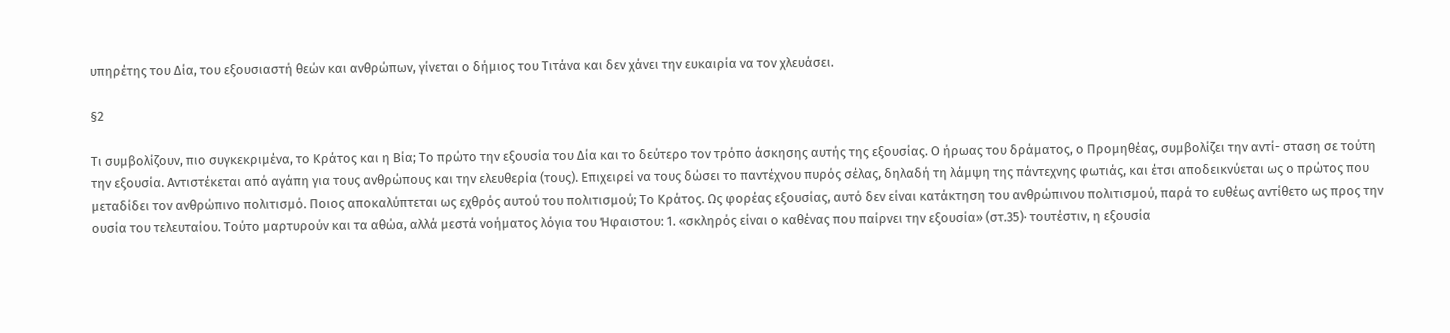υπηρέτης του Δία, του εξουσιαστή θεών και ανθρώπων, γίνεται ο δήμιος του Τιτάνα και δεν χάνει την ευκαιρία να τον χλευάσει.

§2

Τι συμβολίζουν, πιο συγκεκριμένα, το Κράτος και η Βία; Το πρώτο την εξουσία του Δία και το δεύτερο τον τρόπο άσκησης αυτής της εξουσίας. Ο ήρωας του δράματος, ο Προμηθέας, συμβολίζει την αντί- σταση σε τούτη την εξουσία. Αντιστέκεται από αγάπη για τους ανθρώπους και την ελευθερία (τους). Επιχειρεί να τους δώσει το παντέχνου πυρός σέλας, δηλαδή τη λάμψη της πάντεχνης φωτιάς, και έτσι αποδεικνύεται ως ο πρώτος που μεταδίδει τον ανθρώπινο πολιτισμό. Ποιος αποκαλύπτεται ως εχθρός αυτού του πολιτισμού; Το Κράτος. Ως φορέας εξουσίας, αυτό δεν είναι κατάκτηση του ανθρώπινου πολιτισμού, παρά το ευθέως αντίθετο ως προς την ουσία του τελευταίου. Τούτο μαρτυρούν και τα αθώα, αλλά μεστά νοήματος λόγια του Ήφαιστου: 1. «σκληρός είναι ο καθένας που παίρνει την εξουσία» (στ.35)· τουτέστιν, η εξουσία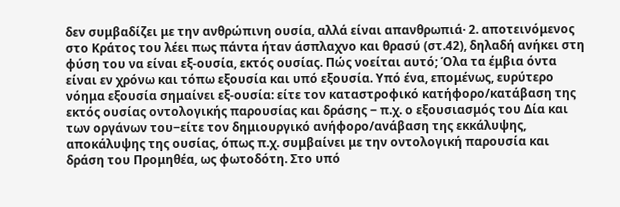δεν συμβαδίζει με την ανθρώπινη ουσία, αλλά είναι απανθρωπιά· 2. αποτεινόμενος στο Κράτος του λέει πως πάντα ήταν άσπλαχνο και θρασύ (στ.42), δηλαδή ανήκει στη φύση του να είναι εξ-ουσία, εκτός ουσίας. Πώς νοείται αυτό; Όλα τα έμβια όντα είναι εν χρόνω και τόπω εξουσία και υπό εξουσία. Υπό ένα, επομένως, ευρύτερο νόημα εξουσία σημαίνει εξ-ουσία: είτε τον καταστροφικό κατήφορο/κατάβαση της εκτός ουσίας οντολογικής παρουσίας και δράσης ‒ π.χ. ο εξουσιασμός του Δία και των οργάνων του‒είτε τον δημιουργικό ανήφορο/ανάβαση της εκκάλυψης, αποκάλυψης της ουσίας, όπως π.χ. συμβαίνει με την οντολογική παρουσία και δράση του Προμηθέα, ως φωτοδότη. Στο υπό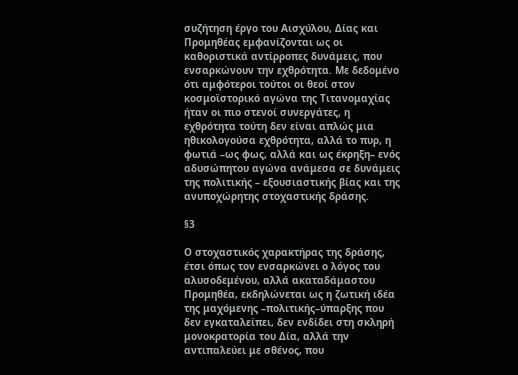συζήτηση έργο του Αισχύλου, Δίας και Προμηθέας εμφανίζονται ως οι καθοριστικά αντίρροπες δυνάμεις, που ενσαρκώνουν την εχθρότητα. Με δεδομένο ότι αμφότεροι τούτοι οι θεοί στον κοσμοϊστορικό αγώνα της Τιτανομαχίας ήταν οι πιο στενοί συνεργάτες, η εχθρότητα τούτη δεν είναι απλώς μια ηθικολογούσα εχθρότητα, αλλά το πυρ, η φωτιά –ως φως, αλλά και ως έκρηξη– ενός αδυσώπητου αγώνα ανάμεσα σε δυνάμεις της πολιτικής – εξουσιαστικής βίας και της ανυποχώρητης στοχαστικής δράσης.

§3

Ο στοχαστικός χαρακτήρας της δράσης, έτσι όπως τον ενσαρκώνει ο λόγος του αλυσοδεμένου, αλλά ακαταδάμαστου Προμηθέα, εκδηλώνεται ως η ζωτική ιδέα της μαχόμενης –πολιτικής–ύπαρξης που δεν εγκαταλείπει, δεν ενδίδει στη σκληρή μονοκρατορία του Δία, αλλά την αντιπαλεύει με σθένος, που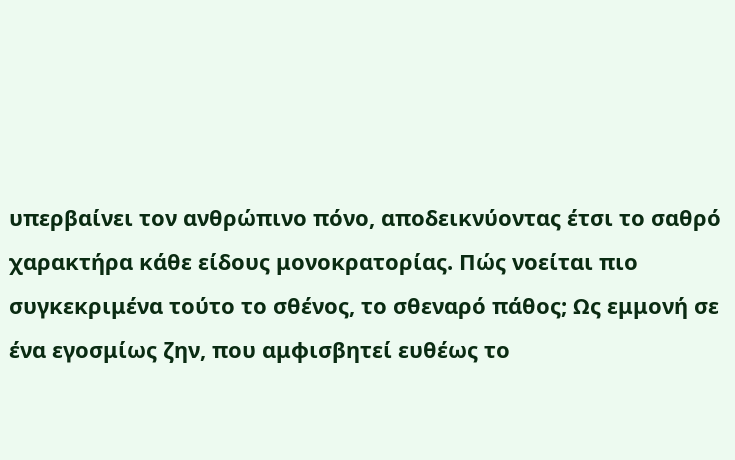υπερβαίνει τον ανθρώπινο πόνο, αποδεικνύοντας έτσι το σαθρό χαρακτήρα κάθε είδους μονοκρατορίας. Πώς νοείται πιο συγκεκριμένα τούτο το σθένος, το σθεναρό πάθος; Ως εμμονή σε ένα εγοσμίως ζην, που αμφισβητεί ευθέως το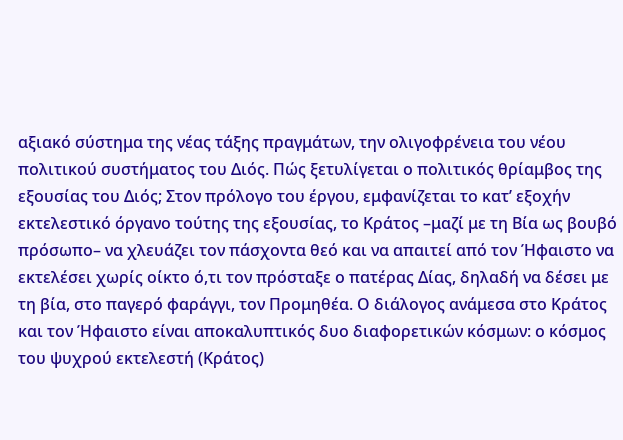αξιακό σύστημα της νέας τάξης πραγμάτων, την ολιγοφρένεια του νέου πολιτικού συστήματος του Διός. Πώς ξετυλίγεται ο πολιτικός θρίαμβος της εξουσίας του Διός; Στον πρόλογο του έργου, εμφανίζεται το κατ’ εξοχήν εκτελεστικό όργανο τούτης της εξουσίας, το Κράτος –μαζί με τη Βία ως βουβό πρόσωπο– να χλευάζει τον πάσχοντα θεό και να απαιτεί από τον Ήφαιστο να εκτελέσει χωρίς οίκτο ό,τι τον πρόσταξε ο πατέρας Δίας, δηλαδή να δέσει με τη βία, στο παγερό φαράγγι, τον Προμηθέα. Ο διάλογος ανάμεσα στο Κράτος και τον Ήφαιστο είναι αποκαλυπτικός δυο διαφορετικών κόσμων: ο κόσμος του ψυχρού εκτελεστή (Κράτος)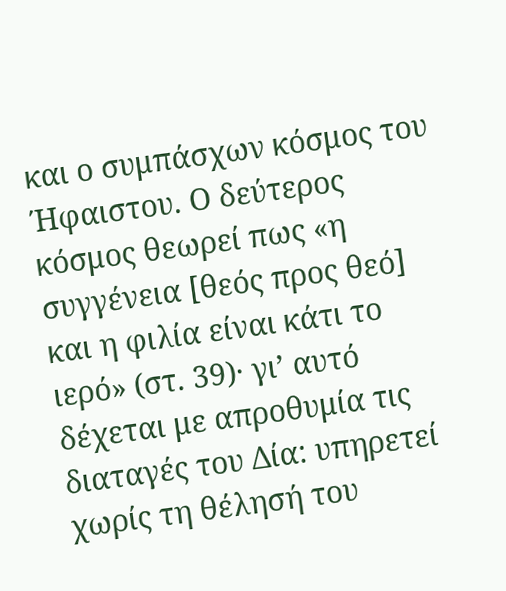και ο συμπάσχων κόσμος του Ήφαιστου. Ο δεύτερος κόσμος θεωρεί πως «η συγγένεια [θεός προς θεό] και η φιλία είναι κάτι το ιερό» (στ. 39)· γι’ αυτό δέχεται με απροθυμία τις διαταγές του Δία: υπηρετεί χωρίς τη θέλησή του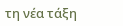τη νέα τάξη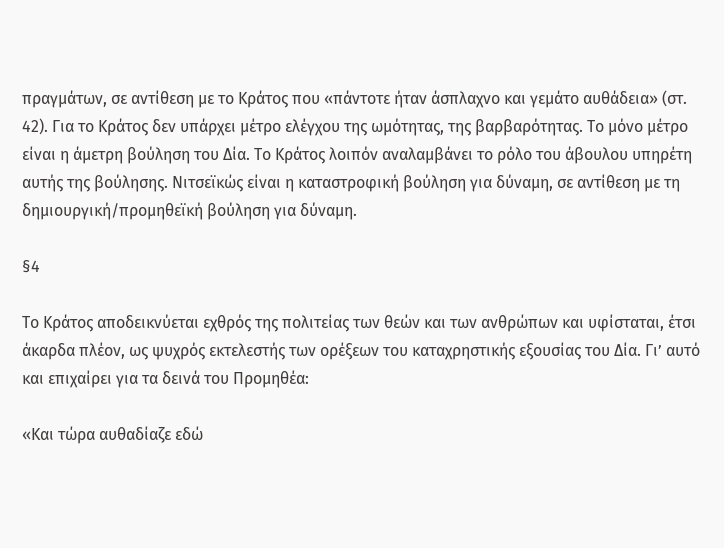πραγμάτων, σε αντίθεση με το Κράτος που «πάντοτε ήταν άσπλαχνο και γεμάτο αυθάδεια» (στ. 42). Για το Κράτος δεν υπάρχει μέτρο ελέγχου της ωμότητας, της βαρβαρότητας. Το μόνο μέτρο είναι η άμετρη βούληση του Δία. Το Κράτος λοιπόν αναλαμβάνει το ρόλο του άβουλου υπηρέτη αυτής της βούλησης. Νιτσεϊκώς είναι η καταστροφική βούληση για δύναμη, σε αντίθεση με τη δημιουργική/προμηθεϊκή βούληση για δύναμη.

§4

Το Κράτος αποδεικνύεται εχθρός της πολιτείας των θεών και των ανθρώπων και υφίσταται, έτσι άκαρδα πλέον, ως ψυχρός εκτελεστής των ορέξεων του καταχρηστικής εξουσίας του Δία. Γι’ αυτό και επιχαίρει για τα δεινά του Προμηθέα:

«Και τώρα αυθαδίαζε εδώ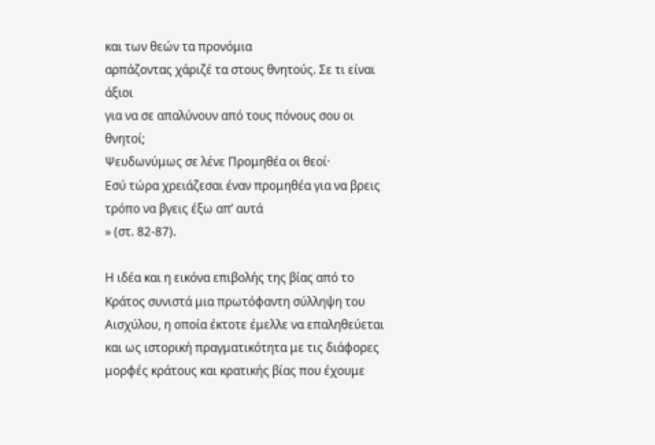και των θεών τα προνόμια
αρπάζοντας χάριζέ τα στους θνητούς. Σε τι είναι άξιοι
για να σε απαλύνουν από τους πόνους σου οι θνητοί;
Ψευδωνύμως σε λένε Προμηθέα οι θεοί·
Εσύ τώρα χρειάζεσαι έναν προμηθέα για να βρεις
τρόπο να βγεις έξω απ’ αυτά
» (στ. 82-87).

Η ιδέα και η εικόνα επιβολής της βίας από το Κράτος συνιστά μια πρωτόφαντη σύλληψη του Αισχύλου, η οποία έκτοτε έμελλε να επαληθεύεται και ως ιστορική πραγματικότητα με τις διάφορες μορφές κράτους και κρατικής βίας που έχουμε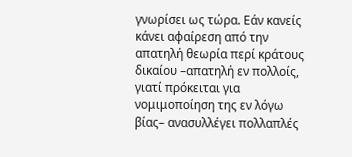γνωρίσει ως τώρα. Εάν κανείς κάνει αφαίρεση από την απατηλή θεωρία περί κράτους δικαίου –απατηλή εν πολλοίς, γιατί πρόκειται για νομιμοποίηση της εν λόγω βίας– ανασυλλέγει πολλαπλές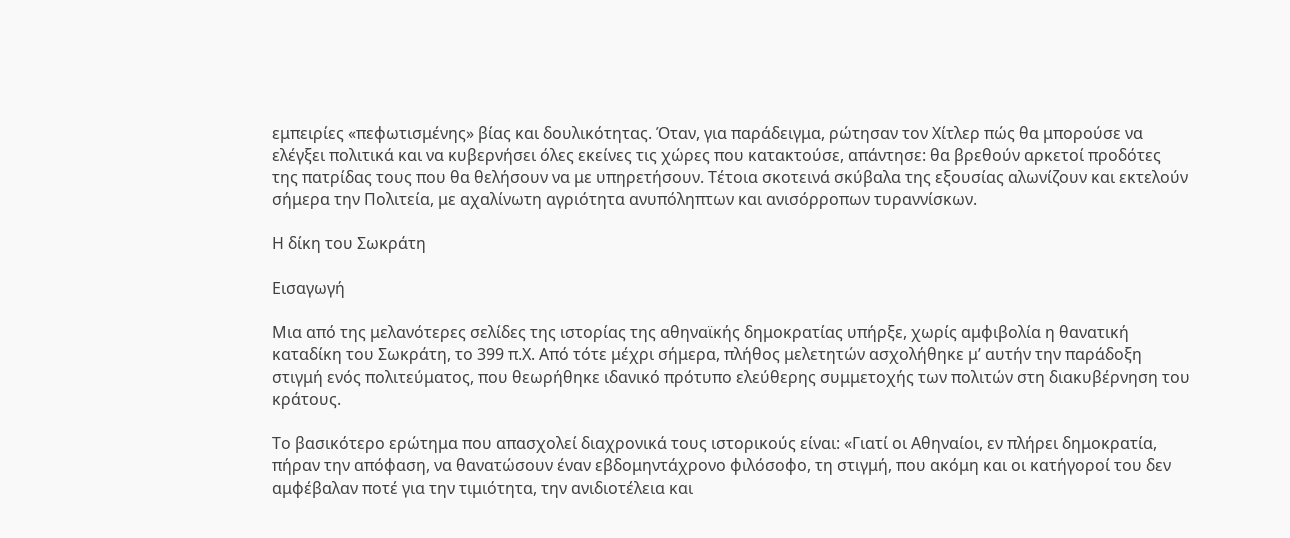εμπειρίες «πεφωτισμένης» βίας και δουλικότητας. Όταν, για παράδειγμα, ρώτησαν τον Χίτλερ πώς θα μπορούσε να ελέγξει πολιτικά και να κυβερνήσει όλες εκείνες τις χώρες που κατακτούσε, απάντησε: θα βρεθούν αρκετοί προδότες της πατρίδας τους που θα θελήσουν να με υπηρετήσουν. Τέτοια σκοτεινά σκύβαλα της εξουσίας αλωνίζουν και εκτελούν σήμερα την Πολιτεία, με αχαλίνωτη αγριότητα ανυπόληπτων και ανισόρροπων τυραννίσκων.

Η δίκη του Σωκράτη

Εισαγωγή

Μια από της μελανότερες σελίδες της ιστορίας της αθηναϊκής δημοκρατίας υπήρξε, χωρίς αμφιβολία η θανατική καταδίκη του Σωκράτη, το 399 π.Χ. Από τότε μέχρι σήμερα, πλήθος μελετητών ασχολήθηκε μ’ αυτήν την παράδοξη στιγμή ενός πολιτεύματος, που θεωρήθηκε ιδανικό πρότυπο ελεύθερης συμμετοχής των πολιτών στη διακυβέρνηση του κράτους.

Το βασικότερο ερώτημα που απασχολεί διαχρονικά τους ιστορικούς είναι: «Γιατί οι Αθηναίοι, εν πλήρει δημοκρατία, πήραν την απόφαση, να θανατώσουν έναν εβδομηντάχρονο φιλόσοφο, τη στιγμή, που ακόμη και οι κατήγοροί του δεν αμφέβαλαν ποτέ για την τιμιότητα, την ανιδιοτέλεια και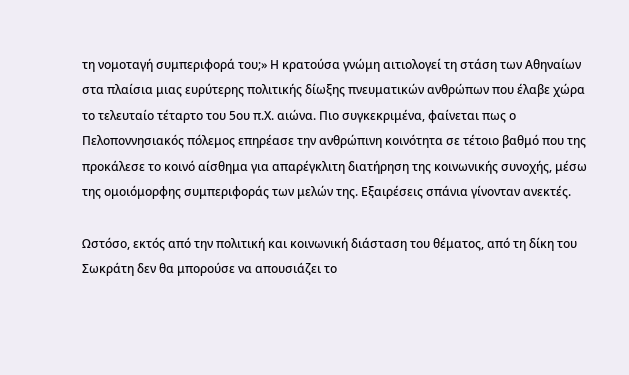τη νομοταγή συμπεριφορά του;» Η κρατούσα γνώμη αιτιολογεί τη στάση των Αθηναίων στα πλαίσια μιας ευρύτερης πολιτικής δίωξης πνευματικών ανθρώπων που έλαβε χώρα το τελευταίο τέταρτο του 5ου π.Χ. αιώνα. Πιο συγκεκριμένα, φαίνεται πως ο Πελοποννησιακός πόλεμος επηρέασε την ανθρώπινη κοινότητα σε τέτοιο βαθμό που της προκάλεσε το κοινό αίσθημα για απαρέγκλιτη διατήρηση της κοινωνικής συνοχής, μέσω της ομοιόμορφης συμπεριφοράς των μελών της. Εξαιρέσεις σπάνια γίνονταν ανεκτές.

Ωστόσο, εκτός από την πολιτική και κοινωνική διάσταση του θέματος, από τη δίκη του Σωκράτη δεν θα μπορούσε να απουσιάζει το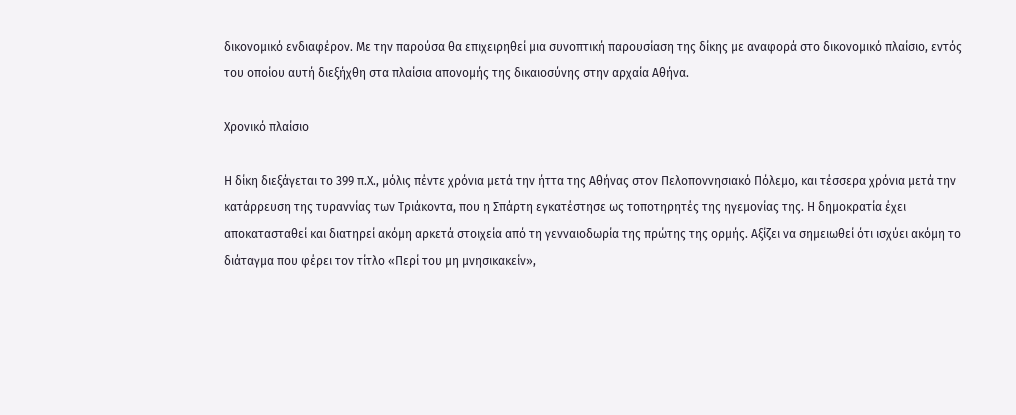δικονομικό ενδιαφέρον. Με την παρούσα θα επιχειρηθεί μια συνοπτική παρουσίαση της δίκης με αναφορά στο δικονομικό πλαίσιο, εντός του οποίου αυτή διεξήχθη στα πλαίσια απονομής της δικαιοσύνης στην αρχαία Αθήνα.

Χρονικό πλαίσιο

Η δίκη διεξάγεται το 399 π.Χ., μόλις πέντε χρόνια μετά την ήττα της Αθήνας στον Πελοποννησιακό Πόλεμο, και τέσσερα χρόνια μετά την κατάρρευση της τυραννίας των Τριάκοντα, που η Σπάρτη εγκατέστησε ως τοποτηρητές της ηγεμονίας της. Η δημοκρατία έχει αποκατασταθεί και διατηρεί ακόμη αρκετά στοιχεία από τη γενναιοδωρία της πρώτης της ορμής. Αξίζει να σημειωθεί ότι ισχύει ακόμη το διάταγμα που φέρει τον τίτλο «Περί του μη μνησικακείν»,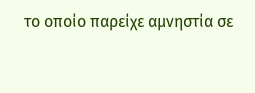το οποίο παρείχε αμνηστία σε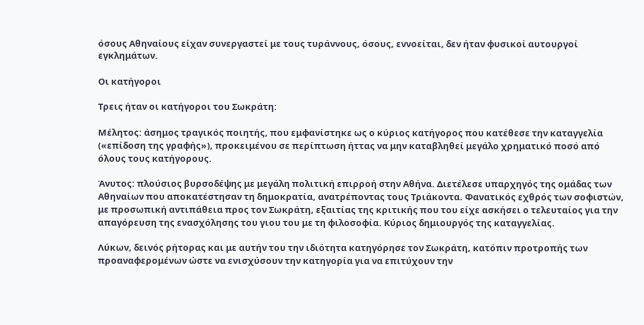όσους Αθηναίους είχαν συνεργαστεί με τους τυράννους, όσους, εννοείται, δεν ήταν φυσικοί αυτουργοί εγκλημάτων.

Οι κατήγοροι

Τρεις ήταν οι κατήγοροι του Σωκράτη:

Μέλητος: άσημος τραγικός ποιητής, που εμφανίστηκε ως ο κύριος κατήγορος που κατέθεσε την καταγγελία («επίδοση της γραφής»), προκειμένου σε περίπτωση ήττας να μην καταβληθεί μεγάλο χρηματικό ποσό από όλους τους κατήγορους.

Άνυτος: πλούσιος βυρσοδέψης με μεγάλη πολιτική επιρροή στην Αθήνα. Διετέλεσε υπαρχηγός της ομάδας των Αθηναίων που αποκατέστησαν τη δημοκρατία, ανατρέποντας τους Τριάκοντα. Φανατικός εχθρός των σοφιστών, με προσωπική αντιπάθεια προς τον Σωκράτη, εξαιτίας της κριτικής που του είχε ασκήσει ο τελευταίος για την απαγόρευση της ενασχόλησης του γιου του με τη φιλοσοφία. Κύριος δημιουργός της καταγγελίας.

Λύκων, δεινός ρήτορας και με αυτήν του την ιδιότητα κατηγόρησε τον Σωκράτη, κατόπιν προτροπής των προαναφερομένων ώστε να ενισχύσουν την κατηγορία για να επιτύχουν την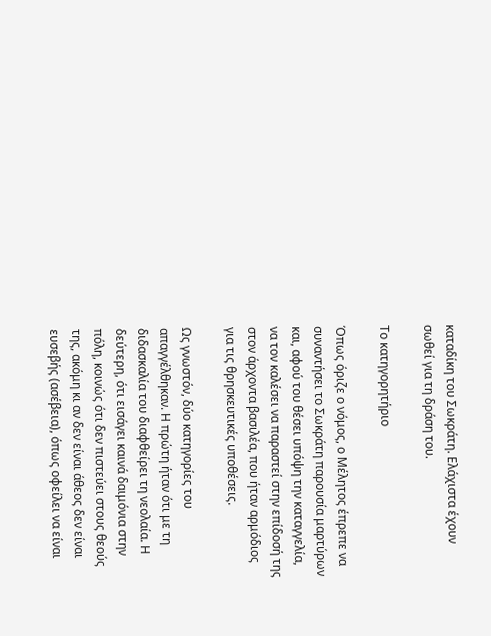καταδίκη του Σωκράτη. Ελάχιστα έχουν σωθεί για τη δράση του.

Το κατηγορητήριο

Όπως όριζε ο νόμος, ο Μέλητος έπρεπε να συναντήσει το Σωκράτη παρουσία μαρτύρων και, αφού του θέσει υπόψη την καταγγελία, να τον καλέσει να παραστεί στην επίδοσή της στον άρχοντα βασιλέα, που ήταν αρμόδιος για τις θρησκευτικές υποθέσεις.

Ως γνωστόν, δύο κατηγορίες του απαγγέλθηκαν. Η πρώτη ήταν ότι με τη διδασκαλία του διαφθείρει τη νεολαία. Η δεύτερη, ότι εισάγει καινά δαιμόνια στην πόλη, κοινώς ότι δεν πιστεύει στους θεούς της, ακόμη κι αν δεν είναι άθεος δεν είναι ευσεβής (ασέβεια), όπως οφείλει να είναι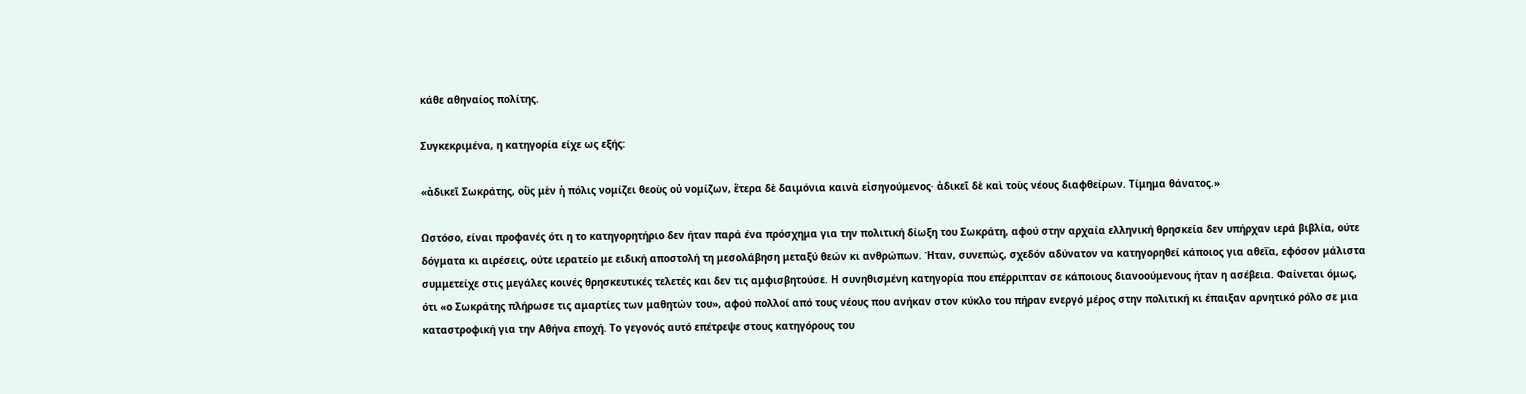κάθε αθηναίος πολίτης.

Συγκεκριμένα, η κατηγορία είχε ως εξής:

«ἀδικεῖ Σωκράτης, οὓς μὲν ἡ πόλις νομίζει θεοὺς οὐ νομίζων, ἕτερα δὲ δαιμόνια καινὰ εἰσηγούμενος· ἀδικεῖ δὲ καὶ τοὺς νέους διαφθείρων. Τίμημα θάνατος.»

Ωστόσο, είναι προφανές ότι η το κατηγορητήριο δεν ήταν παρά ένα πρόσχημα για την πολιτική δίωξη του Σωκράτη, αφού στην αρχαία ελληνική θρησκεία δεν υπήρχαν ιερά βιβλία, ούτε δόγματα κι αιρέσεις, ούτε ιερατείο με ειδική αποστολή τη μεσολάβηση μεταξύ θεών κι ανθρώπων. Ήταν, συνεπώς, σχεδόν αδύνατον να κατηγορηθεί κάποιος για αθεΐα, εφόσον μάλιστα συμμετείχε στις μεγάλες κοινές θρησκευτικές τελετές και δεν τις αμφισβητούσε. Η συνηθισμένη κατηγορία που επέρριπταν σε κάποιους διανοούμενους ήταν η ασέβεια. Φαίνεται όμως, ότι «ο Σωκράτης πλήρωσε τις αμαρτίες των μαθητών του», αφού πολλοί από τους νέους που ανήκαν στον κύκλο του πήραν ενεργό μέρος στην πολιτική κι έπαιξαν αρνητικό ρόλο σε μια καταστροφική για την Αθήνα εποχή. Το γεγονός αυτό επέτρεψε στους κατηγόρους του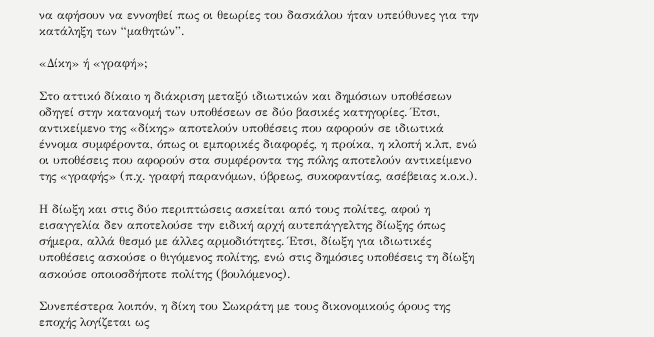να αφήσουν να εννοηθεί πως οι θεωρίες του δασκάλου ήταν υπεύθυνες για την κατάληξη των “μαθητών”.

«Δίκη» ή «γραφή»;

Στο αττικό δίκαιο η διάκριση μεταξύ ιδιωτικών και δημόσιων υποθέσεων οδηγεί στην κατανομή των υποθέσεων σε δύο βασικές κατηγορίες. Έτσι, αντικείμενο της «δίκης» αποτελούν υποθέσεις που αφορούν σε ιδιωτικά έννομα συμφέροντα, όπως οι εμπορικές διαφορές, η προίκα, η κλοπή κ.λπ, ενώ οι υποθέσεις που αφορούν στα συμφέροντα της πόλης αποτελούν αντικείμενο της «γραφής» (π.χ. γραφή παρανόμων, ύβρεως, συκοφαντίας, ασέβειας κ.ο.κ.).

Η δίωξη και στις δύο περιπτώσεις ασκείται από τους πολίτες, αφού η εισαγγελία δεν αποτελούσε την ειδική αρχή αυτεπάγγελτης δίωξης όπως σήμερα, αλλά θεσμό με άλλες αρμοδιότητες. Έτσι, δίωξη για ιδιωτικές υποθέσεις ασκούσε ο θιγόμενος πολίτης, ενώ στις δημόσιες υποθέσεις τη δίωξη ασκούσε οποιοσδήποτε πολίτης (βουλόμενος).

Συνεπέστερα λοιπόν, η δίκη του Σωκράτη με τους δικονομικούς όρους της εποχής λογίζεται ως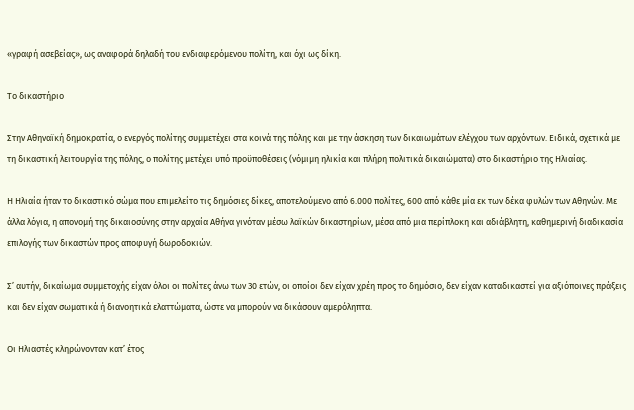«γραφή ασεβείας», ως αναφορά δηλαδή του ενδιαφερόμενου πολίτη, και όχι ως δίκη.

Το δικαστήριο

Στην Αθηναϊκή δημοκρατία, ο ενεργός πολίτης συμμετέχει στα κοινά της πόλης και με την άσκηση των δικαιωμάτων ελέγχου των αρχόντων. Ειδικά, σχετικά με τη δικαστική λειτουργία της πόλης, ο πολίτης μετέχει υπό προϋποθέσεις (νόμιμη ηλικία και πλήρη πολιτικά δικαιώματα) στο δικαστήριο της Ηλιαίας.

Η Ηλιαία ήταν το δικαστικό σώμα που επιμελείτο τις δημόσιες δίκες, αποτελούμενο από 6.000 πολίτες, 600 από κάθε μία εκ των δέκα φυλών των Αθηνών. Με άλλα λόγια, η απονομή της δικαιοσύνης στην αρχαία Αθήνα γινόταν μέσω λαϊκών δικαστηρίων, μέσα από μια περίπλοκη και αδιάβλητη, καθημερινή διαδικασία επιλογής των δικαστών προς αποφυγή δωροδοκιών.

Σ’ αυτήν, δικαίωμα συμμετοχής είχαν όλοι οι πολίτες άνω των 30 ετών, οι οποίοι δεν είχαν χρέη προς το δημόσιο, δεν είχαν καταδικαστεί για αξιόποινες πράξεις και δεν είχαν σωματικά ή διανοητικά ελαττώματα, ώστε να μπορούν να δικάσουν αμερόληπτα.

Οι Ηλιαστές κληρώνονταν κατ’ έτος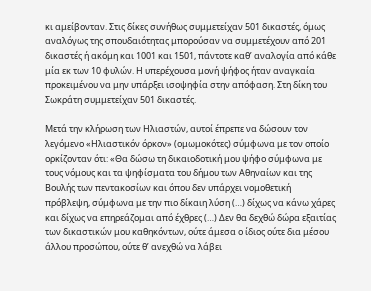κι αμείβονταν. Στις δίκες συνήθως συμμετείχαν 501 δικαστές, όμως αναλόγως της σπουδαιότητας μπορούσαν να συμμετέχουν από 201 δικαστές ή ακόμη και 1001 και 1501, πάντοτε καθ’ αναλογία από κάθε μία εκ των 10 φυλών. Η υπερέχουσα μονή ψήφος ήταν αναγκαία προκειμένου να μην υπάρξει ισοψηφία στην απόφαση. Στη δίκη του Σωκράτη συμμετείχαν 501 δικαστές.

Μετά την κλήρωση των Ηλιαστών, αυτοί έπρεπε να δώσουν τον λεγόμενο «Ηλιαστικόν όρκον» (ομωμοκότες) σύμφωνα με τον οποίο ορκίζονταν ότι: «Θα δώσω τη δικαιοδοτική μου ψήφο σύμφωνα με τους νόμους και τα ψηφίσματα του δήμου των Αθηναίων και της Βουλής των πεντακοσίων και όπου δεν υπάρχει νομοθετική πρόβλεψη, σύμφωνα με την πιο δίκαιη λύση (…) δίχως να κάνω χάρες και δίχως να επηρεάζομαι από έχθρες (…) Δεν θα δεχθώ δώρα εξαιτίας των δικαστικών μου καθηκόντων, ούτε άμεσα ο ίδιος ούτε δια μέσου άλλου προσώπου, ούτε θ’ ανεχθώ να λάβει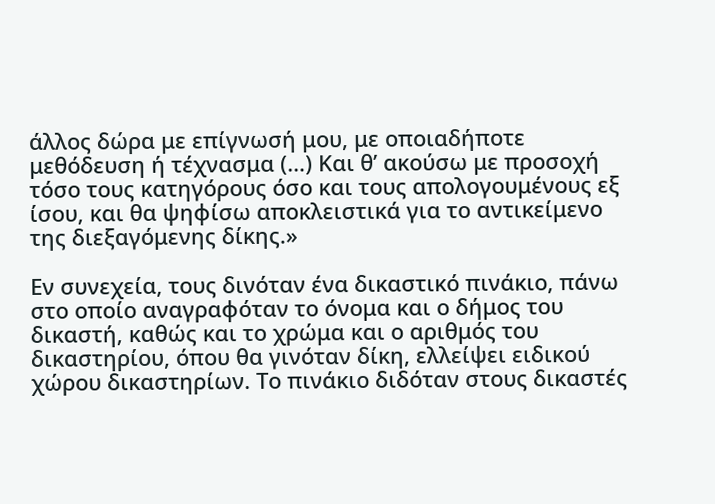άλλος δώρα με επίγνωσή μου, με οποιαδήποτε μεθόδευση ή τέχνασμα (…) Και θ’ ακούσω με προσοχή τόσο τους κατηγόρους όσο και τους απολογουμένους εξ ίσου, και θα ψηφίσω αποκλειστικά για το αντικείμενο της διεξαγόμενης δίκης.»

Εν συνεχεία, τους δινόταν ένα δικαστικό πινάκιο, πάνω στο οποίο αναγραφόταν το όνομα και ο δήμος του δικαστή, καθώς και το χρώμα και ο αριθμός του δικαστηρίου, όπου θα γινόταν δίκη, ελλείψει ειδικού χώρου δικαστηρίων. Το πινάκιο διδόταν στους δικαστές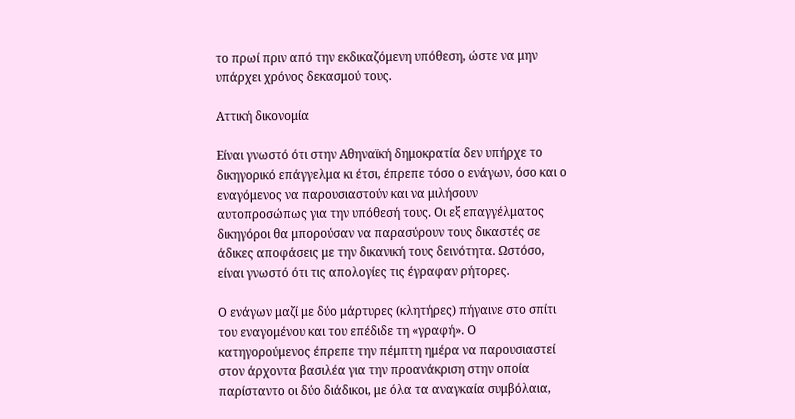το πρωί πριν από την εκδικαζόμενη υπόθεση, ώστε να μην υπάρχει χρόνος δεκασμού τους.

Αττική δικονομία

Είναι γνωστό ότι στην Αθηναϊκή δημοκρατία δεν υπήρχε το δικηγορικό επάγγελμα κι έτσι, έπρεπε τόσο ο ενάγων, όσο και ο εναγόμενος να παρουσιαστούν και να μιλήσουν αυτοπροσώπως για την υπόθεσή τους. Οι εξ επαγγέλματος δικηγόροι θα μπορούσαν να παρασύρουν τους δικαστές σε άδικες αποφάσεις με την δικανική τους δεινότητα. Ωστόσο, είναι γνωστό ότι τις απολογίες τις έγραφαν ρήτορες.

Ο ενάγων μαζί με δύο μάρτυρες (κλητήρες) πήγαινε στο σπίτι του εναγομένου και του επέδιδε τη «γραφή». Ο κατηγορούμενος έπρεπε την πέμπτη ημέρα να παρουσιαστεί στον άρχοντα βασιλέα για την προανάκριση στην οποία παρίσταντο οι δύο διάδικοι, με όλα τα αναγκαία συμβόλαια,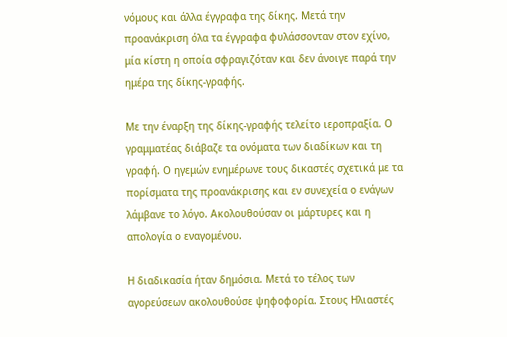νόμους και άλλα έγγραφα της δίκης. Μετά την προανάκριση όλα τα έγγραφα φυλάσσονταν στον εχίνο, μία κίστη η οποία σφραγιζόταν και δεν άνοιγε παρά την ημέρα της δίκης-γραφής.

Με την έναρξη της δίκης-γραφής τελείτο ιεροπραξία. Ο γραμματέας διάβαζε τα ονόματα των διαδίκων και τη γραφή. Ο ηγεμών ενημέρωνε τους δικαστές σχετικά με τα πορίσματα της προανάκρισης και εν συνεχεία ο ενάγων λάμβανε το λόγο. Ακολουθούσαν οι μάρτυρες και η απολογία ο εναγομένου.

Η διαδικασία ήταν δημόσια. Μετά το τέλος των αγορεύσεων ακολουθούσε ψηφοφορία. Στους Ηλιαστές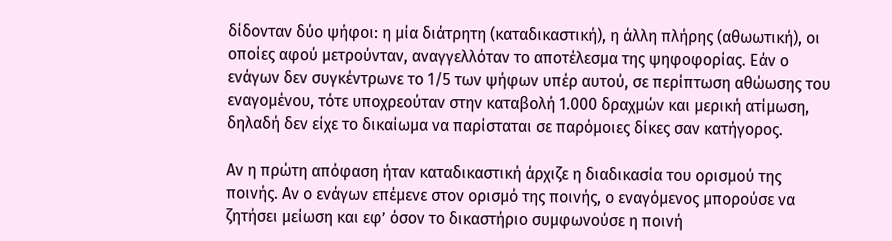δίδονταν δύο ψήφοι: η μία διάτρητη (καταδικαστική), η άλλη πλήρης (αθωωτική), οι οποίες αφού μετρούνταν, αναγγελλόταν το αποτέλεσμα της ψηφοφορίας. Εάν ο ενάγων δεν συγκέντρωνε το 1/5 των ψήφων υπέρ αυτού, σε περίπτωση αθώωσης του εναγομένου, τότε υποχρεούταν στην καταβολή 1.000 δραχμών και μερική ατίμωση, δηλαδή δεν είχε το δικαίωμα να παρίσταται σε παρόμοιες δίκες σαν κατήγορος.

Αν η πρώτη απόφαση ήταν καταδικαστική άρχιζε η διαδικασία του ορισμού της ποινής. Αν ο ενάγων επέμενε στον ορισμό της ποινής, ο εναγόμενος μπορούσε να ζητήσει μείωση και εφ’ όσον το δικαστήριο συμφωνούσε η ποινή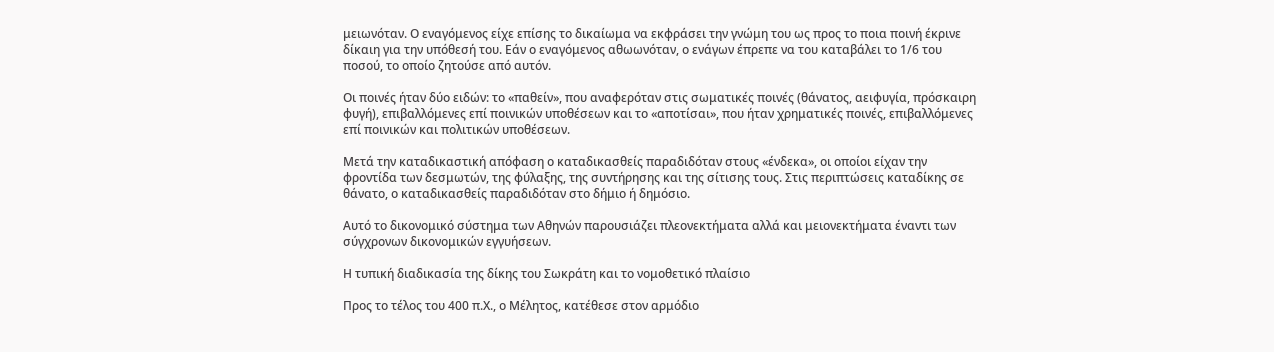μειωνόταν. Ο εναγόμενος είχε επίσης το δικαίωμα να εκφράσει την γνώμη του ως προς το ποια ποινή έκρινε δίκαιη για την υπόθεσή του. Εάν ο εναγόμενος αθωωνόταν, ο ενάγων έπρεπε να του καταβάλει το 1/6 του ποσού, το οποίο ζητούσε από αυτόν.

Οι ποινές ήταν δύο ειδών: το «παθείν», που αναφερόταν στις σωματικές ποινές (θάνατος, αειφυγία, πρόσκαιρη φυγή), επιβαλλόμενες επί ποινικών υποθέσεων και το «αποτίσαι», που ήταν χρηματικές ποινές, επιβαλλόμενες επί ποινικών και πολιτικών υποθέσεων.

Μετά την καταδικαστική απόφαση ο καταδικασθείς παραδιδόταν στους «ένδεκα», οι οποίοι είχαν την φροντίδα των δεσμωτών, της φύλαξης, της συντήρησης και της σίτισης τους. Στις περιπτώσεις καταδίκης σε θάνατο, ο καταδικασθείς παραδιδόταν στο δήμιο ή δημόσιο.

Αυτό το δικονομικό σύστημα των Αθηνών παρουσιάζει πλεονεκτήματα αλλά και μειονεκτήματα έναντι των σύγχρονων δικονομικών εγγυήσεων.

Η τυπική διαδικασία της δίκης του Σωκράτη και το νομοθετικό πλαίσιο

Προς το τέλος του 400 π.Χ., ο Μέλητος, κατέθεσε στον αρμόδιο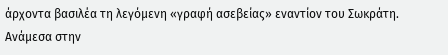άρχοντα βασιλέα τη λεγόμενη «γραφή ασεβείας» εναντίον του Σωκράτη. Ανάμεσα στην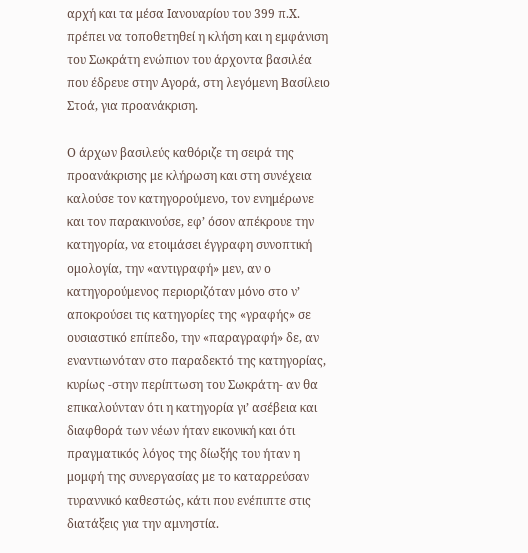αρχή και τα μέσα Ιανουαρίου του 399 π.Χ. πρέπει να τοποθετηθεί η κλήση και η εμφάνιση του Σωκράτη ενώπιον του άρχοντα βασιλέα που έδρευε στην Αγορά, στη λεγόμενη Βασίλειο Στοά, για προανάκριση.

Ο άρχων βασιλεύς καθόριζε τη σειρά της προανάκρισης με κλήρωση και στη συνέχεια καλούσε τον κατηγορούμενο, τον ενημέρωνε και τον παρακινούσε, εφ’ όσον απέκρουε την κατηγορία, να ετοιμάσει έγγραφη συνοπτική ομολογία, την «αντιγραφή» μεν, αν ο κατηγορούμενος περιοριζόταν μόνο στο ν’ αποκρούσει τις κατηγορίες της «γραφής» σε ουσιαστικό επίπεδο, την «παραγραφή» δε, αν εναντιωνόταν στο παραδεκτό της κατηγορίας, κυρίως -στην περίπτωση του Σωκράτη- αν θα επικαλούνταν ότι η κατηγορία γι’ ασέβεια και διαφθορά των νέων ήταν εικονική και ότι πραγματικός λόγος της δίωξής του ήταν η μομφή της συνεργασίας με το καταρρεύσαν τυραννικό καθεστώς, κάτι που ενέπιπτε στις διατάξεις για την αμνηστία.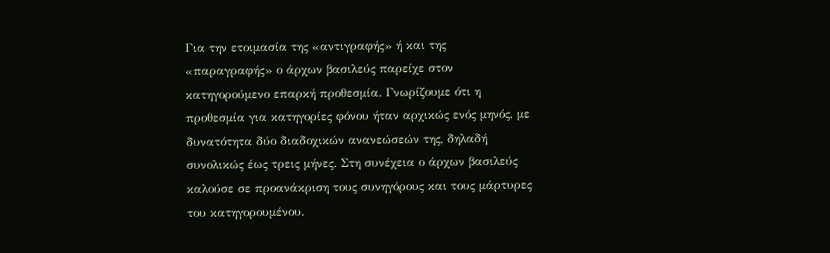Για την ετοιμασία της «αντιγραφής» ή και της «παραγραφής» ο άρχων βασιλεύς παρείχε στον κατηγορούμενο επαρκή προθεσμία. Γνωρίζουμε ότι η προθεσμία για κατηγορίες φόνου ήταν αρχικώς ενός μηνός, με δυνατότητα δύο διαδοχικών ανανεώσεών της, δηλαδή συνολικώς έως τρεις μήνες. Στη συνέχεια ο άρχων βασιλεύς καλούσε σε προανάκριση τους συνηγόρους και τους μάρτυρες του κατηγορουμένου.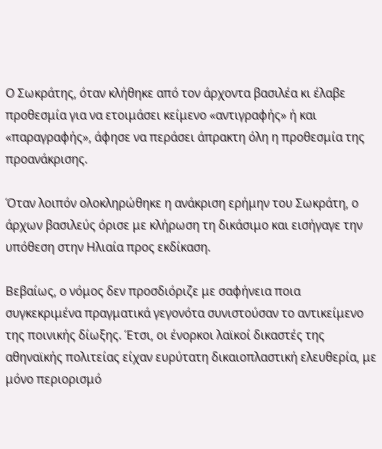Ο Σωκράτης, όταν κλήθηκε από τον άρχοντα βασιλέα κι έλαβε προθεσμία για να ετοιμάσει κείμενο «αντιγραφής» ή και «παραγραφής», άφησε να περάσει άπρακτη όλη η προθεσμία της προανάκρισης.

Όταν λοιπόν ολοκληρώθηκε η ανάκριση ερήμην του Σωκράτη, ο άρχων βασιλεύς όρισε με κλήρωση τη δικάσιμο και εισήγαγε την υπόθεση στην Ηλιαία προς εκδίκαση.

Βεβαίως, ο νόμος δεν προσδιόριζε με σαφήνεια ποια συγκεκριμένα πραγματικά γεγονότα συνιστούσαν το αντικείμενο της ποινικής δίωξης. Έτσι, οι ένορκοι λαϊκοί δικαστές της αθηναϊκής πολιτείας είχαν ευρύτατη δικαιοπλαστική ελευθερία, με μόνο περιορισμό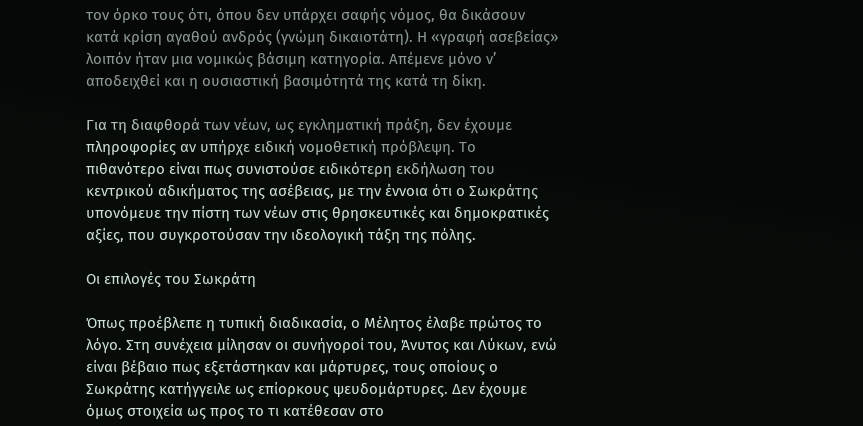τον όρκο τους ότι, όπου δεν υπάρχει σαφής νόμος, θα δικάσουν κατά κρίση αγαθού ανδρός (γνώμη δικαιοτάτη). Η «γραφή ασεβείας» λοιπόν ήταν μια νομικώς βάσιμη κατηγορία. Απέμενε μόνο ν’ αποδειχθεί και η ουσιαστική βασιμότητά της κατά τη δίκη.

Για τη διαφθορά των νέων, ως εγκληματική πράξη, δεν έχουμε πληροφορίες αν υπήρχε ειδική νομοθετική πρόβλεψη. Το πιθανότερο είναι πως συνιστούσε ειδικότερη εκδήλωση του κεντρικού αδικήματος της ασέβειας, με την έννοια ότι ο Σωκράτης υπονόμευε την πίστη των νέων στις θρησκευτικές και δημοκρατικές αξίες, που συγκροτούσαν την ιδεολογική τάξη της πόλης.

Οι επιλογές του Σωκράτη

Όπως προέβλεπε η τυπική διαδικασία, ο Μέλητος έλαβε πρώτος το λόγο. Στη συνέχεια μίλησαν οι συνήγοροί του, Άνυτος και Λύκων, ενώ είναι βέβαιο πως εξετάστηκαν και μάρτυρες, τους οποίους ο Σωκράτης κατήγγειλε ως επίορκους ψευδομάρτυρες. Δεν έχουμε όμως στοιχεία ως προς το τι κατέθεσαν στο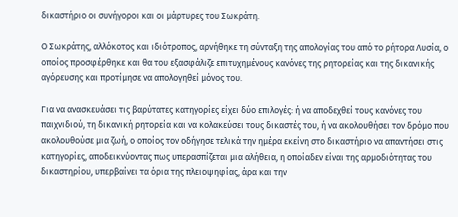δικαστήριο οι συνήγοροι και οι μάρτυρες του Σωκράτη.

Ο Σωκράτης, αλλόκοτος και ιδιότροπος, αρνήθηκε τη σύνταξη της απολογίας του από το ρήτορα Λυσία, ο οποίος προσφέρθηκε και θα του εξασφάλιζε επιτυχημένους κανόνες της ρητορείας και της δικανικής αγόρευσης και προτίμησε να απολογηθεί μόνος του.

Για να ανασκευάσει τις βαρύτατες κατηγορίες είχει δύο επιλογές: ή να αποδεχθεί τους κανόνες του παιχνιδιού, τη δικανική ρητορεία και να κολακεύσει τους δικαστές του, ή να ακολουθήσει τον δρόμο που ακολουθούσε μια ζωή, ο οποίος τον οδήγησε τελικά την ημέρα εκείνη στο δικαστήριο να απαντήσει στις κατηγορίες, αποδεικνύοντας πως υπερασπίζεται μια αλήθεια, η οποίαδεν είναι της αρμοδιότητας του δικαστηρίου, υπερβαίνει τα όρια της πλειοψηφίας, άρα και την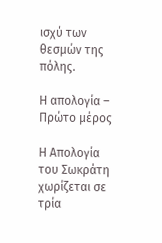ισχύ των θεσμών της πόλης.

Η απολογία – Πρώτο μέρος

Η Απολογία του Σωκράτη χωρίζεται σε τρία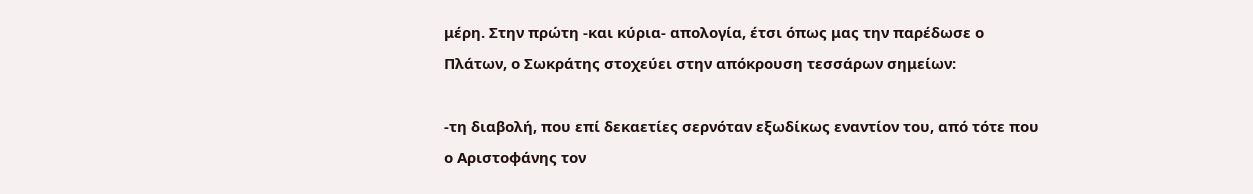μέρη. Στην πρώτη -και κύρια- απολογία, έτσι όπως μας την παρέδωσε ο Πλάτων, ο Σωκράτης στοχεύει στην απόκρουση τεσσάρων σημείων:

-τη διαβολή, που επί δεκαετίες σερνόταν εξωδίκως εναντίον του, από τότε που ο Αριστοφάνης τον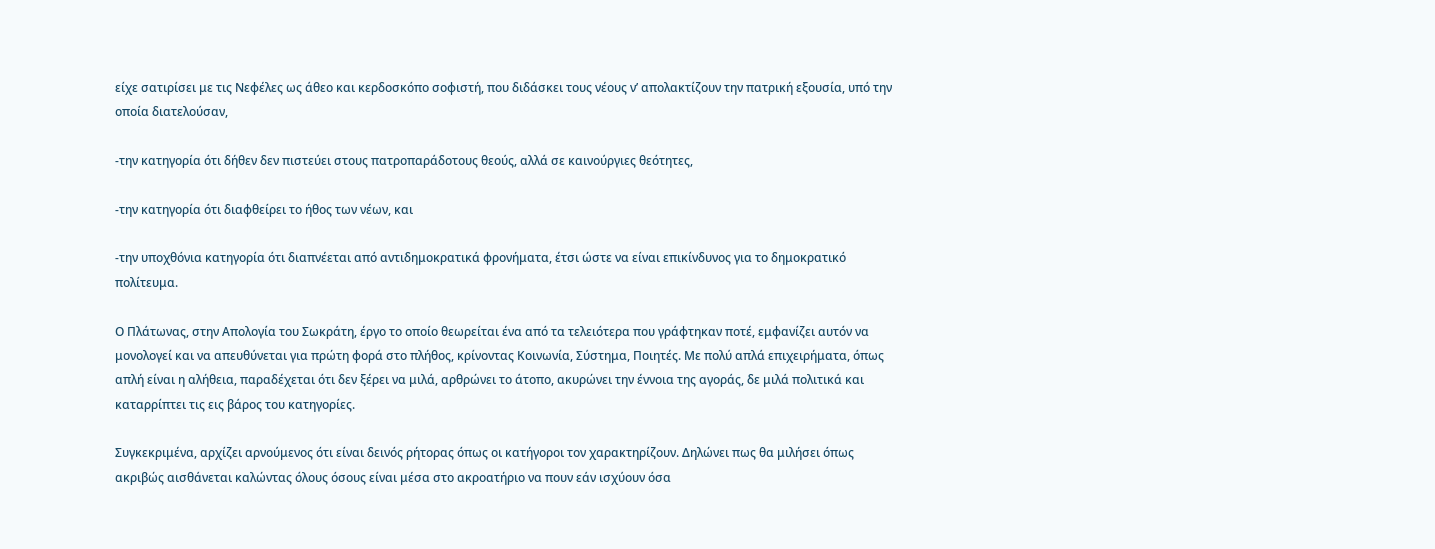είχε σατιρίσει με τις Νεφέλες ως άθεο και κερδοσκόπο σοφιστή, που διδάσκει τους νέους ν’ απολακτίζουν την πατρική εξουσία, υπό την οποία διατελούσαν,

-την κατηγορία ότι δήθεν δεν πιστεύει στους πατροπαράδοτους θεούς, αλλά σε καινούργιες θεότητες,

-την κατηγορία ότι διαφθείρει το ήθος των νέων, και

-την υποχθόνια κατηγορία ότι διαπνέεται από αντιδημοκρατικά φρονήματα, έτσι ώστε να είναι επικίνδυνος για το δημοκρατικό πολίτευμα.

Ο Πλάτωνας, στην Απολογία του Σωκράτη, έργο το οποίο θεωρείται ένα από τα τελειότερα που γράφτηκαν ποτέ, εμφανίζει αυτόν να μονολογεί και να απευθύνεται για πρώτη φορά στο πλήθος, κρίνοντας Κοινωνία, Σύστημα, Ποιητές. Με πολύ απλά επιχειρήματα, όπως απλή είναι η αλήθεια, παραδέχεται ότι δεν ξέρει να μιλά, αρθρώνει το άτοπο, ακυρώνει την έννοια της αγοράς, δε μιλά πολιτικά και καταρρίπτει τις εις βάρος του κατηγορίες.

Συγκεκριμένα, αρχίζει αρνούμενος ότι είναι δεινός ρήτορας όπως οι κατήγοροι τον χαρακτηρίζουν. Δηλώνει πως θα μιλήσει όπως ακριβώς αισθάνεται καλώντας όλους όσους είναι μέσα στο ακροατήριο να πουν εάν ισχύουν όσα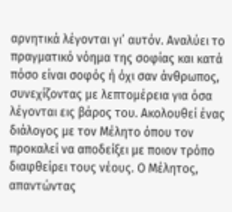αρνητικά λέγονται γι’ αυτόν. Αναλύει το πραγματικό νόημα της σοφίας και κατά πόσο είναι σοφός ή όχι σαν άνθρωπος, συνεχίζοντας με λεπτομέρεια για όσα λέγονται εις βάρος του. Ακολουθεί ένας διάλογος με τον Μέλητο όπου τον προκαλεί να αποδείξει με ποιον τρόπο διαφθείρει τους νέους. Ο Μέλητος, απαντώντας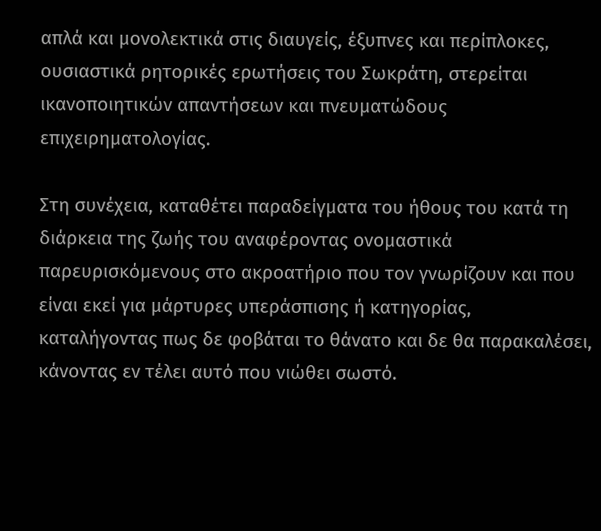απλά και μονολεκτικά στις διαυγείς, έξυπνες και περίπλοκες, ουσιαστικά ρητορικές ερωτήσεις του Σωκράτη, στερείται ικανοποιητικών απαντήσεων και πνευματώδους επιχειρηματολογίας.

Στη συνέχεια, καταθέτει παραδείγματα του ήθους του κατά τη διάρκεια της ζωής του αναφέροντας ονομαστικά παρευρισκόμενους στο ακροατήριο που τον γνωρίζουν και που είναι εκεί για μάρτυρες υπεράσπισης ή κατηγορίας, καταλήγοντας πως δε φοβάται το θάνατο και δε θα παρακαλέσει, κάνοντας εν τέλει αυτό που νιώθει σωστό.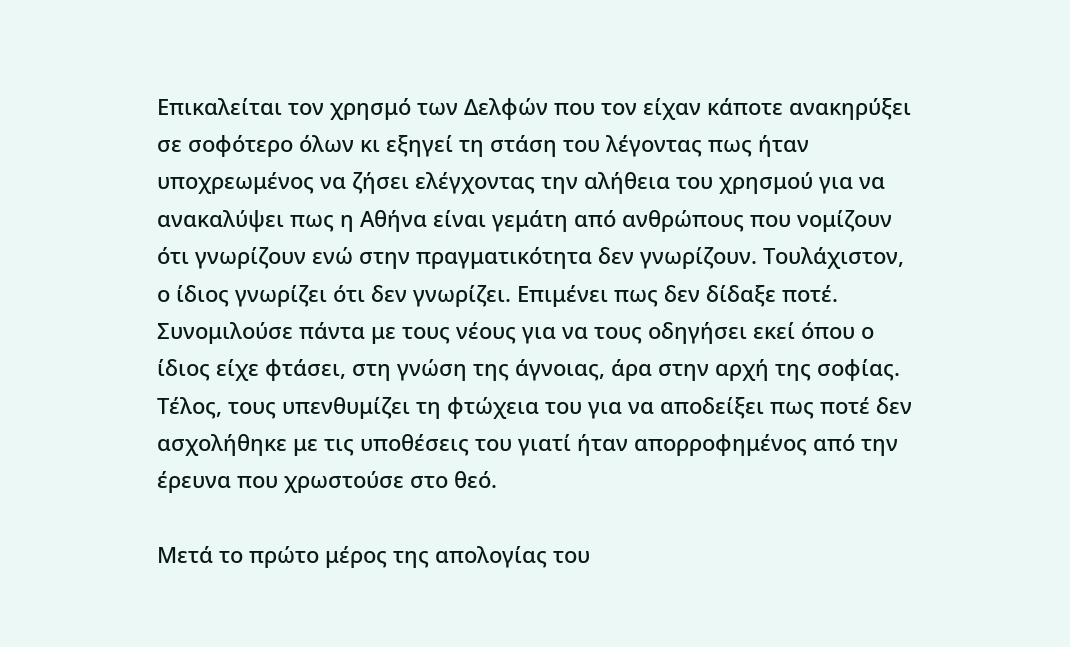Επικαλείται τον χρησμό των Δελφών που τον είχαν κάποτε ανακηρύξει σε σοφότερο όλων κι εξηγεί τη στάση του λέγοντας πως ήταν υποχρεωμένος να ζήσει ελέγχοντας την αλήθεια του χρησμού για να ανακαλύψει πως η Αθήνα είναι γεμάτη από ανθρώπους που νομίζουν ότι γνωρίζουν ενώ στην πραγματικότητα δεν γνωρίζουν. Τουλάχιστον, ο ίδιος γνωρίζει ότι δεν γνωρίζει. Επιμένει πως δεν δίδαξε ποτέ. Συνομιλούσε πάντα με τους νέους για να τους οδηγήσει εκεί όπου ο ίδιος είχε φτάσει, στη γνώση της άγνοιας, άρα στην αρχή της σοφίας. Τέλος, τους υπενθυμίζει τη φτώχεια του για να αποδείξει πως ποτέ δεν ασχολήθηκε με τις υποθέσεις του γιατί ήταν απορροφημένος από την έρευνα που χρωστούσε στο θεό.

Μετά το πρώτο μέρος της απολογίας του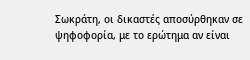Σωκράτη, οι δικαστές αποσύρθηκαν σε ψηφοφορία, με το ερώτημα αν είναι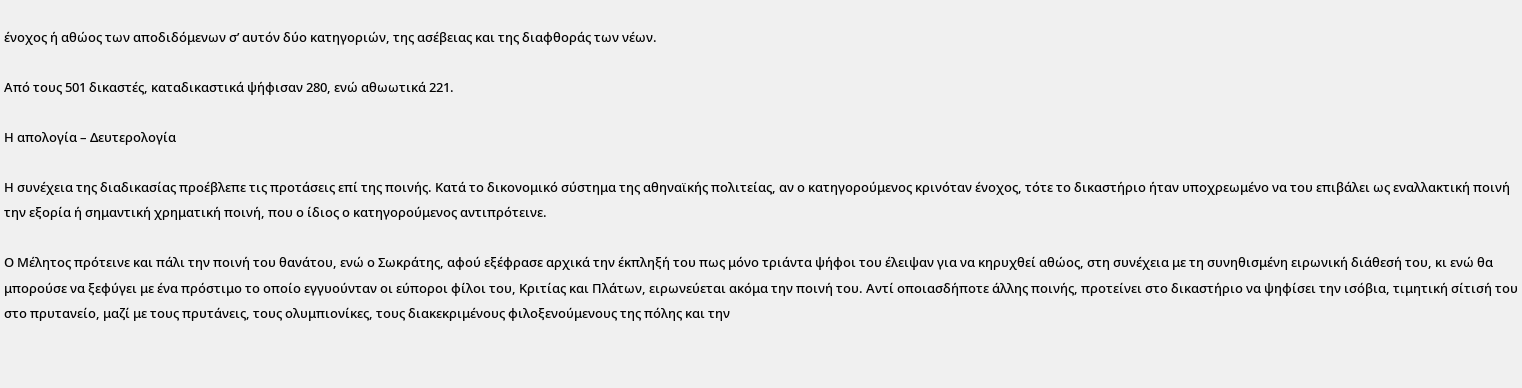ένοχος ή αθώος των αποδιδόμενων σ’ αυτόν δύο κατηγοριών, της ασέβειας και της διαφθοράς των νέων.

Από τους 501 δικαστές, καταδικαστικά ψήφισαν 280, ενώ αθωωτικά 221.

Η απολογία – Δευτερολογία

Η συνέχεια της διαδικασίας προέβλεπε τις προτάσεις επί της ποινής. Κατά το δικονομικό σύστημα της αθηναϊκής πολιτείας, αν ο κατηγορούμενος κρινόταν ένοχος, τότε το δικαστήριο ήταν υποχρεωμένο να του επιβάλει ως εναλλακτική ποινή την εξορία ή σημαντική χρηματική ποινή, που ο ίδιος ο κατηγορούμενος αντιπρότεινε.

Ο Μέλητος πρότεινε και πάλι την ποινή του θανάτου, ενώ ο Σωκράτης, αφού εξέφρασε αρχικά την έκπληξή του πως μόνο τριάντα ψήφοι του έλειψαν για να κηρυχθεί αθώος, στη συνέχεια με τη συνηθισμένη ειρωνική διάθεσή του, κι ενώ θα μπορούσε να ξεφύγει με ένα πρόστιμο το οποίο εγγυούνταν οι εύποροι φίλοι του, Κριτίας και Πλάτων, ειρωνεύεται ακόμα την ποινή του. Αντί οποιασδήποτε άλλης ποινής, προτείνει στο δικαστήριο να ψηφίσει την ισόβια, τιμητική σίτισή του στο πρυτανείο, μαζί με τους πρυτάνεις, τους ολυμπιονίκες, τους διακεκριμένους φιλοξενούμενους της πόλης και την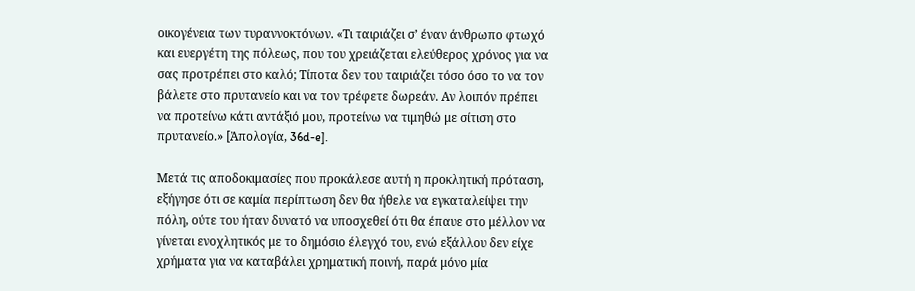οικογένεια των τυραννοκτόνων. «Τι ταιριάζει σ’ έναν άνθρωπο φτωχό και ευεργέτη της πόλεως, που του χρειάζεται ελεύθερος χρόνος για να σας προτρέπει στο καλό; Τίποτα δεν του ταιριάζει τόσο όσο το να τον βάλετε στο πρυτανείο και να τον τρέφετε δωρεάν. Αν λοιπόν πρέπει να προτείνω κάτι αντάξιό μου, προτείνω να τιμηθώ με σίτιση στο πρυτανείο.» [Ἀπολογία, 36d-e].

Μετά τις αποδοκιμασίες που προκάλεσε αυτή η προκλητική πρόταση, εξήγησε ότι σε καμία περίπτωση δεν θα ήθελε να εγκαταλείψει την πόλη, ούτε του ήταν δυνατό να υποσχεθεί ότι θα έπαυε στο μέλλον να γίνεται ενοχλητικός με το δημόσιο έλεγχό του, ενώ εξάλλου δεν είχε χρήματα για να καταβάλει χρηματική ποινή, παρά μόνο μία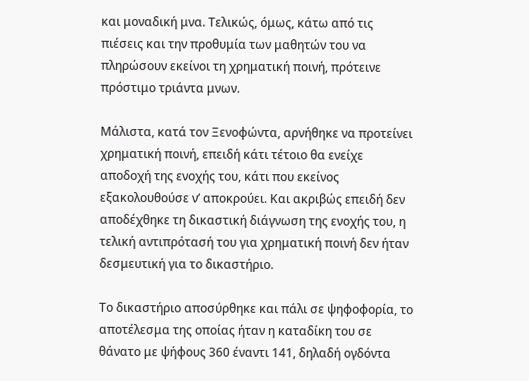και μοναδική μνα. Τελικώς, όμως, κάτω από τις πιέσεις και την προθυμία των μαθητών του να πληρώσουν εκείνοι τη χρηματική ποινή, πρότεινε πρόστιμο τριάντα μνων.

Μάλιστα, κατά τον Ξενοφώντα, αρνήθηκε να προτείνει χρηματική ποινή, επειδή κάτι τέτοιο θα ενείχε αποδοχή της ενοχής του, κάτι που εκείνος εξακολουθούσε ν’ αποκρούει. Και ακριβώς επειδή δεν αποδέχθηκε τη δικαστική διάγνωση της ενοχής του, η τελική αντιπρότασή του για χρηματική ποινή δεν ήταν δεσμευτική για το δικαστήριο.

Το δικαστήριο αποσύρθηκε και πάλι σε ψηφοφορία, το αποτέλεσμα της οποίας ήταν η καταδίκη του σε θάνατο με ψήφους 360 έναντι 141, δηλαδή ογδόντα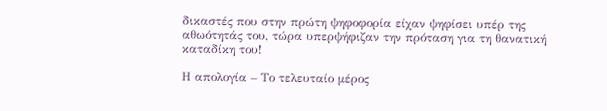δικαστές που στην πρώτη ψηφοφορία είχαν ψηφίσει υπέρ της αθωότητάς του, τώρα υπερψήφιζαν την πρόταση για τη θανατική καταδίκη του!

Η απολογία – Το τελευταίο μέρος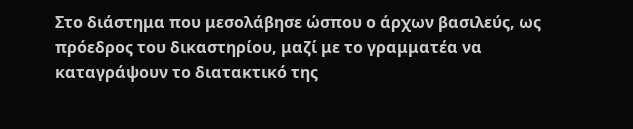Στο διάστημα που μεσολάβησε ώσπου ο άρχων βασιλεύς, ως πρόεδρος του δικαστηρίου, μαζί με το γραμματέα να καταγράψουν το διατακτικό της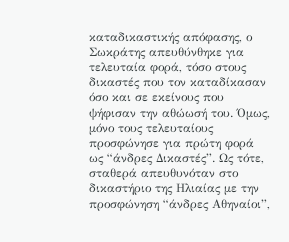καταδικαστικής απόφασης, ο Σωκράτης απευθύνθηκε για τελευταία φορά, τόσο στους δικαστές που τον καταδίκασαν όσο και σε εκείνους που ψήφισαν την αθώωσή του. Όμως, μόνο τους τελευταίους προσφώνησε για πρώτη φορά ως “άνδρες Δικαστές”. Ως τότε, σταθερά απευθυνόταν στο δικαστήριο της Ηλιαίας με την προσφώνηση “άνδρες Αθηναίοι”,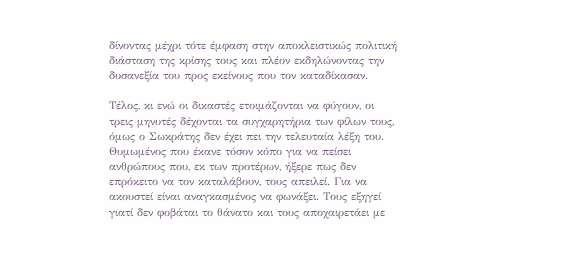δίνοντας μέχρι τότε έμφαση στην αποκλειστικώς πολιτική διάσταση της κρίσης τους και πλέον εκδηλώνοντας την δυσανεξία του προς εκείνους που τον καταδίκασαν.

Τέλος, κι ενώ οι δικαστές ετοιμάζονται να φύγουν, οι τρεις μηνυτές δέχονται τα συγχαρητήρια των φίλων τους, όμως ο Σωκράτης δεν έχει πει την τελευταία λέξη του. Θυμωμένος που έκανε τόσον κόπο για να πείσει ανθρώπους που, εκ των προτέρων, ήξερε πως δεν επρόκειτο να τον καταλάβουν, τους απειλεί. Για να ακουστεί είναι αναγκασμένος να φωνάξει. Τους εξηγεί γιατί δεν φοβάται το θάνατο και τους αποχαιρετάει με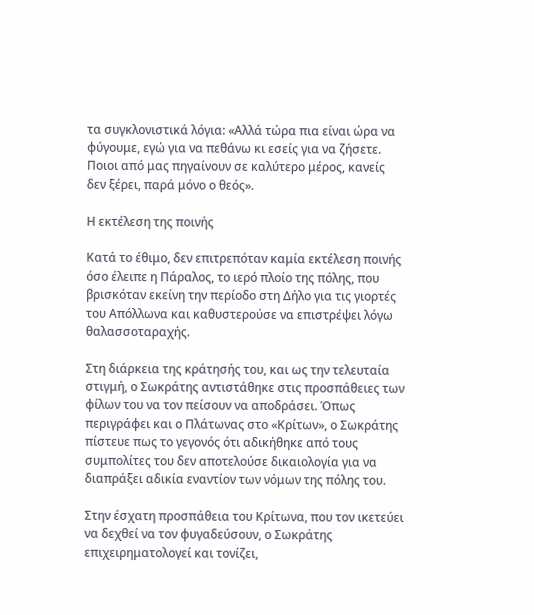τα συγκλονιστικά λόγια: «Αλλά τώρα πια είναι ώρα να φύγουμε, εγώ για να πεθάνω κι εσείς για να ζήσετε. Ποιοι από μας πηγαίνουν σε καλύτερο μέρος, κανείς δεν ξέρει, παρά μόνο ο θεός».

Η εκτέλεση της ποινής

Κατά το έθιμο, δεν επιτρεπόταν καμία εκτέλεση ποινής όσο έλειπε η Πάραλος, το ιερό πλοίο της πόλης, που βρισκόταν εκείνη την περίοδο στη Δήλο για τις γιορτές του Απόλλωνα και καθυστερούσε να επιστρέψει λόγω θαλασσοταραχής.

Στη διάρκεια της κράτησής του, και ως την τελευταία στιγμή, ο Σωκράτης αντιστάθηκε στις προσπάθειες των φίλων του να τον πείσουν να αποδράσει. Όπως περιγράφει και ο Πλάτωνας στο «Κρίτων», ο Σωκράτης πίστευε πως το γεγονός ότι αδικήθηκε από τους συμπολίτες του δεν αποτελούσε δικαιολογία για να διαπράξει αδικία εναντίον των νόμων της πόλης του.

Στην έσχατη προσπάθεια του Κρίτωνα, που τον ικετεύει να δεχθεί να τον φυγαδεύσουν, ο Σωκράτης επιχειρηματολογεί και τονίζει,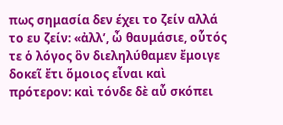πως σημασία δεν έχει το ζείν αλλά το ευ ζείν: «ἀλλ’, ὦ θαυμάσιε, οὗτός τε ὁ λόγος ὃν διεληλύθαμεν ἔμοιγε δοκεῖ ἔτι ὅμοιος εἶναι καὶ πρότερον: καὶ τόνδε δὲ αὖ σκόπει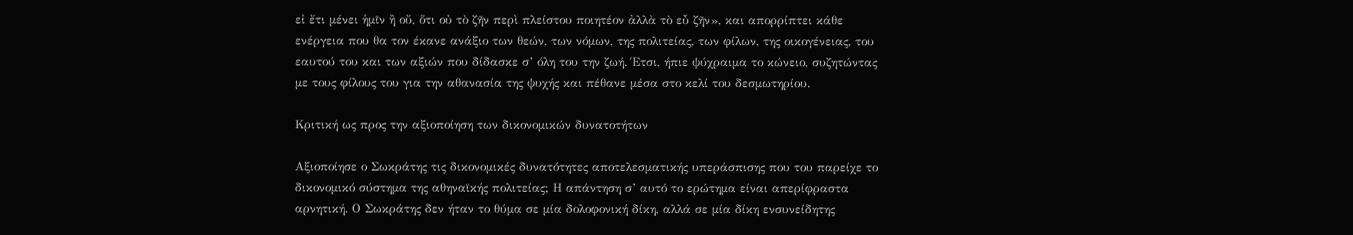εἰ ἔτι μένει ἡμῖν ἢ οὔ, ὅτι οὐ τὸ ζῆν περὶ πλείστου ποιητέον ἀλλὰ τὸ εὖ ζῆν», και απορρίπτει κάθε ενέργεια που θα τον έκανε ανάξιο των θεών, των νόμων, της πολιτείας, των φίλων, της οικογένειας, του εαυτού του και των αξιών που δίδασκε σ’ όλη του την ζωή. Έτσι, ήπιε ψύχραιμα το κώνειο, συζητώντας με τους φίλους του για την αθανασία της ψυχής και πέθανε μέσα στο κελί του δεσμωτηρίου.

Κριτική ως προς την αξιοποίηση των δικονομικών δυνατοτήτων

Αξιοποίησε ο Σωκράτης τις δικονομικές δυνατότητες αποτελεσματικής υπεράσπισης που του παρείχε το δικονομικό σύστημα της αθηναϊκής πολιτείας; Η απάντηση σ’ αυτό το ερώτημα είναι απερίφραστα αρνητική. Ο Σωκράτης δεν ήταν το θύμα σε μία δολοφονική δίκη, αλλά σε μία δίκη ενσυνείδητης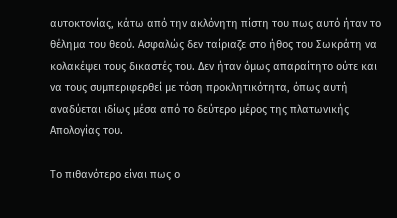αυτοκτονίας, κάτω από την ακλόνητη πίστη του πως αυτό ήταν το θέλημα του θεού. Ασφαλώς δεν ταίριαζε στο ήθος του Σωκράτη να κολακέψει τους δικαστές του. Δεν ήταν όμως απαραίτητο ούτε και να τους συμπεριφερθεί με τόση προκλητικότητα, όπως αυτή αναδύεται ιδίως μέσα από το δεύτερο μέρος της πλατωνικής Απολογίας του.

Το πιθανότερο είναι πως ο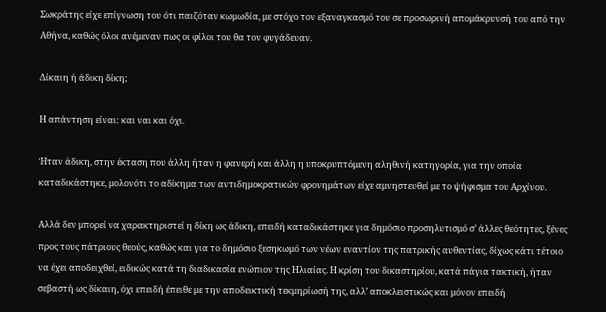Σωκράτης είχε επίγνωση του ότι παιζόταν κωμωδία, με στόχο τον εξαναγκασμό του σε προσωρινή απομάκρυνσή του από την Αθήνα, καθώς όλοι ανέμεναν πως οι φίλοι του θα τον φυγάδευαν.

Δίκαιη ή άδικη δίκη;

Η απάντηση είναι: και ναι και όχι.

Ήταν άδικη, στην έκταση που άλλη ήταν η φανερή και άλλη η υποκρυπτόμενη αληθινή κατηγορία, για την οποία καταδικάστηκε, μολονότι το αδίκημα των αντιδημοκρατικών φρονημάτων είχε αμνηστευθεί με το ψήφισμα του Αρχίνου.

Αλλά δεν μπορεί να χαρακτηριστεί η δίκη ως άδικη, επειδή καταδικάστηκε για δημόσιο προσηλυτισμό σ’ άλλες θεότητες, ξένες προς τους πάτριους θεούς, καθώς και για το δημόσιο ξεσηκωμό των νέων εναντίον της πατρικής αυθεντίας, δίχως κάτι τέτοιο να έχει αποδειχθεί, ειδικώς κατά τη διαδικασία ενώπιον της Ηλιαίας. Η κρίση του δικαστηρίου, κατά πάγια τακτική, ήταν σεβαστή ως δίκαιη, όχι επειδή έπειθε με την αποδεικτική τεκμηρίωσή της, αλλ’ αποκλειστικώς και μόνον επειδή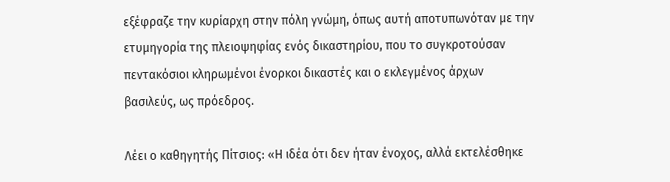εξέφραζε την κυρίαρχη στην πόλη γνώμη, όπως αυτή αποτυπωνόταν με την ετυμηγορία της πλειοψηφίας ενός δικαστηρίου, που το συγκροτούσαν πεντακόσιοι κληρωμένοι ένορκοι δικαστές και ο εκλεγμένος άρχων βασιλεύς, ως πρόεδρος.

Λέει ο καθηγητής Πίτσιος: «Η ιδέα ότι δεν ήταν ένοχος, αλλά εκτελέσθηκε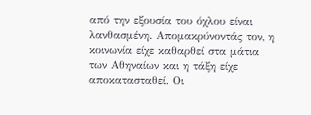από την εξουσία του όχλου είναι λανθασμένη. Απομακρύνοντάς τον, η κοινωνία είχε καθαρθεί στα μάτια των Αθηναίων και η τάξη είχε αποκατασταθεί. Οι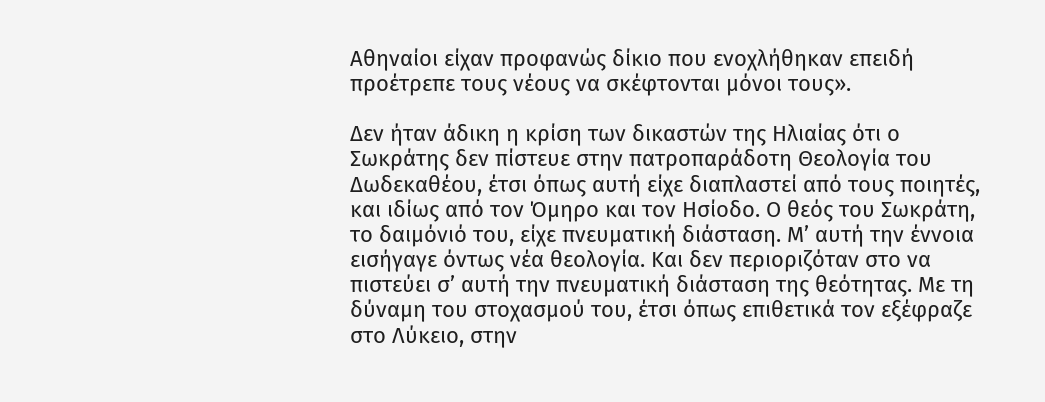Αθηναίοι είχαν προφανώς δίκιο που ενοχλήθηκαν επειδή προέτρεπε τους νέους να σκέφτονται μόνοι τους».

Δεν ήταν άδικη η κρίση των δικαστών της Ηλιαίας ότι ο Σωκράτης δεν πίστευε στην πατροπαράδοτη Θεολογία του Δωδεκαθέου, έτσι όπως αυτή είχε διαπλαστεί από τους ποιητές, και ιδίως από τον Όμηρο και τον Ησίοδο. Ο θεός του Σωκράτη, το δαιμόνιό του, είχε πνευματική διάσταση. Μ’ αυτή την έννοια εισήγαγε όντως νέα θεολογία. Και δεν περιοριζόταν στο να πιστεύει σ’ αυτή την πνευματική διάσταση της θεότητας. Με τη δύναμη του στοχασμού του, έτσι όπως επιθετικά τον εξέφραζε στο Λύκειο, στην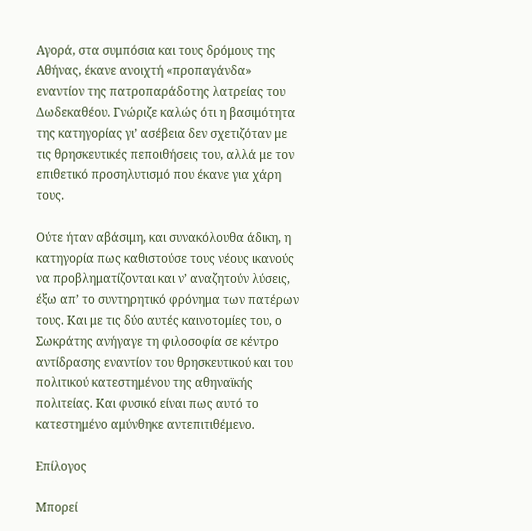Αγορά, στα συμπόσια και τους δρόμους της Αθήνας, έκανε ανοιχτή «προπαγάνδα» εναντίον της πατροπαράδοτης λατρείας του Δωδεκαθέου. Γνώριζε καλώς ότι η βασιμότητα της κατηγορίας γι’ ασέβεια δεν σχετιζόταν με τις θρησκευτικές πεποιθήσεις του, αλλά με τον επιθετικό προσηλυτισμό που έκανε για χάρη τους.

Ούτε ήταν αβάσιμη, και συνακόλουθα άδικη, η κατηγορία πως καθιστούσε τους νέους ικανούς να προβληματίζονται και ν’ αναζητούν λύσεις, έξω απ’ το συντηρητικό φρόνημα των πατέρων τους. Και με τις δύο αυτές καινοτομίες του, ο Σωκράτης ανήγαγε τη φιλοσοφία σε κέντρο αντίδρασης εναντίον του θρησκευτικού και του πολιτικού κατεστημένου της αθηναϊκής πολιτείας. Και φυσικό είναι πως αυτό το κατεστημένο αμύνθηκε αντεπιτιθέμενο.

Επίλογος

Μπορεί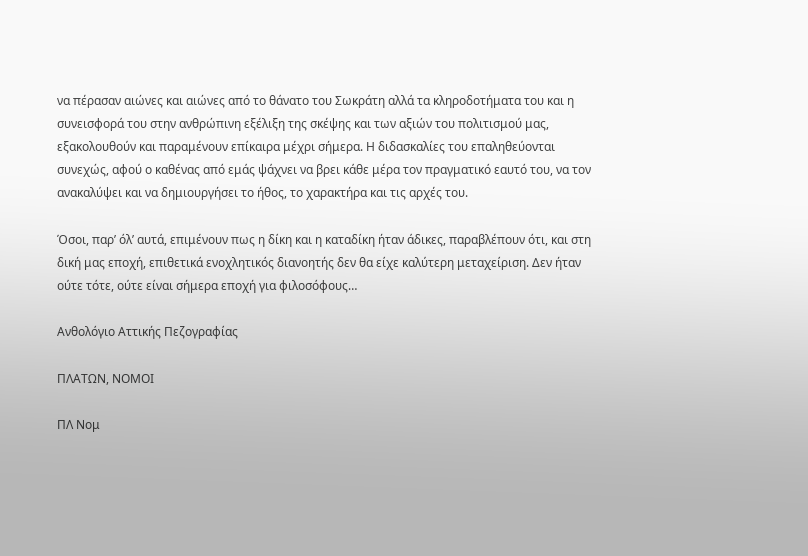να πέρασαν αιώνες και αιώνες από το θάνατο του Σωκράτη αλλά τα κληροδοτήματα του και η συνεισφορά του στην ανθρώπινη εξέλιξη της σκέψης και των αξιών του πολιτισμού μας, εξακολουθούν και παραμένουν επίκαιρα μέχρι σήμερα. Η διδασκαλίες του επαληθεύονται συνεχώς, αφού ο καθένας από εμάς ψάχνει να βρει κάθε μέρα τον πραγματικό εαυτό του, να τον ανακαλύψει και να δημιουργήσει το ήθος, το χαρακτήρα και τις αρχές του.

Όσοι, παρ’ όλ’ αυτά, επιμένουν πως η δίκη και η καταδίκη ήταν άδικες, παραβλέπουν ότι, και στη δική μας εποχή, επιθετικά ενοχλητικός διανοητής δεν θα είχε καλύτερη μεταχείριση. Δεν ήταν ούτε τότε, ούτε είναι σήμερα εποχή για φιλοσόφους…

Ανθολόγιο Αττικής Πεζογραφίας

ΠΛΑΤΩΝ, ΝΟΜΟΙ

ΠΛ Νομ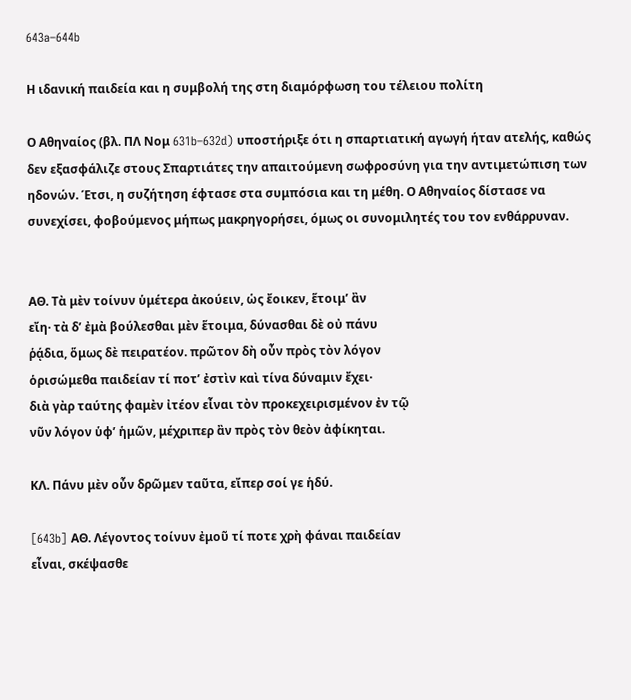643a–644b

Η ιδανική παιδεία και η συμβολή της στη διαμόρφωση του τέλειου πολίτη

Ο Αθηναίος (βλ. ΠΛ Νομ 631b–632d) υποστήριξε ότι η σπαρτιατική αγωγή ήταν ατελής, καθώς δεν εξασφάλιζε στους Σπαρτιάτες την απαιτούμενη σωφροσύνη για την αντιμετώπιση των ηδονών. Έτσι, η συζήτηση έφτασε στα συμπόσια και τη μέθη. Ο Αθηναίος δίστασε να συνεχίσει, φοβούμενος μήπως μακρηγορήσει, όμως οι συνομιλητές του τον ενθάρρυναν.


ΑΘ. Τὰ μὲν τοίνυν ὑμέτερα ἀκούειν, ὡς ἔοικεν, ἕτοιμ’ ἂν
εἴη· τὰ δ’ ἐμὰ βούλεσθαι μὲν ἕτοιμα, δύνασθαι δὲ οὐ πάνυ
ῥᾴδια, ὅμως δὲ πειρατέον. πρῶτον δὴ οὖν πρὸς τὸν λόγον
ὁρισώμεθα παιδείαν τί ποτ’ ἐστὶν καὶ τίνα δύναμιν ἔχει·
διὰ γὰρ ταύτης φαμὲν ἰτέον εἶναι τὸν προκεχειρισμένον ἐν τῷ
νῦν λόγον ὑφ’ ἡμῶν, μέχριπερ ἂν πρὸς τὸν θεὸν ἀφίκηται.

ΚΛ. Πάνυ μὲν οὖν δρῶμεν ταῦτα, εἴπερ σοί γε ἡδύ.

[643b] ΑΘ. Λέγοντος τοίνυν ἐμοῦ τί ποτε χρὴ φάναι παιδείαν
εἶναι, σκέψασθε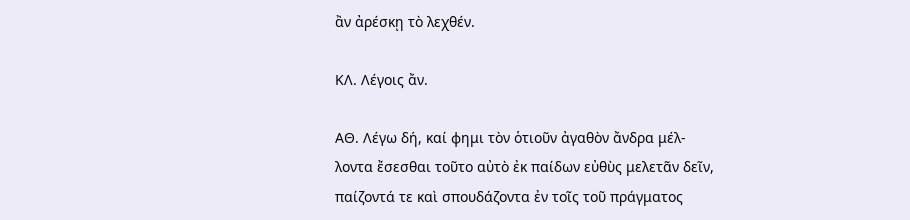ἂν ἀρέσκῃ τὸ λεχθέν.

ΚΛ. Λέγοις ἄν.

ΑΘ. Λέγω δή, καί φημι τὸν ὁτιοῦν ἀγαθὸν ἄνδρα μέλ-
λοντα ἔσεσθαι τοῦτο αὐτὸ ἐκ παίδων εὐθὺς μελετᾶν δεῖν,
παίζοντά τε καὶ σπουδάζοντα ἐν τοῖς τοῦ πράγματος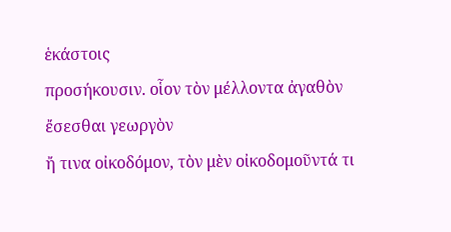ἑκάστοις
προσήκουσιν. οἷον τὸν μέλλοντα ἀγαθὸν ἔσεσθαι γεωργὸν
ἤ τινα οἰκοδόμον, τὸν μὲν οἰκοδομοῦντά τι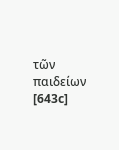τῶν παιδείων
[643c]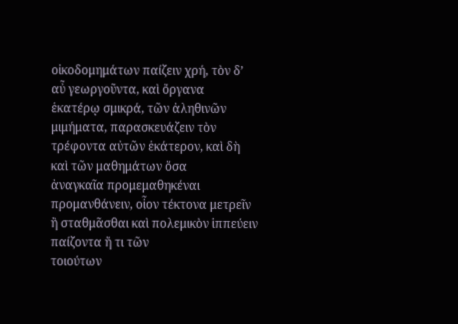οἰκοδομημάτων παίζειν χρή, τὸν δ’ αὖ γεωργοῦντα, καὶ ὄργανα
ἑκατέρῳ σμικρά, τῶν ἀληθινῶν μιμήματα, παρασκευάζειν τὸν
τρέφοντα αὐτῶν ἑκάτερον, καὶ δὴ καὶ τῶν μαθημάτων ὅσα
ἀναγκαῖα προμεμαθηκέναι προμανθάνειν, οἷον τέκτονα μετρεῖν
ἢ σταθμᾶσθαι καὶ πολεμικὸν ἱππεύειν παίζοντα ἤ τι τῶν
τοιούτων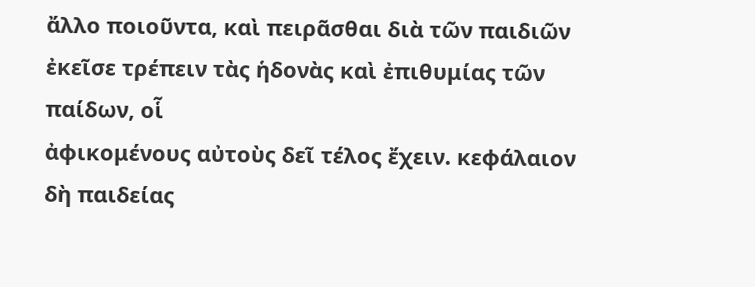ἄλλο ποιοῦντα, καὶ πειρᾶσθαι διὰ τῶν παιδιῶν
ἐκεῖσε τρέπειν τὰς ἡδονὰς καὶ ἐπιθυμίας τῶν παίδων, οἷ
ἀφικομένους αὐτοὺς δεῖ τέλος ἔχειν. κεφάλαιον δὴ παιδείας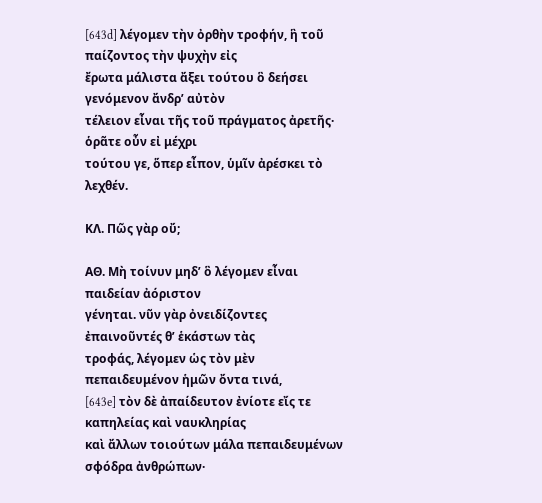[643d] λέγομεν τὴν ὀρθὴν τροφήν, ἣ τοῦ παίζοντος τὴν ψυχὴν εἰς
ἔρωτα μάλιστα ἄξει τούτου ὃ δεήσει γενόμενον ἄνδρ’ αὐτὸν
τέλειον εἶναι τῆς τοῦ πράγματος ἀρετῆς· ὁρᾶτε οὖν εἰ μέχρι
τούτου γε, ὅπερ εἶπον, ὑμῖν ἀρέσκει τὸ λεχθέν.

ΚΛ. Πῶς γὰρ οὔ;

ΑΘ. Μὴ τοίνυν μηδ’ ὃ λέγομεν εἶναι παιδείαν ἀόριστον
γένηται. νῦν γὰρ ὀνειδίζοντες ἐπαινοῦντές θ’ ἑκάστων τὰς
τροφάς, λέγομεν ὡς τὸν μὲν πεπαιδευμένον ἡμῶν ὄντα τινά,
[643e] τὸν δὲ ἀπαίδευτον ἐνίοτε εἴς τε καπηλείας καὶ ναυκληρίας
καὶ ἄλλων τοιούτων μάλα πεπαιδευμένων σφόδρα ἀνθρώπων·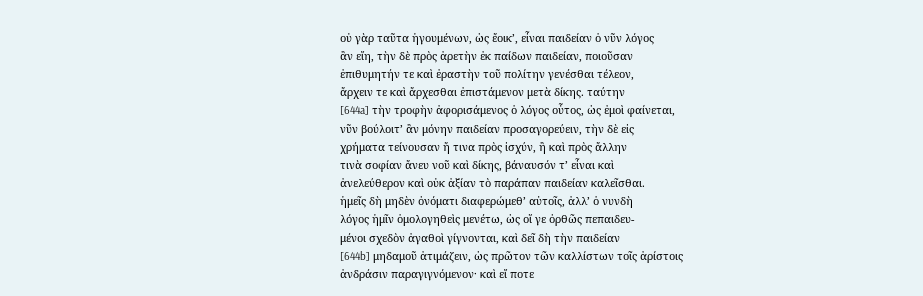οὐ γὰρ ταῦτα ἡγουμένων, ὡς ἔοικ’, εἶναι παιδείαν ὁ νῦν λόγος
ἂν εἴη, τὴν δὲ πρὸς ἀρετὴν ἐκ παίδων παιδείαν, ποιοῦσαν
ἐπιθυμητήν τε καὶ ἐραστὴν τοῦ πολίτην γενέσθαι τέλεον,
ἄρχειν τε καὶ ἄρχεσθαι ἐπιστάμενον μετὰ δίκης. ταύτην
[644a] τὴν τροφὴν ἀφορισάμενος ὁ λόγος οὗτος, ὡς ἐμοὶ φαίνεται,
νῦν βούλοιτ’ ἂν μόνην παιδείαν προσαγορεύειν, τὴν δὲ εἰς
χρήματα τείνουσαν ἤ τινα πρὸς ἰσχύν, ἢ καὶ πρὸς ἄλλην
τινὰ σοφίαν ἄνευ νοῦ καὶ δίκης, βάναυσόν τ’ εἶναι καὶ
ἀνελεύθερον καὶ οὐκ ἀξίαν τὸ παράπαν παιδείαν καλεῖσθαι.
ἡμεῖς δὴ μηδὲν ὀνόματι διαφερώμεθ’ αὑτοῖς, ἀλλ’ ὁ νυνδὴ
λόγος ἡμῖν ὁμολογηθεὶς μενέτω, ὡς οἵ γε ὀρθῶς πεπαιδευ-
μένοι σχεδὸν ἀγαθοὶ γίγνονται, καὶ δεῖ δὴ τὴν παιδείαν
[644b] μηδαμοῦ ἀτιμάζειν, ὡς πρῶτον τῶν καλλίστων τοῖς ἀρίστοις
ἀνδράσιν παραγιγνόμενον· καὶ εἴ ποτε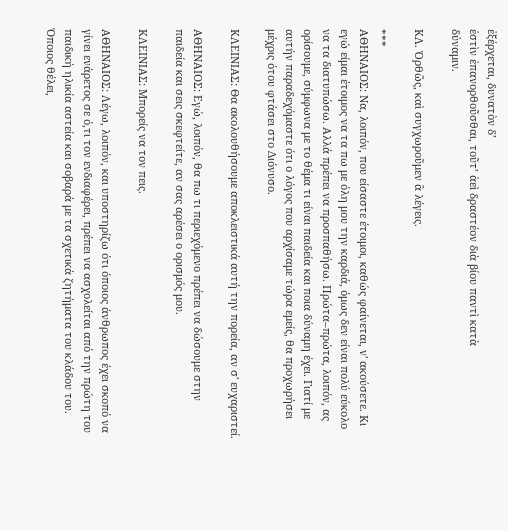ἐξέρχεται, δυνατὸν δ’
ἐστὶν ἐπανορθοῦσθαι, τοῦτ’ ἀεὶ δραστέον διὰ βίου παντὶ κατὰ
δύναμιν.

ΚΛ. Ὀρθῶς, καὶ συγχωροῦμεν ἃ λέγεις.

***
ΑΘΗΝΑΙΟΣ: Να, λοιπόν, που είσαστε έτοιμοι, καθώς φαίνεται, ν' ακούσετε. Κι εγώ είμαι έτοιμος να τα πω με όλη μου την καρδιά, όμως δεν είναι πολύ εύκολο να τα διατυπώσω. Αλλά πρέπει να προσπαθήσω. Πρώτα–πρώτα, λοιπόν, ας ορίσουμε, σύμφωνα με το θέμα τι είναι παιδεία και ποια δύναμη έχει. Γιατί με αυτήν παραδεχόμαστε ότι ο λόγος που αρχίσαμε τώρα εμείς, θα προχωρήσει μέχρις ότου φτάσει στο Διόνυσο.

ΚΛΕΙΝΙΑΣ: Θα ακολουθήσουμε αποκλειστικά αυτή την πορεία, αν σ' ευχαριστεί.

ΑΘΗΝΑΙΟΣ: Εγώ, λοιπόν, θα πω τι περιεχόμενο πρέπει να δώσουμε στην παιδεία και σεις σκεφτείτε, αν σας αρέσει ο ορισμός μου.

ΚΛΕΙΝΙΑΣ: Μπορείς να τον πεις.

ΑΘΗΝΑΙΟΣ: Λέγω, λοιπόν, και υποστηρίζω ότι όποιος άνθρωπος έχει σκοπό να γίνει ενάρετος σε ό,τι τον ενδιαφέρει, πρέπει να ασχολείται από την πρώτη του παιδική ηλικία αστεία και σοβαρά με τα σχετικά ζητήματα του κλάδου του. Όποιος θέλει,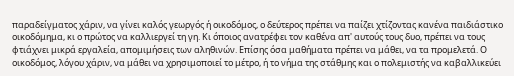παραδείγματος χάριν, να γίνει καλός γεωργός ή οικοδόμος, ο δεύτερος πρέπει να παίζει χτίζοντας κανένα παιδιάστικο οικοδόμημα, κι ο πρώτος να καλλιεργεί τη γη. Κι όποιος ανατρέφει τον καθένα απ' αυτούς τους δυο, πρέπει να τους φτιάχνει μικρά εργαλεία, απομιμήσεις των αληθινών. Επίσης όσα μαθήματα πρέπει να μάθει, να τα προμελετά. Ο οικοδόμος, λόγου χάριν, να μάθει να χρησιμοποιεί το μέτρο, ή το νήμα της στάθμης και ο πολεμιστής να καβαλλικεύει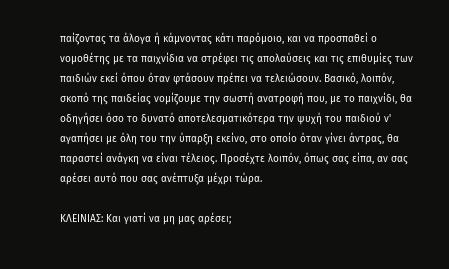παίζοντας τα άλογα ή κάμνοντας κάτι παρόμοιο, και να προσπαθεί ο νομοθέτης με τα παιχνίδια να στρέφει τις απολαύσεις και τις επιθυμίες των παιδιών εκεί όπου όταν φτάσουν πρέπει να τελειώσουν. Βασικό, λοιπόν, σκοπό της παιδείας νομίζουμε την σωστή ανατροφή που, με το παιχνίδι, θα οδηγήσει όσο το δυνατό αποτελεσματικότερα την ψυχή του παιδιού ν' αγαπήσει με όλη του την ύπαρξη εκείνο, στο οποίο όταν γίνει άντρας, θα παραστεί ανάγκη να είναι τέλειος. Προσέχτε λοιπόν, όπως σας είπα, αν σας αρέσει αυτό που σας ανέπτυξα μέχρι τώρα.

ΚΛΕΙΝΙΑΣ: Και γιατί να μη μας αρέσει;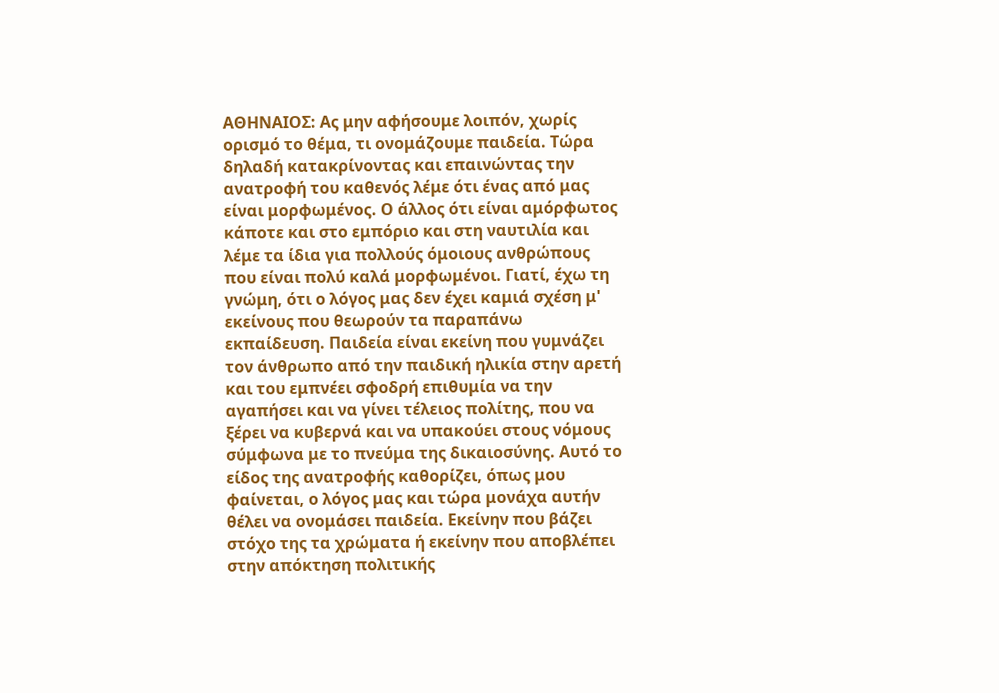ΑΘΗΝΑΙΟΣ: Ας μην αφήσουμε λοιπόν, χωρίς ορισμό το θέμα, τι ονομάζουμε παιδεία. Τώρα δηλαδή κατακρίνοντας και επαινώντας την ανατροφή του καθενός λέμε ότι ένας από μας είναι μορφωμένος. Ο άλλος ότι είναι αμόρφωτος κάποτε και στο εμπόριο και στη ναυτιλία και λέμε τα ίδια για πολλούς όμοιους ανθρώπους που είναι πολύ καλά μορφωμένοι. Γιατί, έχω τη γνώμη, ότι ο λόγος μας δεν έχει καμιά σχέση μ' εκείνους που θεωρούν τα παραπάνω εκπαίδευση. Παιδεία είναι εκείνη που γυμνάζει τον άνθρωπο από την παιδική ηλικία στην αρετή και του εμπνέει σφοδρή επιθυμία να την αγαπήσει και να γίνει τέλειος πολίτης, που να ξέρει να κυβερνά και να υπακούει στους νόμους σύμφωνα με το πνεύμα της δικαιοσύνης. Αυτό το είδος της ανατροφής καθορίζει, όπως μου φαίνεται, ο λόγος μας και τώρα μονάχα αυτήν θέλει να ονομάσει παιδεία. Εκείνην που βάζει στόχο της τα χρώματα ή εκείνην που αποβλέπει στην απόκτηση πολιτικής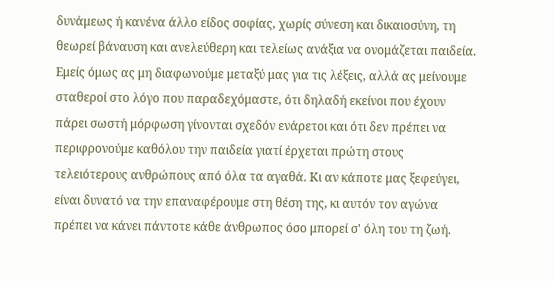δυνάμεως ή κανένα άλλο είδος σοφίας, χωρίς σύνεση και δικαιοσύνη, τη θεωρεί βάναυση και ανελεύθερη και τελείως ανάξια να ονομάζεται παιδεία. Εμείς όμως ας μη διαφωνούμε μεταξύ μας για τις λέξεις, αλλά ας μείνουμε σταθεροί στο λόγο που παραδεχόμαστε, ότι δηλαδή εκείνοι που έχουν πάρει σωστή μόρφωση γίνονται σχεδόν ενάρετοι και ότι δεν πρέπει να περιφρονούμε καθόλου την παιδεία γιατί έρχεται πρώτη στους τελειότερους ανθρώπους από όλα τα αγαθά. Κι αν κάποτε μας ξεφεύγει, είναι δυνατό να την επαναφέρουμε στη θέση της, κι αυτόν τον αγώνα πρέπει να κάνει πάντοτε κάθε άνθρωπος όσο μπορεί σ' όλη του τη ζωή.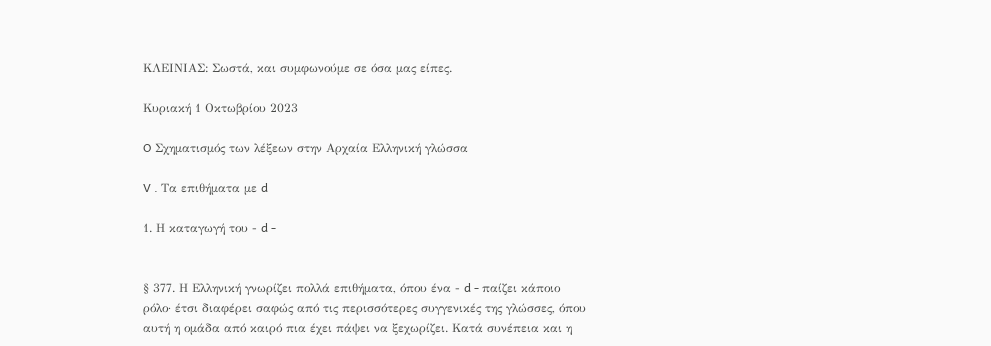ΚΛΕΙΝΙΑΣ: Σωστά, και συμφωνούμε σε όσα μας είπες.

Κυριακή 1 Οκτωβρίου 2023

O Σχηματισμός των λέξεων στην Αρχαία Ελληνική γλώσσα

V . Τα επιθήματα με d

1. Η καταγωγή του - d -


§ 377. Η Eλληνική γνωρίζει πολλά επιθήματα, όπου ένα - d - παίζει κάποιο ρόλο· έτσι διαφέρει σαφώς από τις περισσότερες συγγενικές της γλώσσες, όπου αυτή η ομάδα από καιρό πια έχει πάψει να ξεχωρίζει. Κατά συνέπεια και η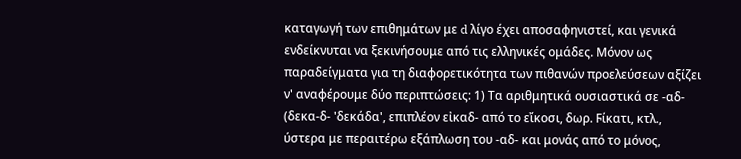καταγωγή των επιθημάτων με d λίγο έχει αποσαφηνιστεί, και γενικά ενδείκνυται να ξεκινήσουμε από τις ελληνικές ομάδες. Μόνον ως παραδείγματα για τη διαφορετικότητα των πιθανών προελεύσεων αξίζει ν' αναφέρουμε δύο περιπτώσεις: 1) Τα αριθμητικά ουσιαστικά σε -αδ- (δεκα-δ- 'δεκάδα', επιπλέον εἰκαδ- από το εἴκοσι, δωρ. Ϝίκατι, κτλ., ύστερα με περαιτέρω εξάπλωση του -αδ- και μονάς από το μόνος,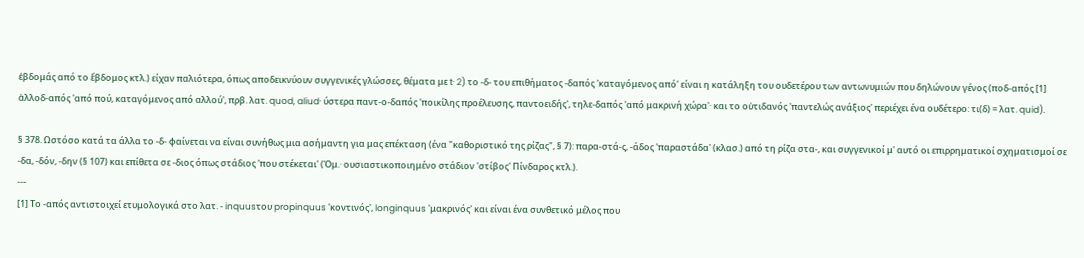ἑβδομάς από το ἕβδομος κτλ.) είχαν παλιότερα, όπως αποδεικνύουν συγγενικές γλώσσες, θέματα με t· 2) το -δ- του επιθήματος -δαπός 'καταγόμενος από' είναι η κατάληξη του ουδετέρου των αντωνυμιών που δηλώνουν γένος (ποδ-απός [1] ἀλλοδ-απός 'από πού, καταγόμενος από αλλού', πρβ. λατ. quod, aliud· ύστερα παντ-ο-δαπός 'ποικίλης προέλευσης, παντοειδής', τηλε-δαπός 'από μακρινή χώρα'· και το οὐτιδανός 'παντελώς ανάξιος' περιέχει ένα ουδέτερο: τι(δ) = λατ. quid).

§ 378. Ωστόσο κατά τα άλλα το -δ- φαίνεται να είναι συνήθως μια ασήμαντη για μας επέκταση (ένα "καθοριστικό της ρίζας", § 7): παρα-στά-ς, -άδος 'παραστάδα' (κλασ.) από τη ρίζα στα-, και συγγενικοί μ' αυτό οι επιρρηματικοί σχηματισμοί σε -δα, -δόν, -δην (§ 107) και επίθετα σε -διος όπως στάδιος 'που στέκεται' (Όμ.· ουσιαστικοποιημένο στάδιον 'στίβος' Πίνδαρος κτλ.).
---
[1] Το -απός αντιστοιχεί ετυμολογικά στο λατ. - inquusτου propinquus 'κοντινός', longinquus 'μακρινός' και είναι ένα συνθετικό μέλος που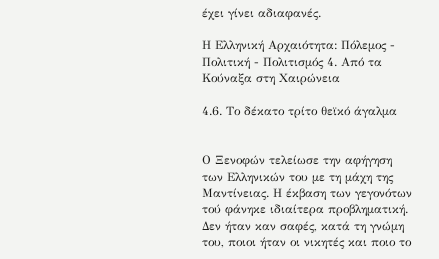έχει γίνει αδιαφανές.

Η Ελληνική Αρχαιότητα: Πόλεμος - Πολιτική - Πολιτισμός 4. Από τα Κούναξα στη Χαιρώνεια

4.6. Το δέκατο τρίτο θεϊκό άγαλμα


Ο Ξενοφών τελείωσε την αφήγηση των Ελληνικών του με τη μάχη της Μαντίνειας. Η έκβαση των γεγονότων τού φάνηκε ιδιαίτερα προβληματική. Δεν ήταν καν σαφές, κατά τη γνώμη του, ποιοι ήταν οι νικητές και ποιο το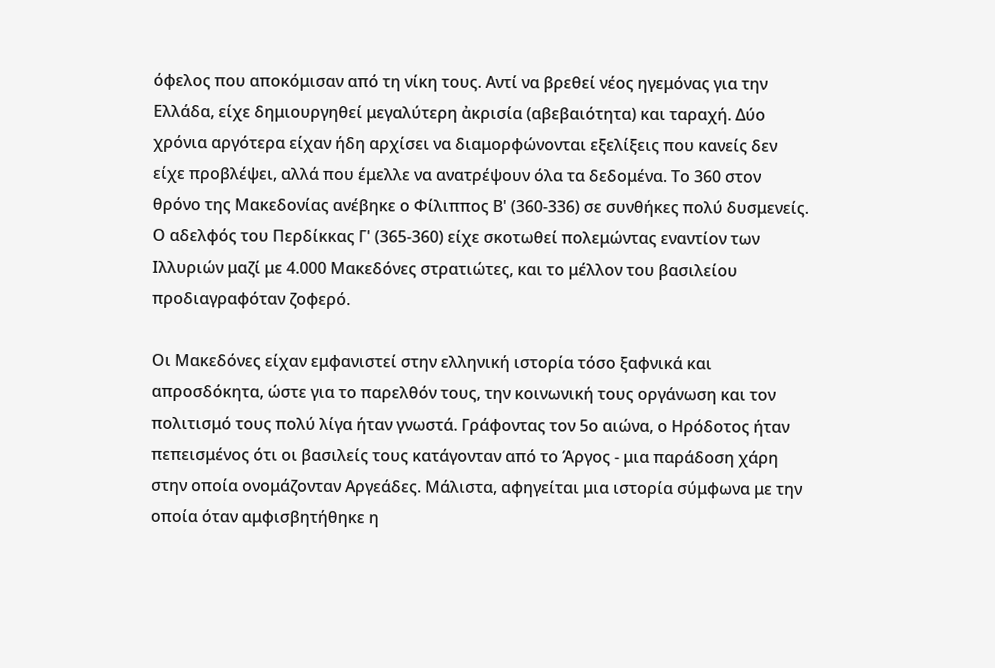όφελος που αποκόμισαν από τη νίκη τους. Αντί να βρεθεί νέος ηγεμόνας για την Ελλάδα, είχε δημιουργηθεί μεγαλύτερη ἀκρισία (αβεβαιότητα) και ταραχή. Δύο χρόνια αργότερα είχαν ήδη αρχίσει να διαμορφώνονται εξελίξεις που κανείς δεν είχε προβλέψει, αλλά που έμελλε να ανατρέψουν όλα τα δεδομένα. Το 360 στον θρόνο της Μακεδονίας ανέβηκε ο Φίλιππος Β' (360-336) σε συνθήκες πολύ δυσμενείς. Ο αδελφός του Περδίκκας Γ' (365-360) είχε σκοτωθεί πολεμώντας εναντίον των Ιλλυριών μαζί με 4.000 Μακεδόνες στρατιώτες, και το μέλλον του βασιλείου προδιαγραφόταν ζοφερό.

Οι Μακεδόνες είχαν εμφανιστεί στην ελληνική ιστορία τόσο ξαφνικά και απροσδόκητα, ώστε για το παρελθόν τους, την κοινωνική τους οργάνωση και τον πολιτισμό τους πολύ λίγα ήταν γνωστά. Γράφοντας τον 5ο αιώνα, ο Ηρόδοτος ήταν πεπεισμένος ότι οι βασιλείς τους κατάγονταν από το Άργος - μια παράδοση χάρη στην οποία ονομάζονταν Αργεάδες. Μάλιστα, αφηγείται μια ιστορία σύμφωνα με την οποία όταν αμφισβητήθηκε η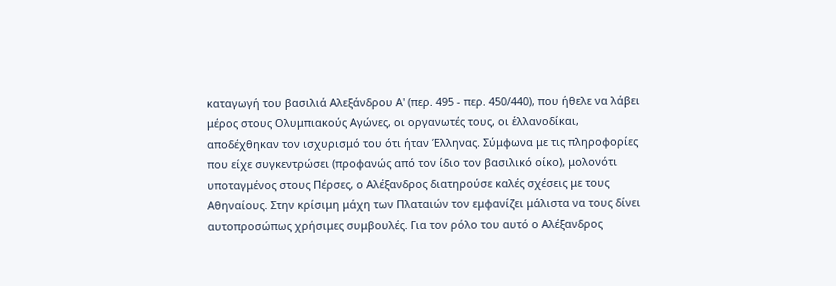καταγωγή του βασιλιά Αλεξάνδρου Α' (περ. 495 - περ. 450/440), που ήθελε να λάβει μέρος στους Ολυμπιακούς Αγώνες, οι οργανωτές τους, οι ἑλλανοδίκαι, αποδέχθηκαν τον ισχυρισμό του ότι ήταν Έλληνας. Σύμφωνα με τις πληροφορίες που είχε συγκεντρώσει (προφανώς από τον ίδιο τον βασιλικό οίκο), μολονότι υποταγμένος στους Πέρσες, ο Αλέξανδρος διατηρούσε καλές σχέσεις με τους Αθηναίους. Στην κρίσιμη μάχη των Πλαταιών τον εμφανίζει μάλιστα να τους δίνει αυτοπροσώπως χρήσιμες συμβουλές. Για τον ρόλο του αυτό ο Αλέξανδρος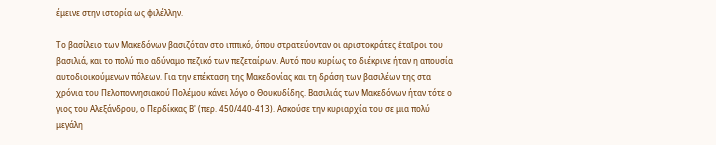έμεινε στην ιστορία ως φιλέλλην.

Το βασίλειο των Μακεδόνων βασιζόταν στο ιππικό, όπου στρατεύονταν οι αριστοκράτες ἑταῖροι του βασιλιά, και το πολύ πιο αδύναμο πεζικό των πεζεταίρων. Αυτό που κυρίως το διέκρινε ήταν η απουσία αυτοδιοικούμενων πόλεων. Για την επέκταση της Μακεδονίας και τη δράση των βασιλέων της στα χρόνια του Πελοποννησιακού Πολέμου κάνει λόγο ο Θουκυδίδης. Βασιλιάς των Μακεδόνων ήταν τότε ο γιος του Αλεξάνδρου, ο Περδίκκας Β' (περ. 450/440-413). Ασκούσε την κυριαρχία του σε μια πολύ μεγάλη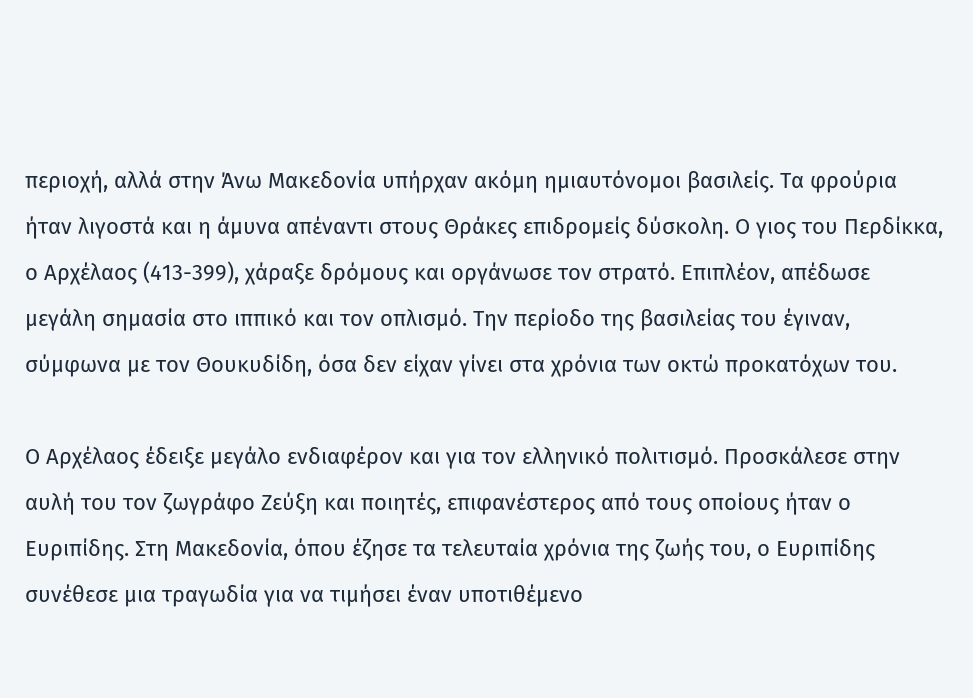περιοχή, αλλά στην Άνω Μακεδονία υπήρχαν ακόμη ημιαυτόνομοι βασιλείς. Τα φρούρια ήταν λιγοστά και η άμυνα απέναντι στους Θράκες επιδρομείς δύσκολη. Ο γιος του Περδίκκα, ο Αρχέλαος (413-399), χάραξε δρόμους και οργάνωσε τον στρατό. Επιπλέον, απέδωσε μεγάλη σημασία στο ιππικό και τον οπλισμό. Την περίοδο της βασιλείας του έγιναν, σύμφωνα με τον Θουκυδίδη, όσα δεν είχαν γίνει στα χρόνια των οκτώ προκατόχων του.

Ο Αρχέλαος έδειξε μεγάλο ενδιαφέρον και για τον ελληνικό πολιτισμό. Προσκάλεσε στην αυλή του τον ζωγράφο Ζεύξη και ποιητές, επιφανέστερος από τους οποίους ήταν ο Ευριπίδης. Στη Μακεδονία, όπου έζησε τα τελευταία χρόνια της ζωής του, ο Ευριπίδης συνέθεσε μια τραγωδία για να τιμήσει έναν υποτιθέμενο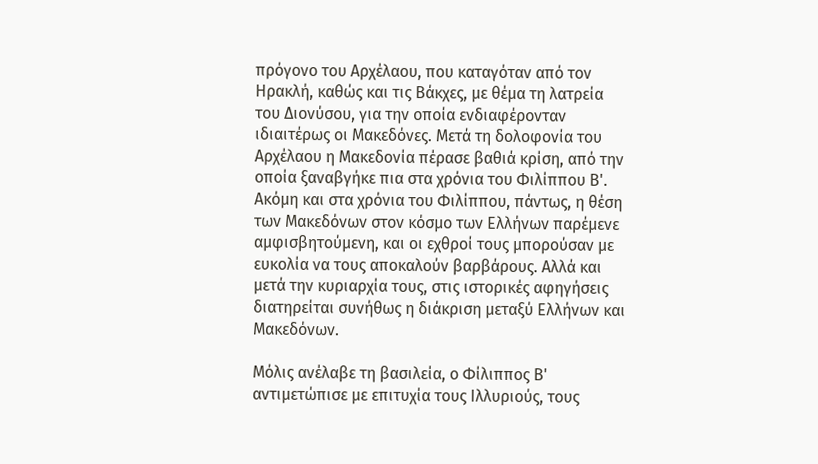πρόγονο του Αρχέλαου, που καταγόταν από τον Ηρακλή, καθώς και τις Βάκχες, με θέμα τη λατρεία του Διονύσου, για την οποία ενδιαφέρονταν ιδιαιτέρως οι Μακεδόνες. Μετά τη δολοφονία του Αρχέλαου η Μακεδονία πέρασε βαθιά κρίση, από την οποία ξαναβγήκε πια στα χρόνια του Φιλίππου Β'. Ακόμη και στα χρόνια του Φιλίππου, πάντως, η θέση των Μακεδόνων στον κόσμο των Ελλήνων παρέμενε αμφισβητούμενη, και οι εχθροί τους μπορούσαν με ευκολία να τους αποκαλούν βαρβάρους. Αλλά και μετά την κυριαρχία τους, στις ιστορικές αφηγήσεις διατηρείται συνήθως η διάκριση μεταξύ Ελλήνων και Μακεδόνων.

Μόλις ανέλαβε τη βασιλεία, ο Φίλιππος Β' αντιμετώπισε με επιτυχία τους Ιλλυριούς, τους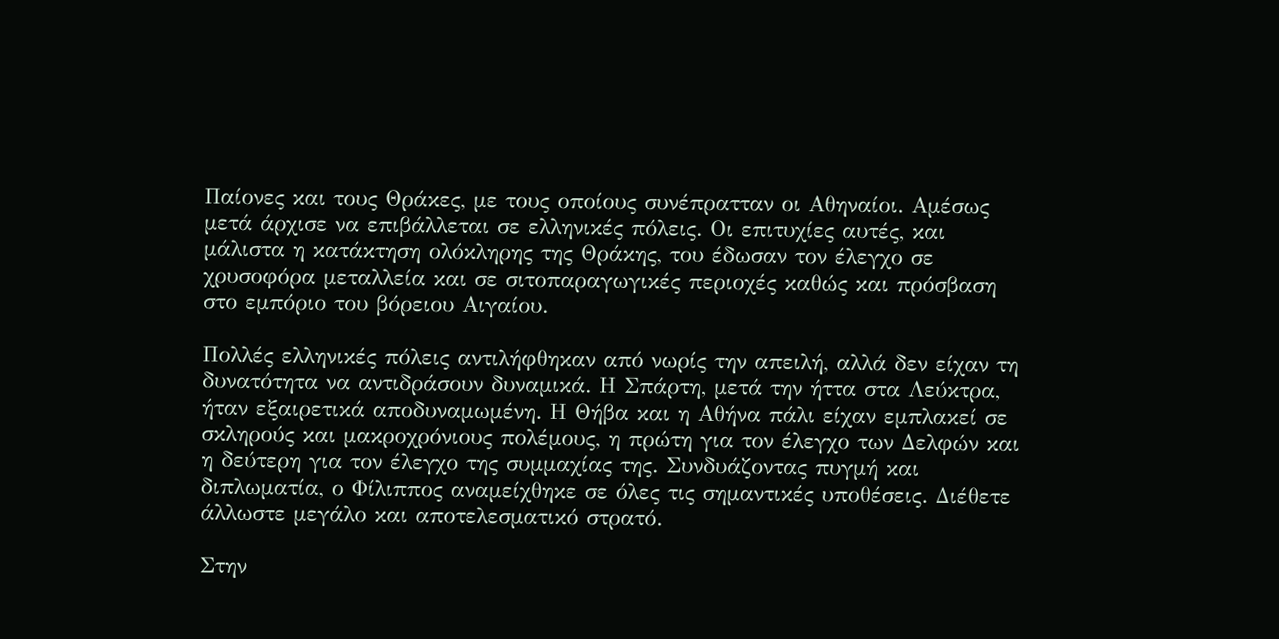Παίονες και τους Θράκες, με τους οποίους συνέπρατταν οι Αθηναίοι. Αμέσως μετά άρχισε να επιβάλλεται σε ελληνικές πόλεις. Οι επιτυχίες αυτές, και μάλιστα η κατάκτηση ολόκληρης της Θράκης, του έδωσαν τον έλεγχο σε χρυσοφόρα μεταλλεία και σε σιτοπαραγωγικές περιοχές καθώς και πρόσβαση στο εμπόριο του βόρειου Αιγαίου.

Πολλές ελληνικές πόλεις αντιλήφθηκαν από νωρίς την απειλή, αλλά δεν είχαν τη δυνατότητα να αντιδράσουν δυναμικά. Η Σπάρτη, μετά την ήττα στα Λεύκτρα, ήταν εξαιρετικά αποδυναμωμένη. Η Θήβα και η Αθήνα πάλι είχαν εμπλακεί σε σκληρούς και μακροχρόνιους πολέμους, η πρώτη για τον έλεγχο των Δελφών και η δεύτερη για τον έλεγχο της συμμαχίας της. Συνδυάζοντας πυγμή και διπλωματία, ο Φίλιππος αναμείχθηκε σε όλες τις σημαντικές υποθέσεις. Διέθετε άλλωστε μεγάλο και αποτελεσματικό στρατό.

Στην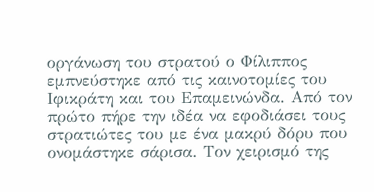οργάνωση του στρατού ο Φίλιππος εμπνεύστηκε από τις καινοτομίες του Ιφικράτη και του Επαμεινώνδα. Από τον πρώτο πήρε την ιδέα να εφοδιάσει τους στρατιώτες του με ένα μακρύ δόρυ που ονομάστηκε σάρισα. Τον χειρισμό της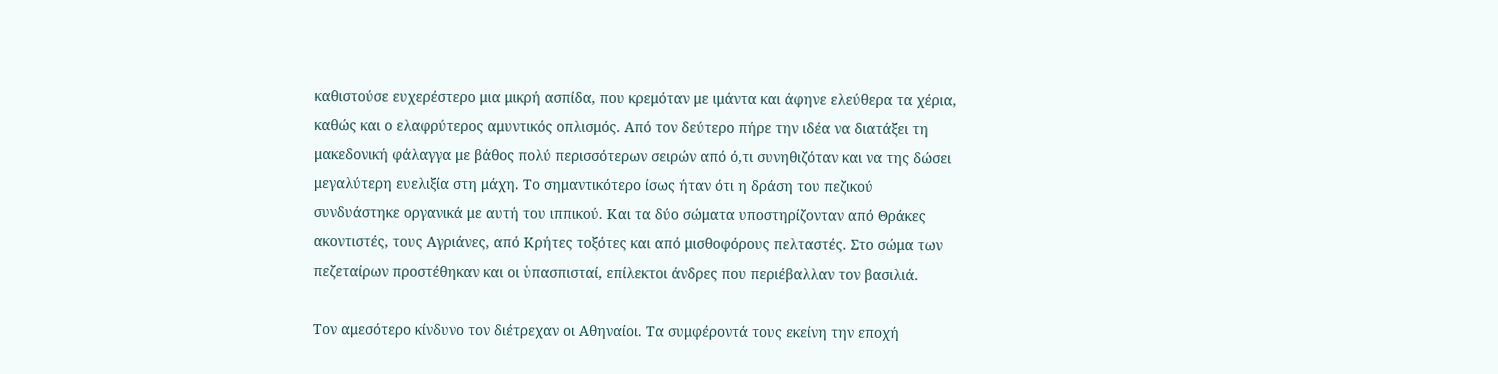καθιστούσε ευχερέστερο μια μικρή ασπίδα, που κρεμόταν με ιμάντα και άφηνε ελεύθερα τα χέρια, καθώς και ο ελαφρύτερος αμυντικός οπλισμός. Από τον δεύτερο πήρε την ιδέα να διατάξει τη μακεδονική φάλαγγα με βάθος πολύ περισσότερων σειρών από ό,τι συνηθιζόταν και να της δώσει μεγαλύτερη ευελιξία στη μάχη. Το σημαντικότερο ίσως ήταν ότι η δράση του πεζικού συνδυάστηκε οργανικά με αυτή του ιππικού. Και τα δύο σώματα υποστηρίζονταν από Θράκες ακοντιστές, τους Αγριάνες, από Κρήτες τοξότες και από μισθοφόρους πελταστές. Στο σώμα των πεζεταίρων προστέθηκαν και οι ὑπασπισταί, επίλεκτοι άνδρες που περιέβαλλαν τον βασιλιά.

Τον αμεσότερο κίνδυνο τον διέτρεχαν οι Αθηναίοι. Τα συμφέροντά τους εκείνη την εποχή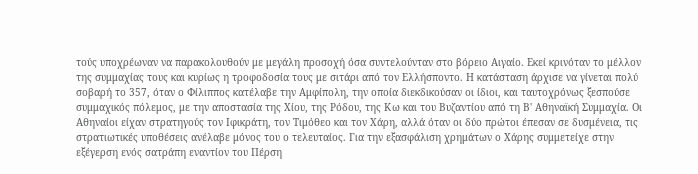τούς υποχρέωναν να παρακολουθούν με μεγάλη προσοχή όσα συντελούνταν στο βόρειο Αιγαίο. Εκεί κρινόταν το μέλλον της συμμαχίας τους και κυρίως η τροφοδοσία τους με σιτάρι από τον Ελλήσποντο. Η κατάσταση άρχισε να γίνεται πολύ σοβαρή το 357, όταν ο Φίλιππος κατέλαβε την Αμφίπολη, την οποία διεκδικούσαν οι ίδιοι, και ταυτοχρόνως ξεσπούσε συμμαχικός πόλεμος, με την αποστασία της Χίου, της Ρόδου, της Κω και του Βυζαντίου από τη Β' Αθηναϊκή Συμμαχία. Οι Αθηναίοι είχαν στρατηγούς τον Ιφικράτη, τον Τιμόθεο και τον Χάρη, αλλά όταν οι δύο πρώτοι έπεσαν σε δυσμένεια, τις στρατιωτικές υποθέσεις ανέλαβε μόνος του ο τελευταίος. Για την εξασφάλιση χρημάτων ο Χάρης συμμετείχε στην εξέγερση ενός σατράπη εναντίον του Πέρση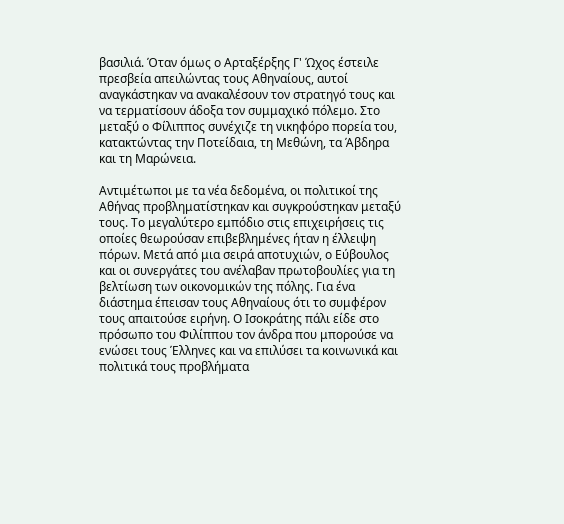βασιλιά. Όταν όμως ο Αρταξέρξης Γ' Ώχος έστειλε πρεσβεία απειλώντας τους Αθηναίους, αυτοί αναγκάστηκαν να ανακαλέσουν τον στρατηγό τους και να τερματίσουν άδοξα τον συμμαχικό πόλεμο. Στο μεταξύ ο Φίλιππος συνέχιζε τη νικηφόρο πορεία του, κατακτώντας την Ποτείδαια, τη Μεθώνη, τα Άβδηρα και τη Μαρώνεια.

Αντιμέτωποι με τα νέα δεδομένα, οι πολιτικοί της Αθήνας προβληματίστηκαν και συγκρούστηκαν μεταξύ τους. Το μεγαλύτερο εμπόδιο στις επιχειρήσεις τις οποίες θεωρούσαν επιβεβλημένες ήταν η έλλειψη πόρων. Μετά από μια σειρά αποτυχιών, ο Εύβουλος και οι συνεργάτες του ανέλαβαν πρωτοβουλίες για τη βελτίωση των οικονομικών της πόλης. Για ένα διάστημα έπεισαν τους Αθηναίους ότι το συμφέρον τους απαιτούσε ειρήνη. Ο Ισοκράτης πάλι είδε στο πρόσωπο του Φιλίππου τον άνδρα που μπορούσε να ενώσει τους Έλληνες και να επιλύσει τα κοινωνικά και πολιτικά τους προβλήματα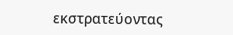εκστρατεύοντας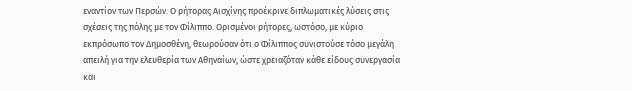εναντίον των Περσών. Ο ρήτορας Αισχίνης προέκρινε διπλωματικές λύσεις στις σχέσεις της πόλης με τον Φίλιππο. Ορισμένοι ρήτορες, ωστόσο, με κύριο εκπρόσωπο τον Δημοσθένη, θεωρούσαν ότι ο Φίλιππος συνιστούσε τόσο μεγάλη απειλή για την ελευθερία των Αθηναίων, ώστε χρειαζόταν κάθε είδους συνεργασία και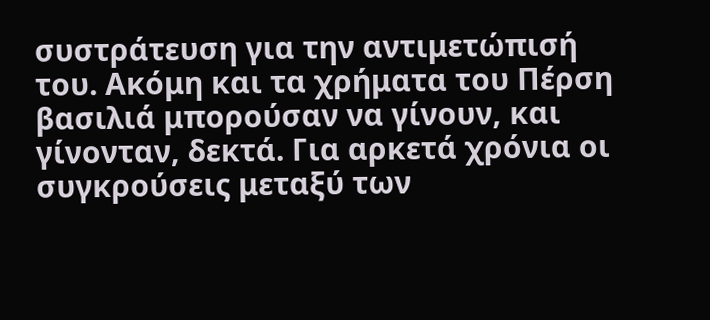συστράτευση για την αντιμετώπισή του. Ακόμη και τα χρήματα του Πέρση βασιλιά μπορούσαν να γίνουν, και γίνονταν, δεκτά. Για αρκετά χρόνια οι συγκρούσεις μεταξύ των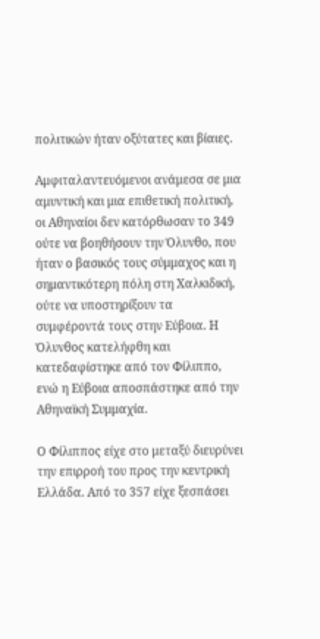πολιτικών ήταν οξύτατες και βίαιες.

Αμφιταλαντευόμενοι ανάμεσα σε μια αμυντική και μια επιθετική πολιτική, οι Αθηναίοι δεν κατόρθωσαν το 349 ούτε να βοηθήσουν την Όλυνθο, που ήταν ο βασικός τους σύμμαχος και η σημαντικότερη πόλη στη Χαλκιδική, ούτε να υποστηρίξουν τα συμφέροντά τους στην Εύβοια. Η Όλυνθος κατελήφθη και κατεδαφίστηκε από τον Φίλιππο, ενώ η Εύβοια αποσπάστηκε από την Αθηναϊκή Συμμαχία.

Ο Φίλιππος είχε στο μεταξύ διευρύνει την επιρροή του προς την κεντρική Ελλάδα. Από το 357 είχε ξεσπάσει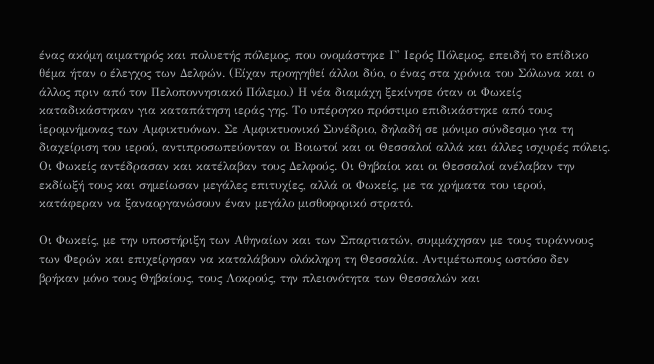ένας ακόμη αιματηρός και πολυετής πόλεμος, που ονομάστηκε Γ' Ιερός Πόλεμος, επειδή το επίδικο θέμα ήταν ο έλεγχος των Δελφών. (Είχαν προηγηθεί άλλοι δύο, ο ένας στα χρόνια του Σόλωνα και ο άλλος πριν από τον Πελοποννησιακό Πόλεμο.) Η νέα διαμάχη ξεκίνησε όταν οι Φωκείς καταδικάστηκαν για καταπάτηση ιεράς γης. Το υπέρογκο πρόστιμο επιδικάστηκε από τους ἱερομνήμονας των Αμφικτυόνων. Σε Αμφικτυονικό Συνέδριο, δηλαδή σε μόνιμο σύνδεσμο για τη διαχείριση του ιερού, αντιπροσωπεύονταν οι Βοιωτοί και οι Θεσσαλοί αλλά και άλλες ισχυρές πόλεις. Οι Φωκείς αντέδρασαν και κατέλαβαν τους Δελφούς. Οι Θηβαίοι και οι Θεσσαλοί ανέλαβαν την εκδίωξή τους και σημείωσαν μεγάλες επιτυχίες, αλλά οι Φωκείς, με τα χρήματα του ιερού, κατάφεραν να ξαναοργανώσουν έναν μεγάλο μισθοφορικό στρατό.

Οι Φωκείς, με την υποστήριξη των Αθηναίων και των Σπαρτιατών, συμμάχησαν με τους τυράννους των Φερών και επιχείρησαν να καταλάβουν ολόκληρη τη Θεσσαλία. Αντιμέτωπους ωστόσο δεν βρήκαν μόνο τους Θηβαίους, τους Λοκρούς, την πλειονότητα των Θεσσαλών και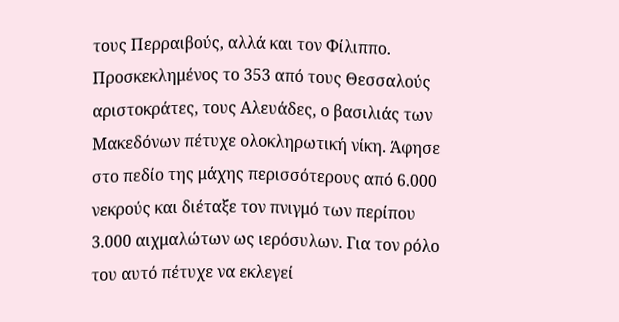τους Περραιβούς, αλλά και τον Φίλιππο. Προσκεκλημένος το 353 από τους Θεσσαλούς αριστοκράτες, τους Αλευάδες, ο βασιλιάς των Μακεδόνων πέτυχε ολοκληρωτική νίκη. Άφησε στο πεδίο της μάχης περισσότερους από 6.000 νεκρούς και διέταξε τον πνιγμό των περίπου 3.000 αιχμαλώτων ως ιερόσυλων. Για τον ρόλο του αυτό πέτυχε να εκλεγεί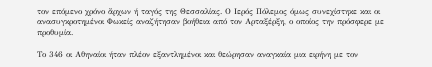τον επόμενο χρόνο ἄρχων ή ταγός της Θεσσαλίας. Ο Ιερός Πόλεμος όμως συνεχίστηκε και οι ανασυγκροτημένοι Φωκείς αναζήτησαν βοήθεια από τον Αρταξέρξη, ο οποίος την πρόσφερε με προθυμία.

Το 346 οι Αθηναίοι ήταν πλέον εξαντλημένοι και θεώρησαν αναγκαία μια ειρήνη με τον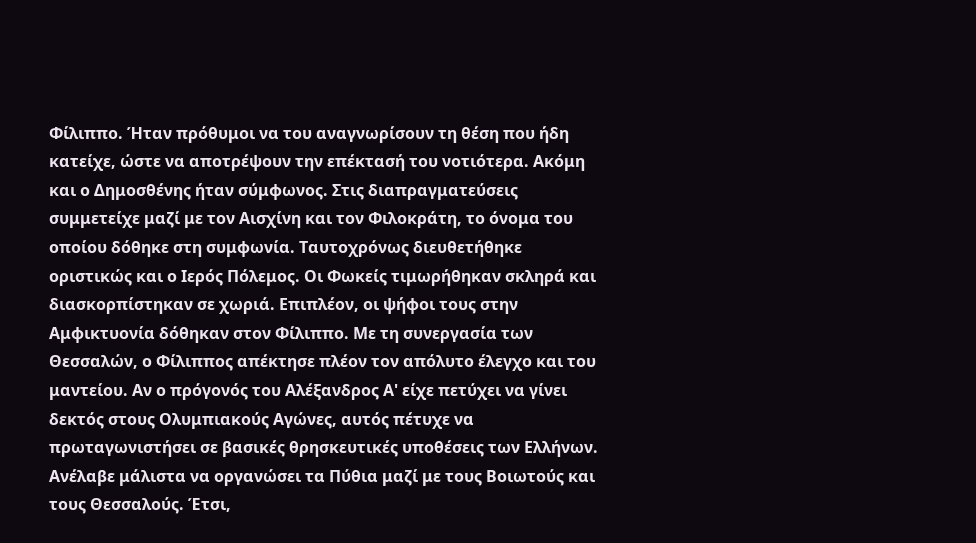Φίλιππο. Ήταν πρόθυμοι να του αναγνωρίσουν τη θέση που ήδη κατείχε, ώστε να αποτρέψουν την επέκτασή του νοτιότερα. Ακόμη και ο Δημοσθένης ήταν σύμφωνος. Στις διαπραγματεύσεις συμμετείχε μαζί με τον Αισχίνη και τον Φιλοκράτη, το όνομα του οποίου δόθηκε στη συμφωνία. Ταυτοχρόνως διευθετήθηκε οριστικώς και ο Ιερός Πόλεμος. Οι Φωκείς τιμωρήθηκαν σκληρά και διασκορπίστηκαν σε χωριά. Επιπλέον, οι ψήφοι τους στην Αμφικτυονία δόθηκαν στον Φίλιππο. Με τη συνεργασία των Θεσσαλών, ο Φίλιππος απέκτησε πλέον τον απόλυτο έλεγχο και του μαντείου. Αν ο πρόγονός του Αλέξανδρος Α' είχε πετύχει να γίνει δεκτός στους Ολυμπιακούς Αγώνες, αυτός πέτυχε να πρωταγωνιστήσει σε βασικές θρησκευτικές υποθέσεις των Ελλήνων. Ανέλαβε μάλιστα να οργανώσει τα Πύθια μαζί με τους Βοιωτούς και τους Θεσσαλούς. Έτσι,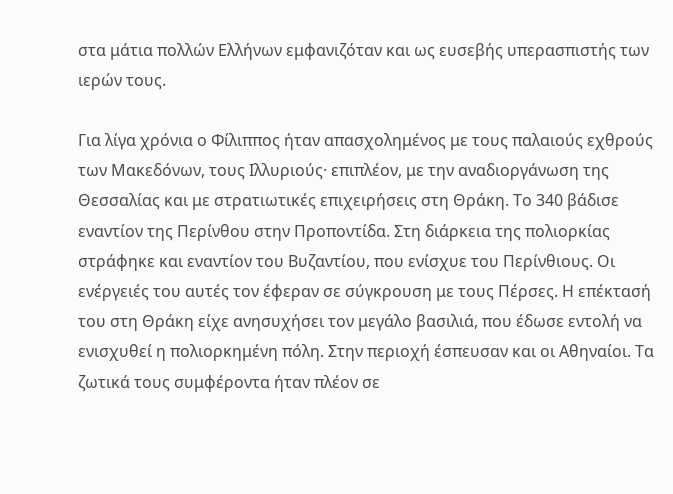στα μάτια πολλών Ελλήνων εμφανιζόταν και ως ευσεβής υπερασπιστής των ιερών τους.

Για λίγα χρόνια ο Φίλιππος ήταν απασχολημένος με τους παλαιούς εχθρούς των Μακεδόνων, τους Ιλλυριούς· επιπλέον, με την αναδιοργάνωση της Θεσσαλίας και με στρατιωτικές επιχειρήσεις στη Θράκη. Το 340 βάδισε εναντίον της Περίνθου στην Προποντίδα. Στη διάρκεια της πολιορκίας στράφηκε και εναντίον του Βυζαντίου, που ενίσχυε του Περίνθιους. Οι ενέργειές του αυτές τον έφεραν σε σύγκρουση με τους Πέρσες. Η επέκτασή του στη Θράκη είχε ανησυχήσει τον μεγάλο βασιλιά, που έδωσε εντολή να ενισχυθεί η πολιορκημένη πόλη. Στην περιοχή έσπευσαν και οι Αθηναίοι. Τα ζωτικά τους συμφέροντα ήταν πλέον σε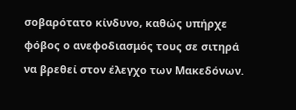σοβαρότατο κίνδυνο, καθώς υπήρχε φόβος ο ανεφοδιασμός τους σε σιτηρά να βρεθεί στον έλεγχο των Μακεδόνων.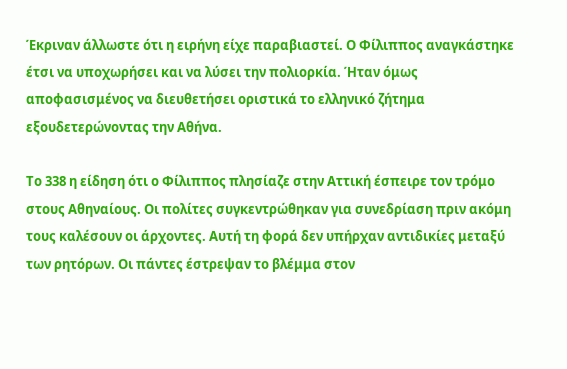Έκριναν άλλωστε ότι η ειρήνη είχε παραβιαστεί. Ο Φίλιππος αναγκάστηκε έτσι να υποχωρήσει και να λύσει την πολιορκία. Ήταν όμως αποφασισμένος να διευθετήσει οριστικά το ελληνικό ζήτημα εξουδετερώνοντας την Αθήνα.

Το 338 η είδηση ότι ο Φίλιππος πλησίαζε στην Αττική έσπειρε τον τρόμο στους Αθηναίους. Οι πολίτες συγκεντρώθηκαν για συνεδρίαση πριν ακόμη τους καλέσουν οι άρχοντες. Αυτή τη φορά δεν υπήρχαν αντιδικίες μεταξύ των ρητόρων. Οι πάντες έστρεψαν το βλέμμα στον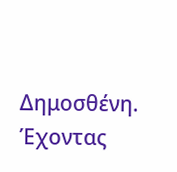Δημοσθένη. Έχοντας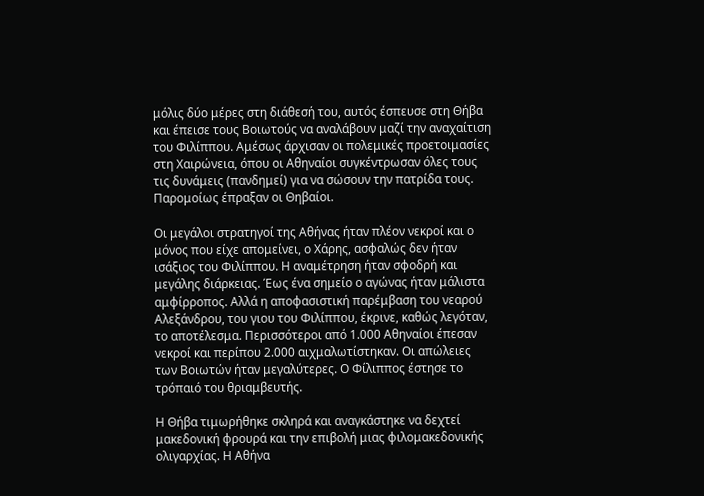μόλις δύο μέρες στη διάθεσή του, αυτός έσπευσε στη Θήβα και έπεισε τους Βοιωτούς να αναλάβουν μαζί την αναχαίτιση του Φιλίππου. Αμέσως άρχισαν οι πολεμικές προετοιμασίες στη Χαιρώνεια, όπου οι Αθηναίοι συγκέντρωσαν όλες τους τις δυνάμεις (πανδημεί) για να σώσουν την πατρίδα τους. Παρομοίως έπραξαν οι Θηβαίοι.

Οι μεγάλοι στρατηγοί της Αθήνας ήταν πλέον νεκροί και ο μόνος που είχε απομείνει, ο Χάρης, ασφαλώς δεν ήταν ισάξιος του Φιλίππου. Η αναμέτρηση ήταν σφοδρή και μεγάλης διάρκειας. Έως ένα σημείο ο αγώνας ήταν μάλιστα αμφίρροπος. Αλλά η αποφασιστική παρέμβαση του νεαρού Αλεξάνδρου, του γιου του Φιλίππου, έκρινε, καθώς λεγόταν, το αποτέλεσμα. Περισσότεροι από 1.000 Αθηναίοι έπεσαν νεκροί και περίπου 2.000 αιχμαλωτίστηκαν. Οι απώλειες των Βοιωτών ήταν μεγαλύτερες. Ο Φίλιππος έστησε το τρόπαιό του θριαμβευτής.

Η Θήβα τιμωρήθηκε σκληρά και αναγκάστηκε να δεχτεί μακεδονική φρουρά και την επιβολή μιας φιλομακεδονικής ολιγαρχίας. Η Αθήνα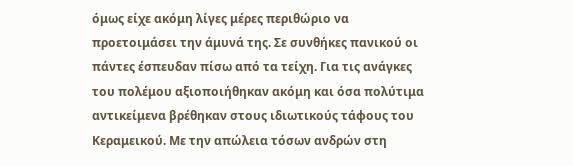όμως είχε ακόμη λίγες μέρες περιθώριο να προετοιμάσει την άμυνά της. Σε συνθήκες πανικού οι πάντες έσπευδαν πίσω από τα τείχη. Για τις ανάγκες του πολέμου αξιοποιήθηκαν ακόμη και όσα πολύτιμα αντικείμενα βρέθηκαν στους ιδιωτικούς τάφους του Κεραμεικού. Με την απώλεια τόσων ανδρών στη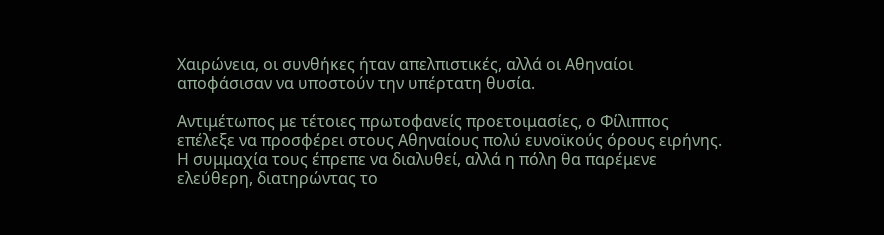Χαιρώνεια, οι συνθήκες ήταν απελπιστικές, αλλά οι Αθηναίοι αποφάσισαν να υποστούν την υπέρτατη θυσία.

Αντιμέτωπος με τέτοιες πρωτοφανείς προετοιμασίες, ο Φίλιππος επέλεξε να προσφέρει στους Αθηναίους πολύ ευνοϊκούς όρους ειρήνης. Η συμμαχία τους έπρεπε να διαλυθεί, αλλά η πόλη θα παρέμενε ελεύθερη, διατηρώντας το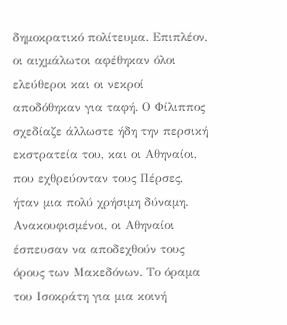δημοκρατικό πολίτευμα. Επιπλέον, οι αιχμάλωτοι αφέθηκαν όλοι ελεύθεροι και οι νεκροί αποδόθηκαν για ταφή. Ο Φίλιππος σχεδίαζε άλλωστε ήδη την περσική εκστρατεία του, και οι Αθηναίοι, που εχθρεύονταν τους Πέρσες, ήταν μια πολύ χρήσιμη δύναμη. Ανακουφισμένοι, οι Αθηναίοι έσπευσαν να αποδεχθούν τους όρους των Μακεδόνων. Το όραμα του Ισοκράτη για μια κοινή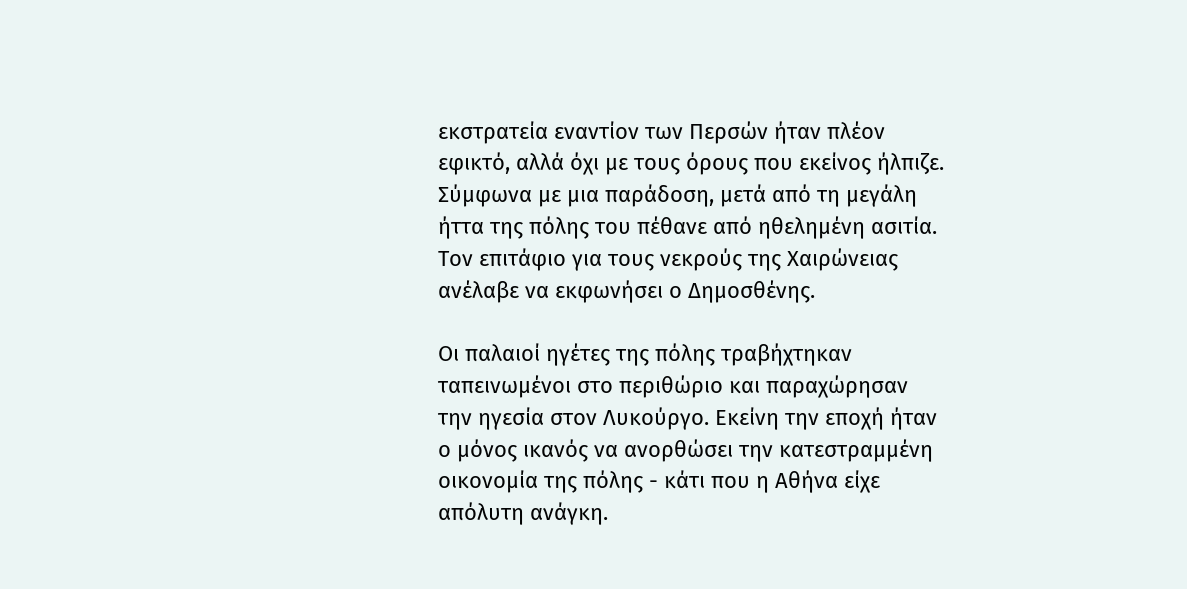εκστρατεία εναντίον των Περσών ήταν πλέον εφικτό, αλλά όχι με τους όρους που εκείνος ήλπιζε. Σύμφωνα με μια παράδοση, μετά από τη μεγάλη ήττα της πόλης του πέθανε από ηθελημένη ασιτία. Τον επιτάφιο για τους νεκρούς της Χαιρώνειας ανέλαβε να εκφωνήσει ο Δημοσθένης.

Οι παλαιοί ηγέτες της πόλης τραβήχτηκαν ταπεινωμένοι στο περιθώριο και παραχώρησαν την ηγεσία στον Λυκούργο. Εκείνη την εποχή ήταν ο μόνος ικανός να ανορθώσει την κατεστραμμένη οικονομία της πόλης - κάτι που η Αθήνα είχε απόλυτη ανάγκη.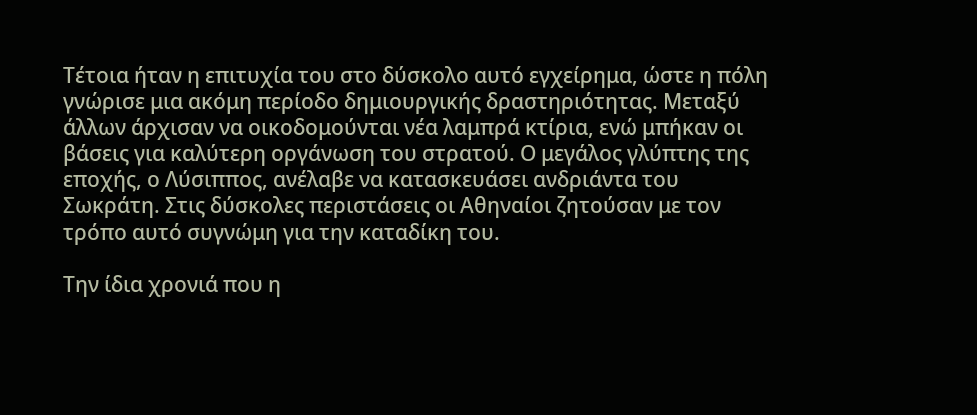Τέτοια ήταν η επιτυχία του στο δύσκολο αυτό εγχείρημα, ώστε η πόλη γνώρισε μια ακόμη περίοδο δημιουργικής δραστηριότητας. Μεταξύ άλλων άρχισαν να οικοδομούνται νέα λαμπρά κτίρια, ενώ μπήκαν οι βάσεις για καλύτερη οργάνωση του στρατού. Ο μεγάλος γλύπτης της εποχής, ο Λύσιππος, ανέλαβε να κατασκευάσει ανδριάντα του Σωκράτη. Στις δύσκολες περιστάσεις οι Αθηναίοι ζητούσαν με τον τρόπο αυτό συγνώμη για την καταδίκη του.

Την ίδια χρονιά που η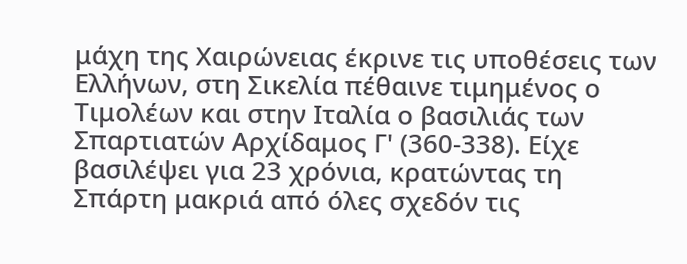μάχη της Χαιρώνειας έκρινε τις υποθέσεις των Ελλήνων, στη Σικελία πέθαινε τιμημένος ο Τιμολέων και στην Ιταλία ο βασιλιάς των Σπαρτιατών Αρχίδαμος Γ' (360-338). Είχε βασιλέψει για 23 χρόνια, κρατώντας τη Σπάρτη μακριά από όλες σχεδόν τις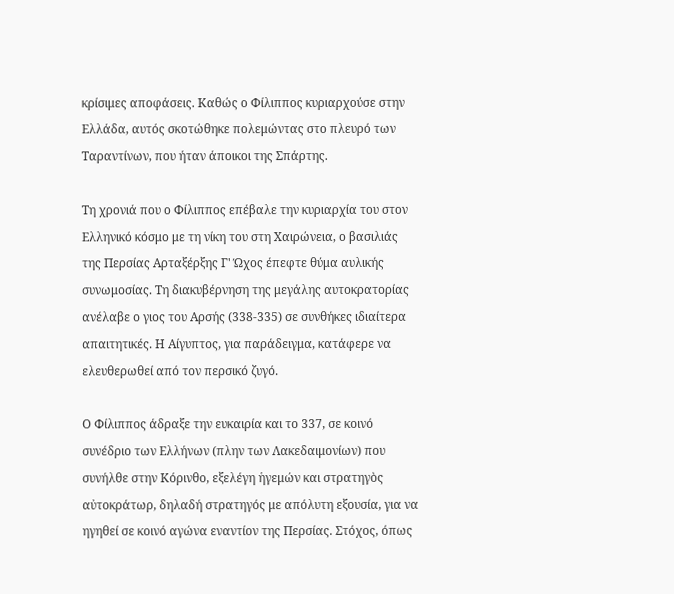κρίσιμες αποφάσεις. Καθώς ο Φίλιππος κυριαρχούσε στην Ελλάδα, αυτός σκοτώθηκε πολεμώντας στο πλευρό των Ταραντίνων, που ήταν άποικοι της Σπάρτης.

Τη χρονιά που ο Φίλιππος επέβαλε την κυριαρχία του στον Ελληνικό κόσμο με τη νίκη του στη Χαιρώνεια, ο βασιλιάς της Περσίας Αρταξέρξης Γ' Ώχος έπεφτε θύμα αυλικής συνωμοσίας. Τη διακυβέρνηση της μεγάλης αυτοκρατορίας ανέλαβε ο γιος του Αρσής (338-335) σε συνθήκες ιδιαίτερα απαιτητικές. Η Αίγυπτος, για παράδειγμα, κατάφερε να ελευθερωθεί από τον περσικό ζυγό.

Ο Φίλιππος άδραξε την ευκαιρία και το 337, σε κοινό συνέδριο των Ελλήνων (πλην των Λακεδαιμονίων) που συνήλθε στην Κόρινθο, εξελέγη ἡγεμών και στρατηγὸς αὐτοκράτωρ, δηλαδή στρατηγός με απόλυτη εξουσία, για να ηγηθεί σε κοινό αγώνα εναντίον της Περσίας. Στόχος, όπως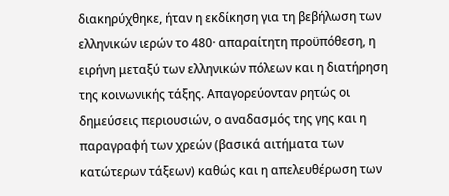διακηρύχθηκε, ήταν η εκδίκηση για τη βεβήλωση των ελληνικών ιερών το 480· απαραίτητη προϋπόθεση, η ειρήνη μεταξύ των ελληνικών πόλεων και η διατήρηση της κοινωνικής τάξης. Απαγορεύονταν ρητώς οι δημεύσεις περιουσιών, ο αναδασμός της γης και η παραγραφή των χρεών (βασικά αιτήματα των κατώτερων τάξεων) καθώς και η απελευθέρωση των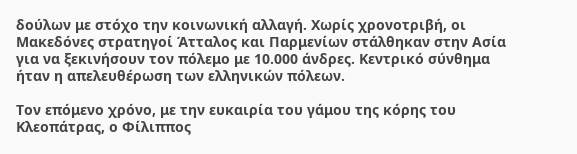δούλων με στόχο την κοινωνική αλλαγή. Χωρίς χρονοτριβή, οι Μακεδόνες στρατηγοί Άτταλος και Παρμενίων στάλθηκαν στην Ασία για να ξεκινήσουν τον πόλεμο με 10.000 άνδρες. Κεντρικό σύνθημα ήταν η απελευθέρωση των ελληνικών πόλεων.

Τον επόμενο χρόνο, με την ευκαιρία του γάμου της κόρης του Κλεοπάτρας, ο Φίλιππος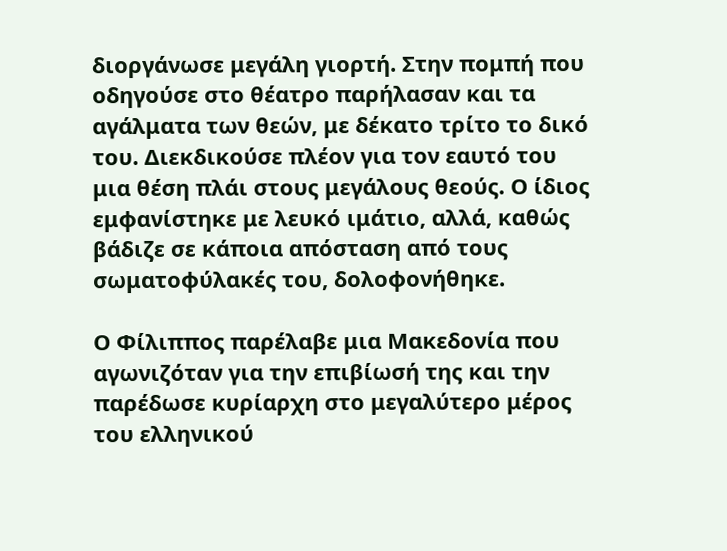διοργάνωσε μεγάλη γιορτή. Στην πομπή που οδηγούσε στο θέατρο παρήλασαν και τα αγάλματα των θεών, με δέκατο τρίτο το δικό του. Διεκδικούσε πλέον για τον εαυτό του μια θέση πλάι στους μεγάλους θεούς. Ο ίδιος εμφανίστηκε με λευκό ιμάτιο, αλλά, καθώς βάδιζε σε κάποια απόσταση από τους σωματοφύλακές του, δολοφονήθηκε.

Ο Φίλιππος παρέλαβε μια Μακεδονία που αγωνιζόταν για την επιβίωσή της και την παρέδωσε κυρίαρχη στο μεγαλύτερο μέρος του ελληνικού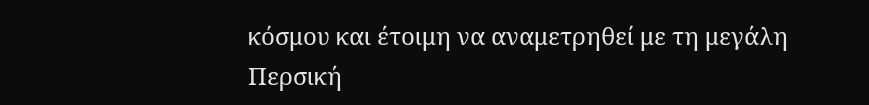κόσμου και έτοιμη να αναμετρηθεί με τη μεγάλη Περσική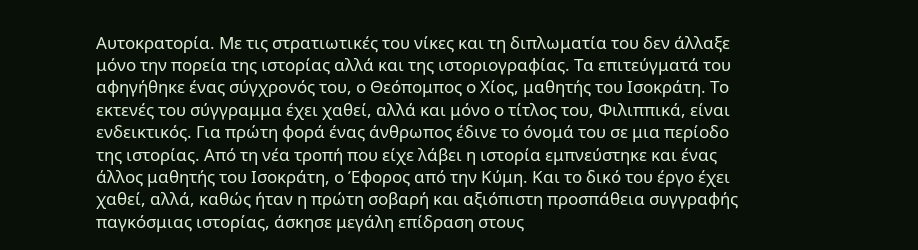Αυτοκρατορία. Με τις στρατιωτικές του νίκες και τη διπλωματία του δεν άλλαξε μόνο την πορεία της ιστορίας αλλά και της ιστοριογραφίας. Τα επιτεύγματά του αφηγήθηκε ένας σύγχρονός του, ο Θεόπομπος ο Χίος, μαθητής του Ισοκράτη. Το εκτενές του σύγγραμμα έχει χαθεί, αλλά και μόνο ο τίτλος του, Φιλιππικά, είναι ενδεικτικός. Για πρώτη φορά ένας άνθρωπος έδινε το όνομά του σε μια περίοδο της ιστορίας. Από τη νέα τροπή που είχε λάβει η ιστορία εμπνεύστηκε και ένας άλλος μαθητής του Ισοκράτη, ο Έφορος από την Κύμη. Και το δικό του έργο έχει χαθεί, αλλά, καθώς ήταν η πρώτη σοβαρή και αξιόπιστη προσπάθεια συγγραφής παγκόσμιας ιστορίας, άσκησε μεγάλη επίδραση στους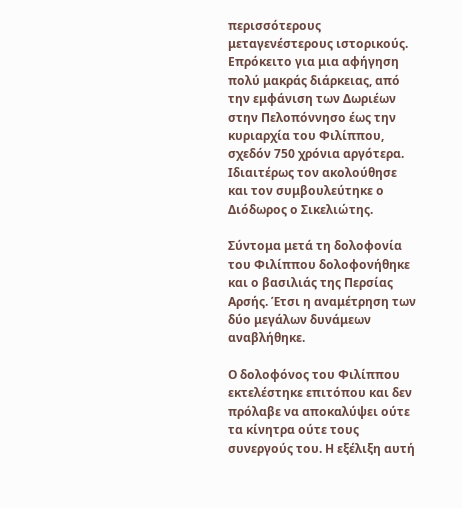περισσότερους μεταγενέστερους ιστορικούς. Επρόκειτο για μια αφήγηση πολύ μακράς διάρκειας, από την εμφάνιση των Δωριέων στην Πελοπόννησο έως την κυριαρχία του Φιλίππου, σχεδόν 750 χρόνια αργότερα. Ιδιαιτέρως τον ακολούθησε και τον συμβουλεύτηκε ο Διόδωρος ο Σικελιώτης.

Σύντομα μετά τη δολοφονία του Φιλίππου δολοφονήθηκε και ο βασιλιάς της Περσίας Αρσής. Έτσι η αναμέτρηση των δύο μεγάλων δυνάμεων αναβλήθηκε.

Ο δολοφόνος του Φιλίππου εκτελέστηκε επιτόπου και δεν πρόλαβε να αποκαλύψει ούτε τα κίνητρα ούτε τους συνεργούς του. Η εξέλιξη αυτή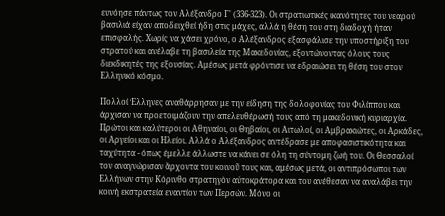ευνόησε πάντως τον Αλέξανδρο Γ' (336-323). Οι στρατιωτικές ικανότητες του νεαρού βασιλιά είχαν αποδειχθεί ήδη στις μάχες, αλλά η θέση του στη διαδοχή ήταν επισφαλής. Χωρίς να χάσει χρόνο, ο Αλέξανδρος εξασφάλισε την υποστήριξη του στρατού και ανέλαβε τη βασιλεία της Μακεδονίας, εξοντώνοντας όλους τους διεκδικητές της εξουσίας. Αμέσως μετά φρόντισε να εδραιώσει τη θέση του στον Ελληνικό κόσμο.

Πολλοί Έλληνες αναθάρρησαν με την είδηση της δολοφονίας του Φιλίππου και άρχισαν να προετοιμάζουν την απελευθέρωσή τους από τη μακεδονική κυριαρχία. Πρώτοι και καλύτεροι οι Αθηναίοι, οι Θηβαίοι, οι Αιτωλοί, οι Αμβρακιώτες, οι Αρκάδες, οι Αργείοι και οι Ηλείοι. Αλλά ο Αλέξανδρος αντέδρασε με αποφασιστικότητα και ταχύτητα - όπως έμελλε άλλωστε να κάνει σε όλη τη σύντομη ζωή του. Οι Θεσσαλοί τον αναγνώρισαν ἄρχοντα του κοινοῦ τους και, αμέσως μετά, οι αντιπρόσωποι των Ελλήνων στην Κόρινθο στρατηγὸν αὐτοκράτορα και του ανέθεσαν να αναλάβει την κοινή εκστρατεία εναντίον των Περσών. Μόνο οι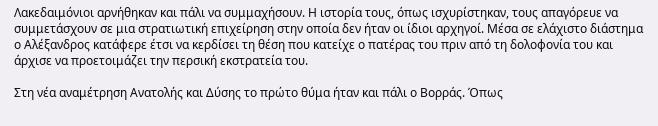Λακεδαιμόνιοι αρνήθηκαν και πάλι να συμμαχήσουν. Η ιστορία τους, όπως ισχυρίστηκαν, τους απαγόρευε να συμμετάσχουν σε μια στρατιωτική επιχείρηση στην οποία δεν ήταν οι ίδιοι αρχηγοί. Μέσα σε ελάχιστο διάστημα ο Αλέξανδρος κατάφερε έτσι να κερδίσει τη θέση που κατείχε ο πατέρας του πριν από τη δολοφονία του και άρχισε να προετοιμάζει την περσική εκστρατεία του.

Στη νέα αναμέτρηση Ανατολής και Δύσης το πρώτο θύμα ήταν και πάλι ο Βορράς. Όπως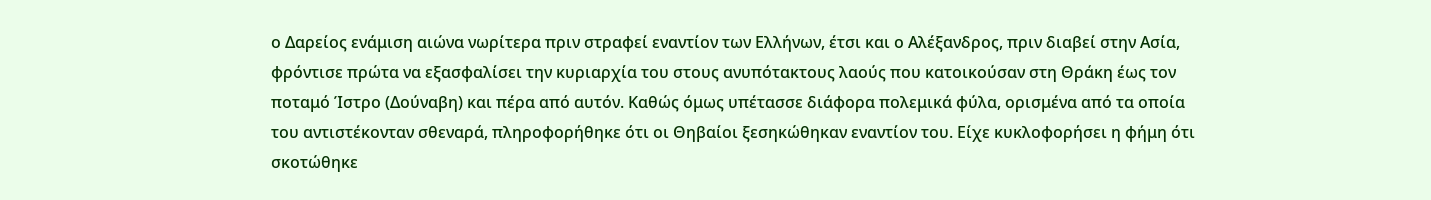ο Δαρείος ενάμιση αιώνα νωρίτερα πριν στραφεί εναντίον των Ελλήνων, έτσι και ο Αλέξανδρος, πριν διαβεί στην Ασία, φρόντισε πρώτα να εξασφαλίσει την κυριαρχία του στους ανυπότακτους λαούς που κατοικούσαν στη Θράκη έως τον ποταμό Ίστρο (Δούναβη) και πέρα από αυτόν. Καθώς όμως υπέτασσε διάφορα πολεμικά φύλα, ορισμένα από τα οποία του αντιστέκονταν σθεναρά, πληροφορήθηκε ότι οι Θηβαίοι ξεσηκώθηκαν εναντίον του. Είχε κυκλοφορήσει η φήμη ότι σκοτώθηκε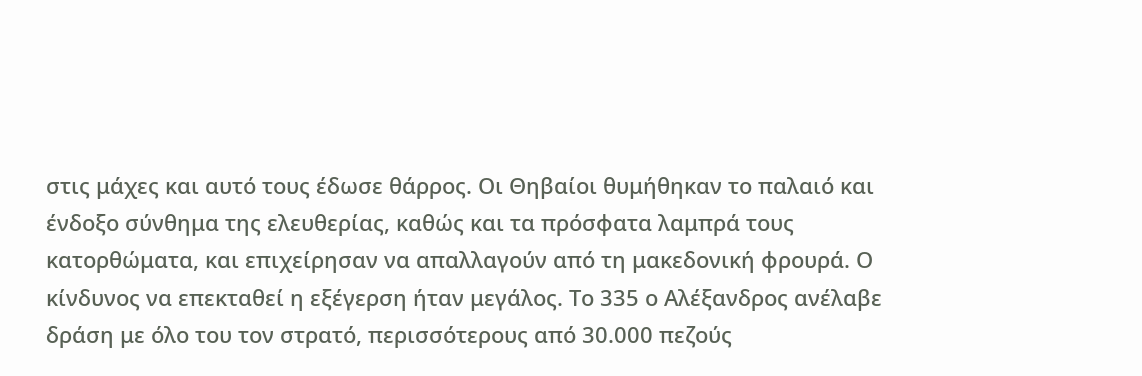στις μάχες και αυτό τους έδωσε θάρρος. Οι Θηβαίοι θυμήθηκαν το παλαιό και ένδοξο σύνθημα της ελευθερίας, καθώς και τα πρόσφατα λαμπρά τους κατορθώματα, και επιχείρησαν να απαλλαγούν από τη μακεδονική φρουρά. Ο κίνδυνος να επεκταθεί η εξέγερση ήταν μεγάλος. Το 335 ο Αλέξανδρος ανέλαβε δράση με όλο του τον στρατό, περισσότερους από 30.000 πεζούς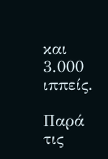και 3.000 ιππείς.

Παρά τις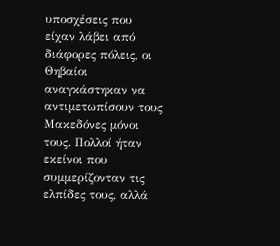υποσχέσεις που είχαν λάβει από διάφορες πόλεις, οι Θηβαίοι αναγκάστηκαν να αντιμετωπίσουν τους Μακεδόνες μόνοι τους. Πολλοί ήταν εκείνοι που συμμερίζονταν τις ελπίδες τους, αλλά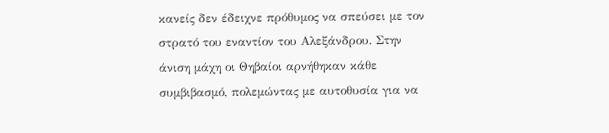κανείς δεν έδειχνε πρόθυμος να σπεύσει με τον στρατό του εναντίον του Αλεξάνδρου. Στην άνιση μάχη οι Θηβαίοι αρνήθηκαν κάθε συμβιβασμό, πολεμώντας με αυτοθυσία για να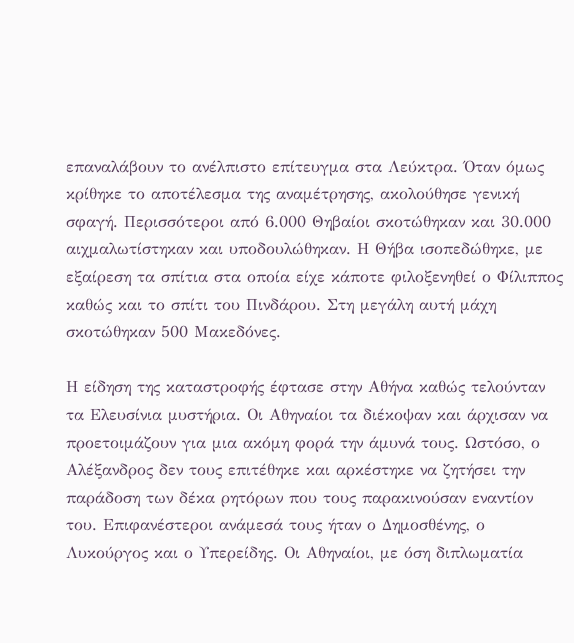επαναλάβουν το ανέλπιστο επίτευγμα στα Λεύκτρα. Όταν όμως κρίθηκε το αποτέλεσμα της αναμέτρησης, ακολούθησε γενική σφαγή. Περισσότεροι από 6.000 Θηβαίοι σκοτώθηκαν και 30.000 αιχμαλωτίστηκαν και υποδουλώθηκαν. Η Θήβα ισοπεδώθηκε, με εξαίρεση τα σπίτια στα οποία είχε κάποτε φιλοξενηθεί ο Φίλιππος καθώς και το σπίτι του Πινδάρου. Στη μεγάλη αυτή μάχη σκοτώθηκαν 500 Μακεδόνες.

Η είδηση της καταστροφής έφτασε στην Αθήνα καθώς τελούνταν τα Ελευσίνια μυστήρια. Οι Αθηναίοι τα διέκοψαν και άρχισαν να προετοιμάζουν για μια ακόμη φορά την άμυνά τους. Ωστόσο, ο Αλέξανδρος δεν τους επιτέθηκε και αρκέστηκε να ζητήσει την παράδοση των δέκα ρητόρων που τους παρακινούσαν εναντίον του. Επιφανέστεροι ανάμεσά τους ήταν ο Δημοσθένης, ο Λυκούργος και ο Υπερείδης. Οι Αθηναίοι, με όση διπλωματία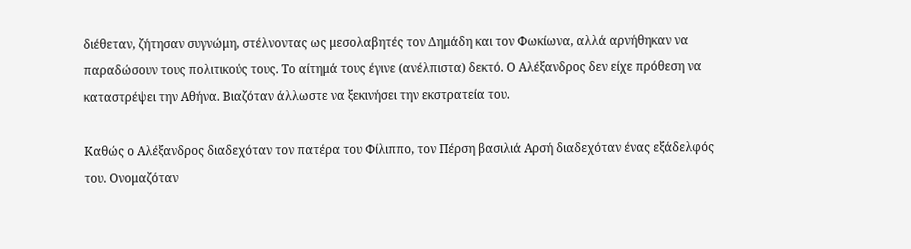διέθεταν, ζήτησαν συγνώμη, στέλνοντας ως μεσολαβητές τον Δημάδη και τον Φωκίωνα, αλλά αρνήθηκαν να παραδώσουν τους πολιτικούς τους. Το αίτημά τους έγινε (ανέλπιστα) δεκτό. Ο Αλέξανδρος δεν είχε πρόθεση να καταστρέψει την Αθήνα. Βιαζόταν άλλωστε να ξεκινήσει την εκστρατεία του.

Καθώς ο Αλέξανδρος διαδεχόταν τον πατέρα του Φίλιππο, τον Πέρση βασιλιά Αρσή διαδεχόταν ένας εξάδελφός του. Ονομαζόταν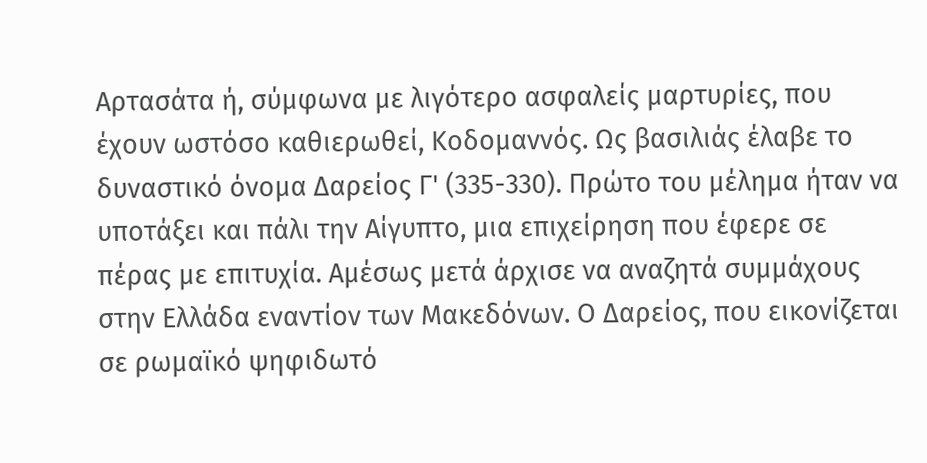Αρτασάτα ή, σύμφωνα με λιγότερο ασφαλείς μαρτυρίες, που έχουν ωστόσο καθιερωθεί, Κοδομαννός. Ως βασιλιάς έλαβε το δυναστικό όνομα Δαρείος Γ' (335-330). Πρώτο του μέλημα ήταν να υποτάξει και πάλι την Αίγυπτο, μια επιχείρηση που έφερε σε πέρας με επιτυχία. Αμέσως μετά άρχισε να αναζητά συμμάχους στην Ελλάδα εναντίον των Μακεδόνων. Ο Δαρείος, που εικονίζεται σε ρωμαϊκό ψηφιδωτό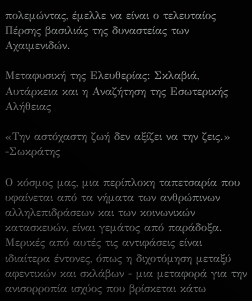πολεμώντας, έμελλε να είναι ο τελευταίος Πέρσης βασιλιάς της δυναστείας των Αχαιμενιδών.

Μεταφυσική της Ελευθερίας: Σκλαβιά, Αυτάρκεια και η Αναζήτηση της Εσωτερικής Αλήθειας

«Την αστόχαστη ζωή δεν αξίζει να την ζεις.» -Σωκράτης

Ο κόσμος μας, μια περίπλοκη ταπετσαρία που υφαίνεται από τα νήματα των ανθρώπινων αλληλεπιδράσεων και των κοινωνικών κατασκευών, είναι γεμάτος από παράδοξα. Μερικές από αυτές τις αντιφάσεις είναι ιδιαίτερα έντονες, όπως η διχοτόμηση μεταξύ αφεντικών και σκλάβων - μια μεταφορά για την ανισορροπία ισχύος που βρίσκεται κάτω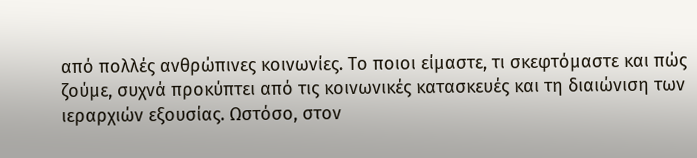από πολλές ανθρώπινες κοινωνίες. Το ποιοι είμαστε, τι σκεφτόμαστε και πώς ζούμε, συχνά προκύπτει από τις κοινωνικές κατασκευές και τη διαιώνιση των ιεραρχιών εξουσίας. Ωστόσο, στον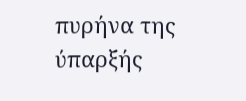πυρήνα της ύπαρξής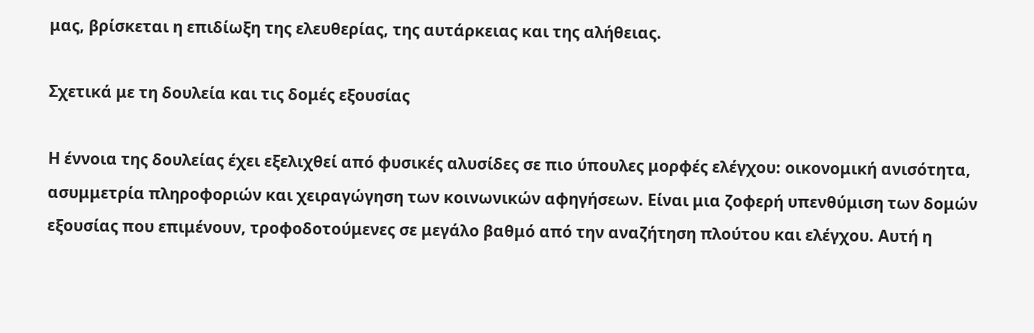μας, βρίσκεται η επιδίωξη της ελευθερίας, της αυτάρκειας και της αλήθειας.

Σχετικά με τη δουλεία και τις δομές εξουσίας

Η έννοια της δουλείας έχει εξελιχθεί από φυσικές αλυσίδες σε πιο ύπουλες μορφές ελέγχου: οικονομική ανισότητα, ασυμμετρία πληροφοριών και χειραγώγηση των κοινωνικών αφηγήσεων. Είναι μια ζοφερή υπενθύμιση των δομών εξουσίας που επιμένουν, τροφοδοτούμενες σε μεγάλο βαθμό από την αναζήτηση πλούτου και ελέγχου. Αυτή η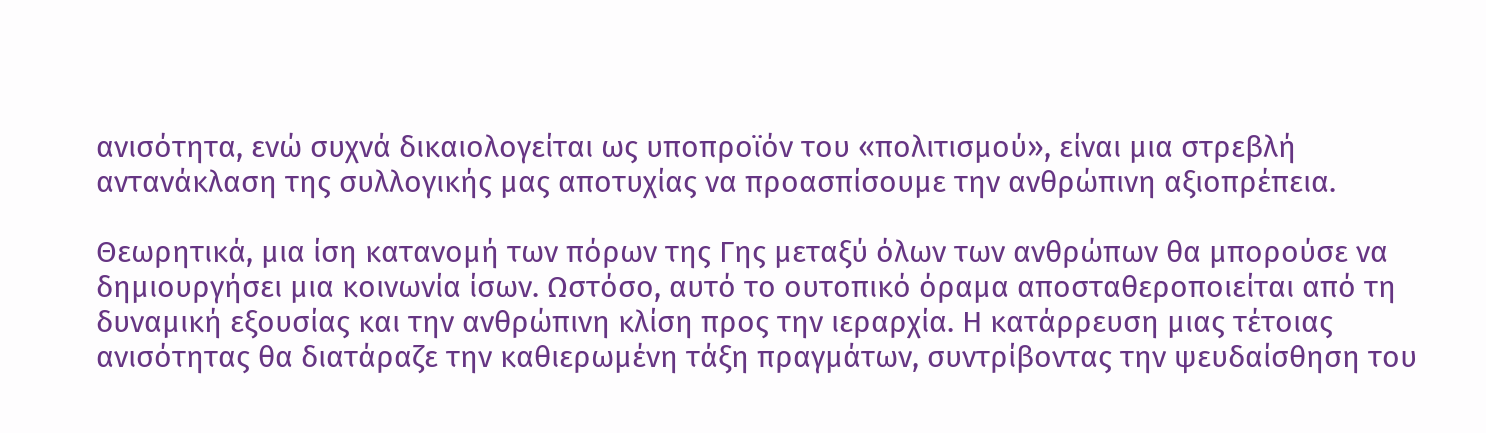ανισότητα, ενώ συχνά δικαιολογείται ως υποπροϊόν του «πολιτισμού», είναι μια στρεβλή αντανάκλαση της συλλογικής μας αποτυχίας να προασπίσουμε την ανθρώπινη αξιοπρέπεια.

Θεωρητικά, μια ίση κατανομή των πόρων της Γης μεταξύ όλων των ανθρώπων θα μπορούσε να δημιουργήσει μια κοινωνία ίσων. Ωστόσο, αυτό το ουτοπικό όραμα αποσταθεροποιείται από τη δυναμική εξουσίας και την ανθρώπινη κλίση προς την ιεραρχία. Η κατάρρευση μιας τέτοιας ανισότητας θα διατάραζε την καθιερωμένη τάξη πραγμάτων, συντρίβοντας την ψευδαίσθηση του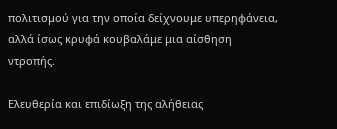πολιτισμού για την οποία δείχνουμε υπερηφάνεια, αλλά ίσως κρυφά κουβαλάμε μια αίσθηση ντροπής.

Ελευθερία και επιδίωξη της αλήθειας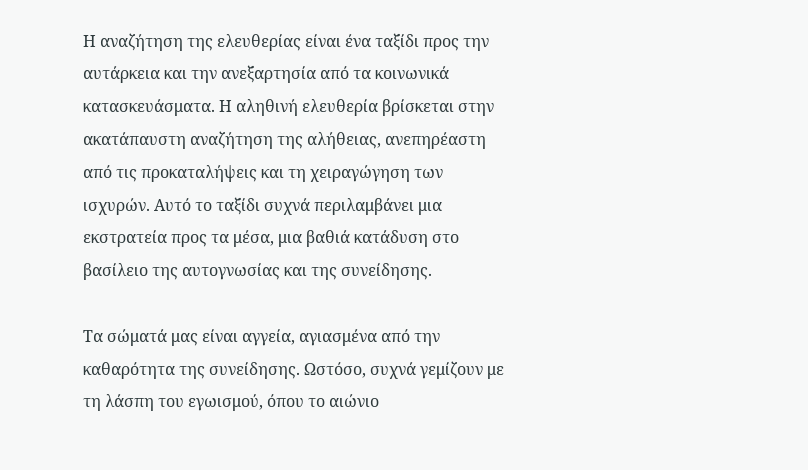Η αναζήτηση της ελευθερίας είναι ένα ταξίδι προς την αυτάρκεια και την ανεξαρτησία από τα κοινωνικά κατασκευάσματα. Η αληθινή ελευθερία βρίσκεται στην ακατάπαυστη αναζήτηση της αλήθειας, ανεπηρέαστη από τις προκαταλήψεις και τη χειραγώγηση των ισχυρών. Αυτό το ταξίδι συχνά περιλαμβάνει μια εκστρατεία προς τα μέσα, μια βαθιά κατάδυση στο βασίλειο της αυτογνωσίας και της συνείδησης.

Τα σώματά μας είναι αγγεία, αγιασμένα από την καθαρότητα της συνείδησης. Ωστόσο, συχνά γεμίζουν με τη λάσπη του εγωισμού, όπου το αιώνιο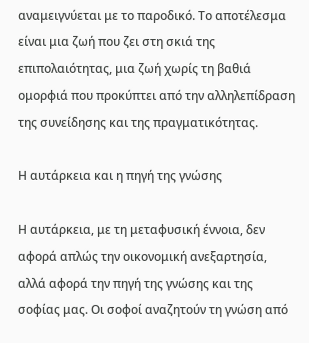αναμειγνύεται με το παροδικό. Το αποτέλεσμα είναι μια ζωή που ζει στη σκιά της επιπολαιότητας, μια ζωή χωρίς τη βαθιά ομορφιά που προκύπτει από την αλληλεπίδραση της συνείδησης και της πραγματικότητας.

Η αυτάρκεια και η πηγή της γνώσης

Η αυτάρκεια, με τη μεταφυσική έννοια, δεν αφορά απλώς την οικονομική ανεξαρτησία, αλλά αφορά την πηγή της γνώσης και της σοφίας μας. Οι σοφοί αναζητούν τη γνώση από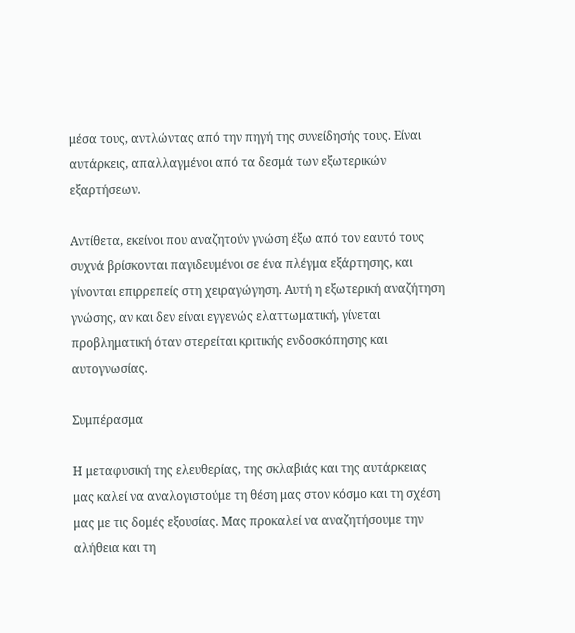μέσα τους, αντλώντας από την πηγή της συνείδησής τους. Είναι αυτάρκεις, απαλλαγμένοι από τα δεσμά των εξωτερικών εξαρτήσεων.

Αντίθετα, εκείνοι που αναζητούν γνώση έξω από τον εαυτό τους συχνά βρίσκονται παγιδευμένοι σε ένα πλέγμα εξάρτησης, και γίνονται επιρρεπείς στη χειραγώγηση. Αυτή η εξωτερική αναζήτηση γνώσης, αν και δεν είναι εγγενώς ελαττωματική, γίνεται προβληματική όταν στερείται κριτικής ενδοσκόπησης και αυτογνωσίας.

Συμπέρασμα

Η μεταφυσική της ελευθερίας, της σκλαβιάς και της αυτάρκειας μας καλεί να αναλογιστούμε τη θέση μας στον κόσμο και τη σχέση μας με τις δομές εξουσίας. Μας προκαλεί να αναζητήσουμε την αλήθεια και τη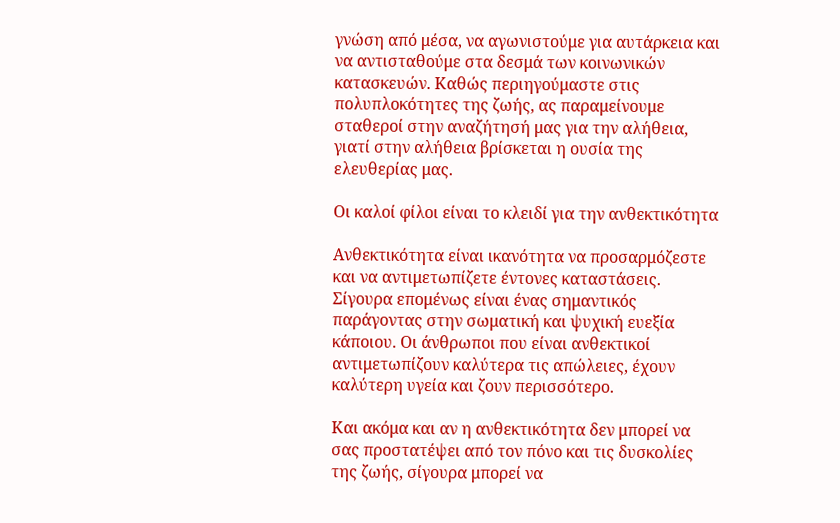γνώση από μέσα, να αγωνιστούμε για αυτάρκεια και να αντισταθούμε στα δεσμά των κοινωνικών κατασκευών. Καθώς περιηγούμαστε στις πολυπλοκότητες της ζωής, ας παραμείνουμε σταθεροί στην αναζήτησή μας για την αλήθεια, γιατί στην αλήθεια βρίσκεται η ουσία της ελευθερίας μας.

Οι καλοί φίλοι είναι το κλειδί για την ανθεκτικότητα

Ανθεκτικότητα είναι ικανότητα να προσαρμόζεστε και να αντιμετωπίζετε έντονες καταστάσεις. Σίγουρα επομένως είναι ένας σημαντικός παράγοντας στην σωματική και ψυχική ευεξία κάποιου. Οι άνθρωποι που είναι ανθεκτικοί αντιμετωπίζουν καλύτερα τις απώλειες, έχουν καλύτερη υγεία και ζουν περισσότερο.

Και ακόμα και αν η ανθεκτικότητα δεν μπορεί να σας προστατέψει από τον πόνο και τις δυσκολίες της ζωής, σίγουρα μπορεί να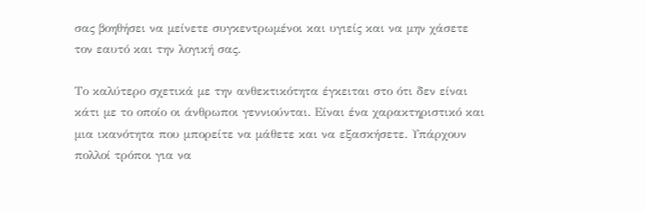σας βοηθήσει να μείνετε συγκεντρωμένοι και υγιείς και να μην χάσετε τον εαυτό και την λογική σας.

Το καλύτερο σχετικά με την ανθεκτικότητα έγκειται στο ότι δεν είναι κάτι με το οποίο οι άνθρωποι γεννιούνται. Είναι ένα χαρακτηριστικό και μια ικανότητα που μπορείτε να μάθετε και να εξασκήσετε. Υπάρχουν πολλοί τρόποι για να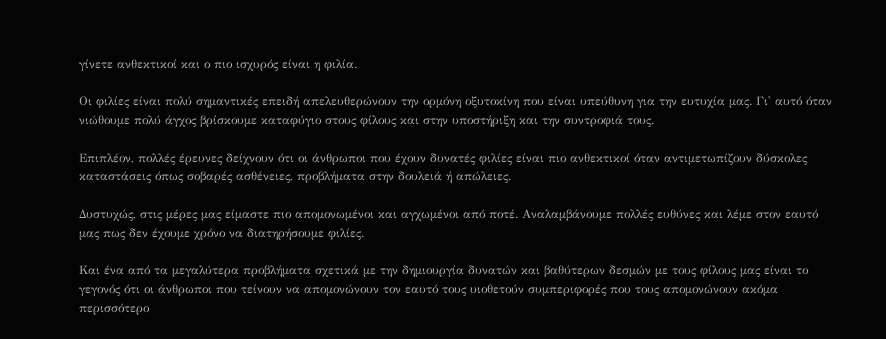γίνετε ανθεκτικοί και ο πιο ισχυρός είναι η φιλία.

Οι φιλίες είναι πολύ σημαντικές επειδή απελευθερώνουν την ορμόνη οξυτοκίνη που είναι υπεύθυνη για την ευτυχία μας. Γι' αυτό όταν νιώθουμε πολύ άγχος βρίσκουμε καταφύγιο στους φίλους και στην υποστήριξη και την συντροφιά τους.

Επιπλέον, πολλές έρευνες δείχνουν ότι οι άνθρωποι που έχουν δυνατές φιλίες είναι πιο ανθεκτικοί όταν αντιμετωπίζουν δύσκολες καταστάσεις όπως σοβαρές ασθένειες, προβλήματα στην δουλειά ή απώλειες.

Δυστυχώς, στις μέρες μας είμαστε πιο απομονωμένοι και αγχωμένοι από ποτέ. Αναλαμβάνουμε πολλές ευθύνες και λέμε στον εαυτό μας πως δεν έχουμε χρόνο να διατηρήσουμε φιλίες.

Και ένα από τα μεγαλύτερα προβλήματα σχετικά με την δημιουργία δυνατών και βαθύτερων δεσμών με τους φίλους μας είναι το γεγονός ότι οι άνθρωποι που τείνουν να απομονώνουν τον εαυτό τους υιοθετούν συμπεριφορές που τους απομονώνουν ακόμα περισσότερο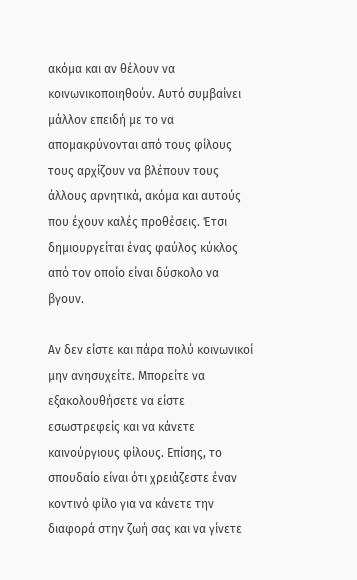ακόμα και αν θέλουν να κοινωνικοποιηθούν. Αυτό συμβαίνει μάλλον επειδή με το να απομακρύνονται από τους φίλους τους αρχίζουν να βλέπουν τους άλλους αρνητικά, ακόμα και αυτούς που έχουν καλές προθέσεις. Έτσι δημιουργείται ένας φαύλος κύκλος από τον οποίο είναι δύσκολο να βγουν.

Αν δεν είστε και πάρα πολύ κοινωνικοί μην ανησυχείτε. Μπορείτε να εξακολουθήσετε να είστε εσωστρεφείς και να κάνετε καινούργιους φίλους. Επίσης, το σπουδαίο είναι ότι χρειάζεστε έναν κοντινό φίλο για να κάνετε την διαφορά στην ζωή σας και να γίνετε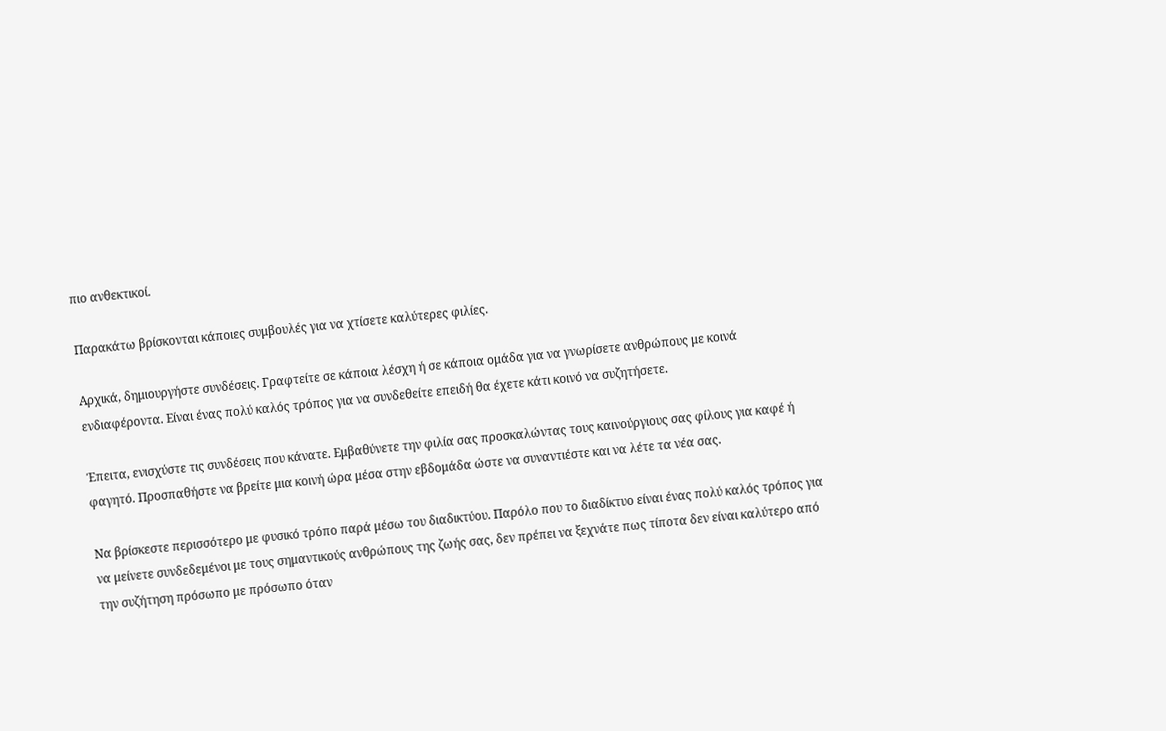πιο ανθεκτικοί.

Παρακάτω βρίσκονται κάποιες συμβουλές για να χτίσετε καλύτερες φιλίες.

Αρχικά, δημιουργήστε συνδέσεις. Γραφτείτε σε κάποια λέσχη ή σε κάποια ομάδα για να γνωρίσετε ανθρώπους με κοινά ενδιαφέροντα. Είναι ένας πολύ καλός τρόπος για να συνδεθείτε επειδή θα έχετε κάτι κοινό να συζητήσετε.

Έπειτα, ενισχύστε τις συνδέσεις που κάνατε. Εμβαθύνετε την φιλία σας προσκαλώντας τους καινούργιους σας φίλους για καφέ ή φαγητό. Προσπαθήστε να βρείτε μια κοινή ώρα μέσα στην εβδομάδα ώστε να συναντιέστε και να λέτε τα νέα σας.

Να βρίσκεστε περισσότερο με φυσικό τρόπο παρά μέσω του διαδικτύου. Παρόλο που το διαδίκτυο είναι ένας πολύ καλός τρόπος για να μείνετε συνδεδεμένοι με τους σημαντικούς ανθρώπους της ζωής σας, δεν πρέπει να ξεχνάτε πως τίποτα δεν είναι καλύτερο από την συζήτηση πρόσωπο με πρόσωπο όταν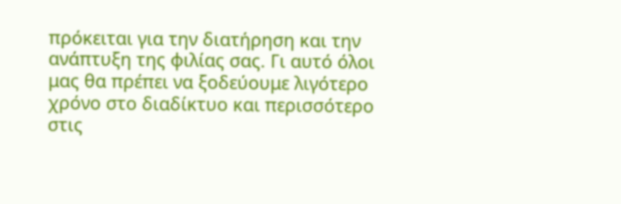πρόκειται για την διατήρηση και την ανάπτυξη της φιλίας σας. Γι αυτό όλοι μας θα πρέπει να ξοδεύουμε λιγότερο χρόνο στο διαδίκτυο και περισσότερο στις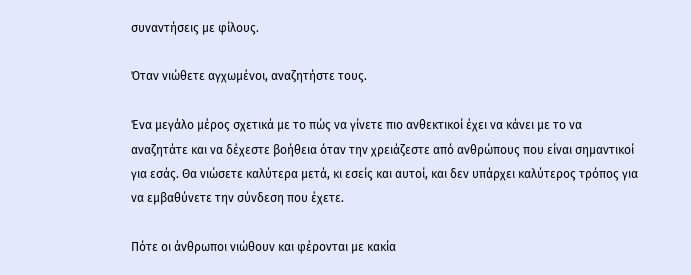συναντήσεις με φίλους.

Όταν νιώθετε αγχωμένοι, αναζητήστε τους.

Ένα μεγάλο μέρος σχετικά με το πώς να γίνετε πιο ανθεκτικοί έχει να κάνει με το να αναζητάτε και να δέχεστε βοήθεια όταν την χρειάζεστε από ανθρώπους που είναι σημαντικοί για εσάς. Θα νιώσετε καλύτερα μετά, κι εσείς και αυτοί, και δεν υπάρχει καλύτερος τρόπος για να εμβαθύνετε την σύνδεση που έχετε.

Πότε οι άνθρωποι νιώθουν και φέρονται με κακία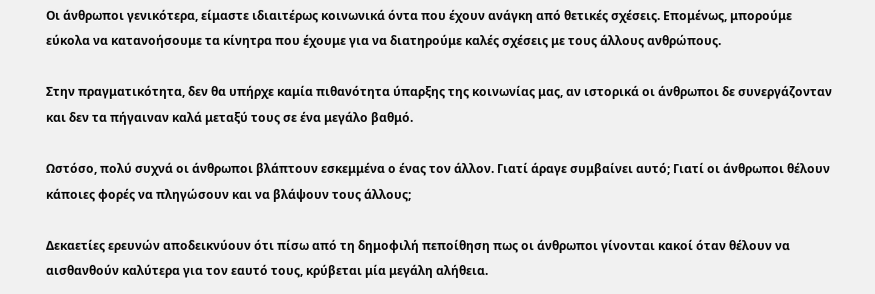Οι άνθρωποι γενικότερα, είμαστε ιδιαιτέρως κοινωνικά όντα που έχουν ανάγκη από θετικές σχέσεις. Επομένως, μπορούμε εύκολα να κατανοήσουμε τα κίνητρα που έχουμε για να διατηρούμε καλές σχέσεις με τους άλλους ανθρώπους.

Στην πραγματικότητα, δεν θα υπήρχε καμία πιθανότητα ύπαρξης της κοινωνίας μας, αν ιστορικά οι άνθρωποι δε συνεργάζονταν και δεν τα πήγαιναν καλά μεταξύ τους σε ένα μεγάλο βαθμό.

Ωστόσο, πολύ συχνά οι άνθρωποι βλάπτουν εσκεμμένα ο ένας τον άλλον. Γιατί άραγε συμβαίνει αυτό; Γιατί οι άνθρωποι θέλουν κάποιες φορές να πληγώσουν και να βλάψουν τους άλλους;

Δεκαετίες ερευνών αποδεικνύουν ότι πίσω από τη δημοφιλή πεποίθηση πως οι άνθρωποι γίνονται κακοί όταν θέλουν να αισθανθούν καλύτερα για τον εαυτό τους, κρύβεται μία μεγάλη αλήθεια.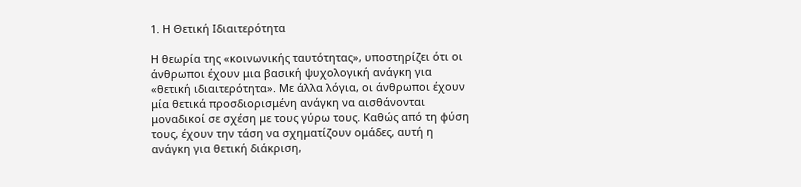1. Η Θετική Ιδιαιτερότητα

Η θεωρία της «κοινωνικής ταυτότητας», υποστηρίζει ότι οι άνθρωποι έχουν μια βασική ψυχολογική ανάγκη για «θετική ιδιαιτερότητα». Με άλλα λόγια, οι άνθρωποι έχουν μία θετικά προσδιορισμένη ανάγκη να αισθάνονται μοναδικοί σε σχέση με τους γύρω τους. Καθώς από τη φύση τους, έχουν την τάση να σχηματίζουν ομάδες, αυτή η ανάγκη για θετική διάκριση,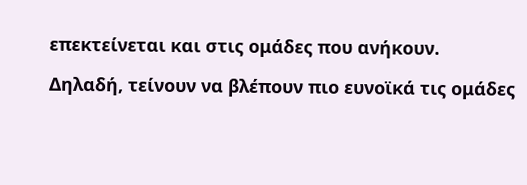επεκτείνεται και στις ομάδες που ανήκουν.

Δηλαδή, τείνουν να βλέπουν πιο ευνοϊκά τις ομάδες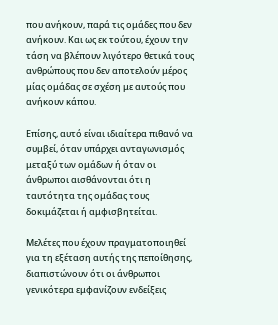που ανήκουν, παρά τις ομάδες που δεν ανήκουν. Και ως εκ τούτου, έχουν την τάση να βλέπουν λιγότερο θετικά τους ανθρώπους που δεν αποτελούν μέρος μίας ομάδας σε σχέση με αυτούς που ανήκουν κάπου.

Επίσης, αυτό είναι ιδιαίτερα πιθανό να συμβεί, όταν υπάρχει ανταγωνισμός μεταξύ των ομάδων ή όταν οι άνθρωποι αισθάνονται ότι η ταυτότητα της ομάδας τους δοκιμάζεται ή αμφισβητείται.

Μελέτες που έχουν πραγματοποιηθεί για τη εξέταση αυτής της πεποίθησης, διαπιστώνουν ότι οι άνθρωποι γενικότερα εμφανίζουν ενδείξεις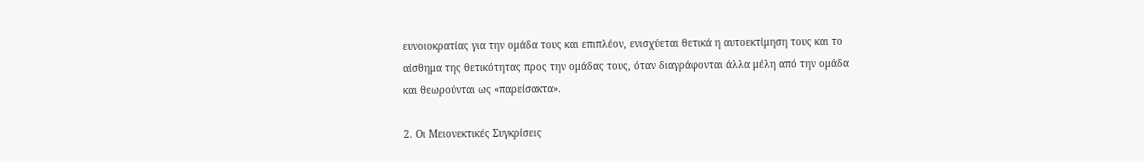ευνοιοκρατίας για την ομάδα τους και επιπλέον, ενισχύεται θετικά η αυτοεκτίμηση τους και το αίσθημα της θετικότητας προς την ομάδας τους, όταν διαγράφονται άλλα μέλη από την ομάδα και θεωρούνται ως «παρείσακτα».

2. Οι Μειονεκτικές Συγκρίσεις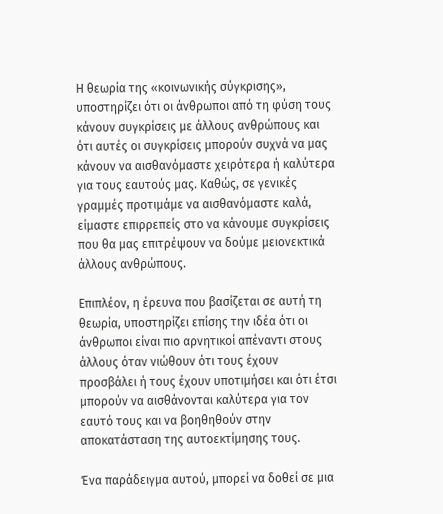Η θεωρία της «κοινωνικής σύγκρισης», υποστηρίζει ότι οι άνθρωποι από τη φύση τους κάνουν συγκρίσεις με άλλους ανθρώπους και ότι αυτές οι συγκρίσεις μπορούν συχνά να μας κάνουν να αισθανόμαστε χειρότερα ή καλύτερα για τους εαυτούς μας. Καθώς, σε γενικές γραμμές προτιμάμε να αισθανόμαστε καλά, είμαστε επιρρεπείς στο να κάνουμε συγκρίσεις που θα μας επιτρέψουν να δούμε μειονεκτικά άλλους ανθρώπους.

Επιπλέον, η έρευνα που βασίζεται σε αυτή τη θεωρία, υποστηρίζει επίσης την ιδέα ότι οι άνθρωποι είναι πιο αρνητικοί απέναντι στους άλλους όταν νιώθουν ότι τους έχουν προσβάλει ή τους έχουν υποτιμήσει και ότι έτσι μπορούν να αισθάνονται καλύτερα για τον εαυτό τους και να βοηθηθούν στην αποκατάσταση της αυτοεκτίμησης τους.

Ένα παράδειγμα αυτού, μπορεί να δοθεί σε μια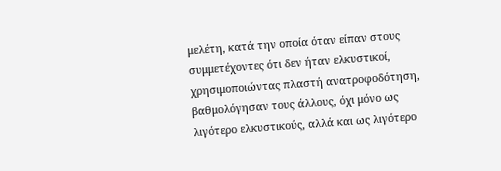μελέτη, κατά την οποία όταν είπαν στους συμμετέχοντες ότι δεν ήταν ελκυστικοί, χρησιμοποιώντας πλαστή ανατροφοδότηση, βαθμολόγησαν τους άλλους, όχι μόνο ως λιγότερο ελκυστικούς, αλλά και ως λιγότερο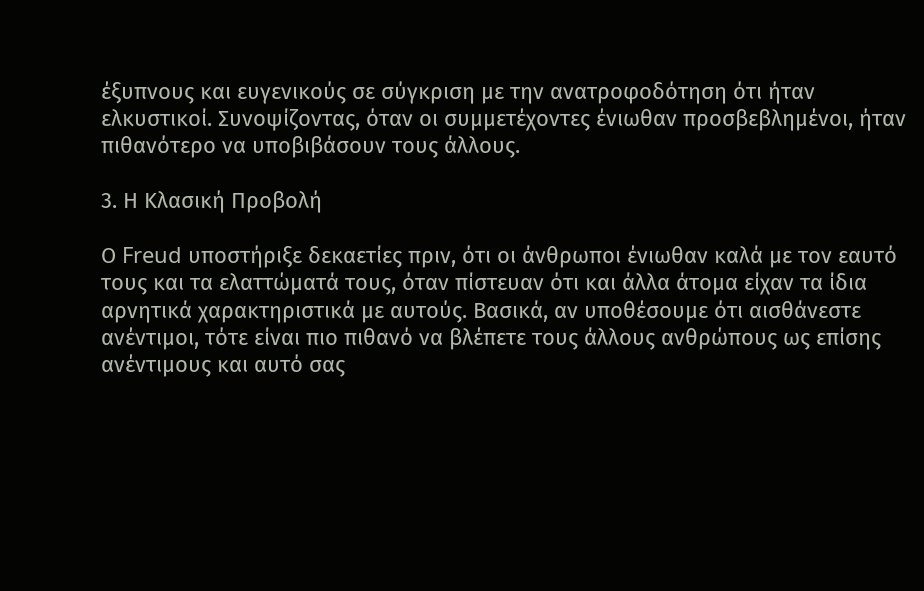έξυπνους και ευγενικούς σε σύγκριση με την ανατροφοδότηση ότι ήταν ελκυστικοί. Συνοψίζοντας, όταν οι συμμετέχοντες ένιωθαν προσβεβλημένοι, ήταν πιθανότερο να υποβιβάσουν τους άλλους.

3. Η Κλασική Προβολή

Ο Freud υποστήριξε δεκαετίες πριν, ότι οι άνθρωποι ένιωθαν καλά με τον εαυτό τους και τα ελαττώματά τους, όταν πίστευαν ότι και άλλα άτομα είχαν τα ίδια αρνητικά χαρακτηριστικά με αυτούς. Βασικά, αν υποθέσουμε ότι αισθάνεστε ανέντιμοι, τότε είναι πιο πιθανό να βλέπετε τους άλλους ανθρώπους ως επίσης ανέντιμους και αυτό σας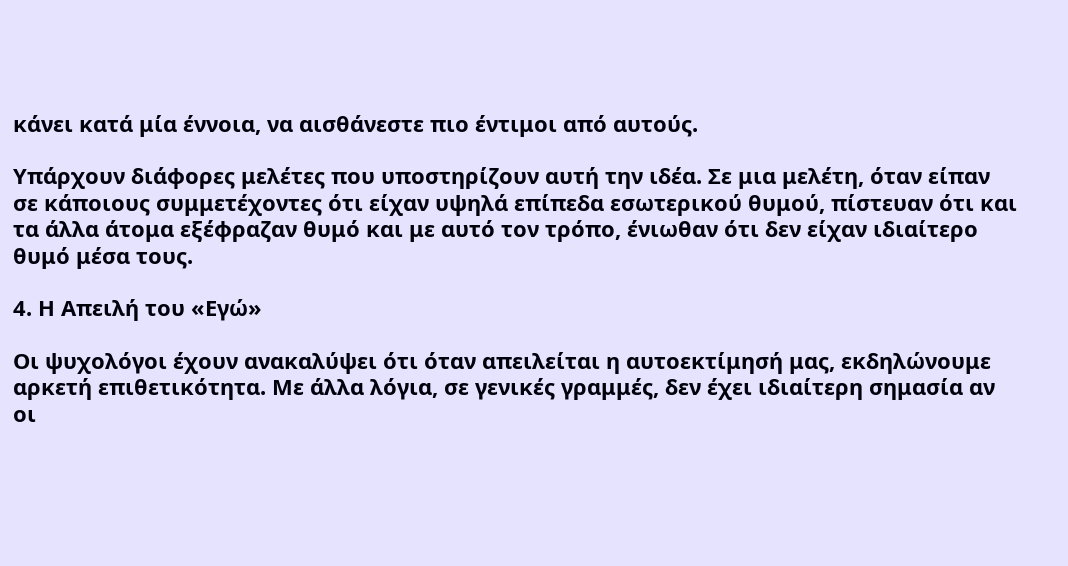κάνει κατά μία έννοια, να αισθάνεστε πιο έντιμοι από αυτούς.

Υπάρχουν διάφορες μελέτες που υποστηρίζουν αυτή την ιδέα. Σε μια μελέτη, όταν είπαν σε κάποιους συμμετέχοντες ότι είχαν υψηλά επίπεδα εσωτερικού θυμού, πίστευαν ότι και τα άλλα άτομα εξέφραζαν θυμό και με αυτό τον τρόπο, ένιωθαν ότι δεν είχαν ιδιαίτερο θυμό μέσα τους.

4. Η Απειλή του «Εγώ»

Οι ψυχολόγοι έχουν ανακαλύψει ότι όταν απειλείται η αυτοεκτίμησή μας, εκδηλώνουμε αρκετή επιθετικότητα. Με άλλα λόγια, σε γενικές γραμμές, δεν έχει ιδιαίτερη σημασία αν οι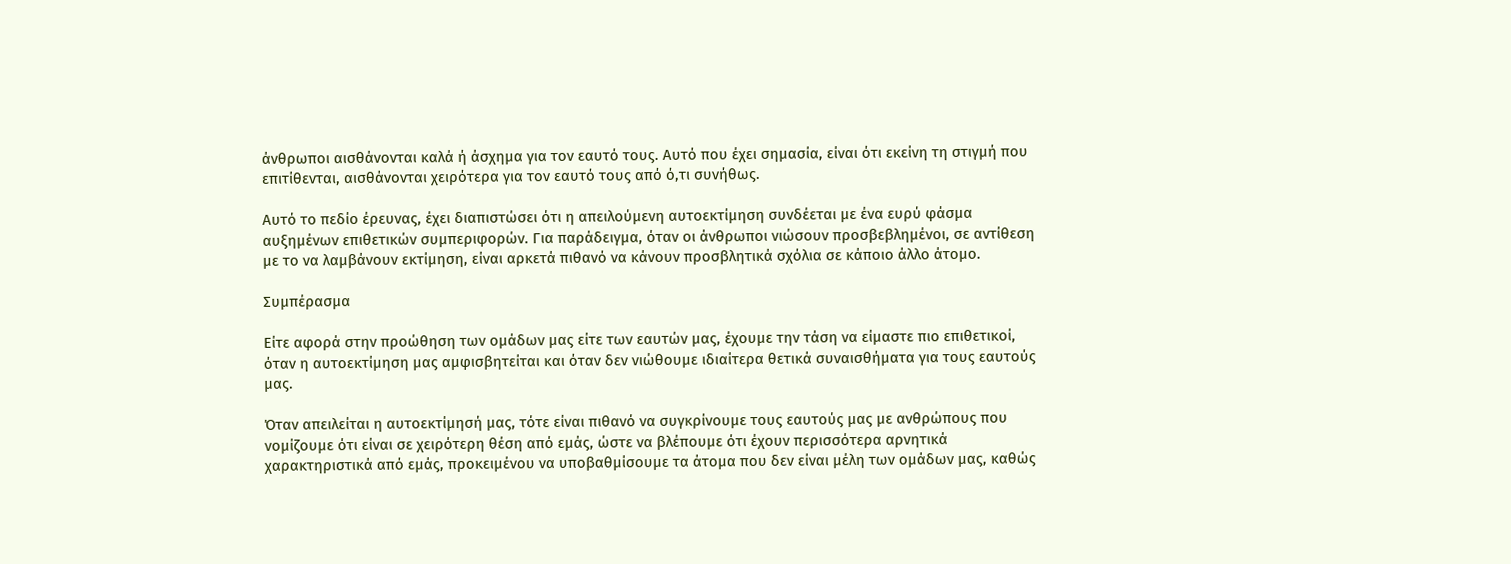άνθρωποι αισθάνονται καλά ή άσχημα για τον εαυτό τους. Αυτό που έχει σημασία, είναι ότι εκείνη τη στιγμή που επιτίθενται, αισθάνονται χειρότερα για τον εαυτό τους από ό,τι συνήθως.

Αυτό το πεδίο έρευνας, έχει διαπιστώσει ότι η απειλούμενη αυτοεκτίμηση συνδέεται με ένα ευρύ φάσμα αυξημένων επιθετικών συμπεριφορών. Για παράδειγμα, όταν οι άνθρωποι νιώσουν προσβεβλημένοι, σε αντίθεση με το να λαμβάνουν εκτίμηση, είναι αρκετά πιθανό να κάνουν προσβλητικά σχόλια σε κάποιο άλλο άτομο.

Συμπέρασμα

Είτε αφορά στην προώθηση των ομάδων μας είτε των εαυτών μας, έχουμε την τάση να είμαστε πιο επιθετικοί, όταν η αυτοεκτίμηση μας αμφισβητείται και όταν δεν νιώθουμε ιδιαίτερα θετικά συναισθήματα για τους εαυτούς μας.

Όταν απειλείται η αυτοεκτίμησή μας, τότε είναι πιθανό να συγκρίνουμε τους εαυτούς μας με ανθρώπους που νομίζουμε ότι είναι σε χειρότερη θέση από εμάς, ώστε να βλέπουμε ότι έχουν περισσότερα αρνητικά χαρακτηριστικά από εμάς, προκειμένου να υποβαθμίσουμε τα άτομα που δεν είναι μέλη των ομάδων μας, καθώς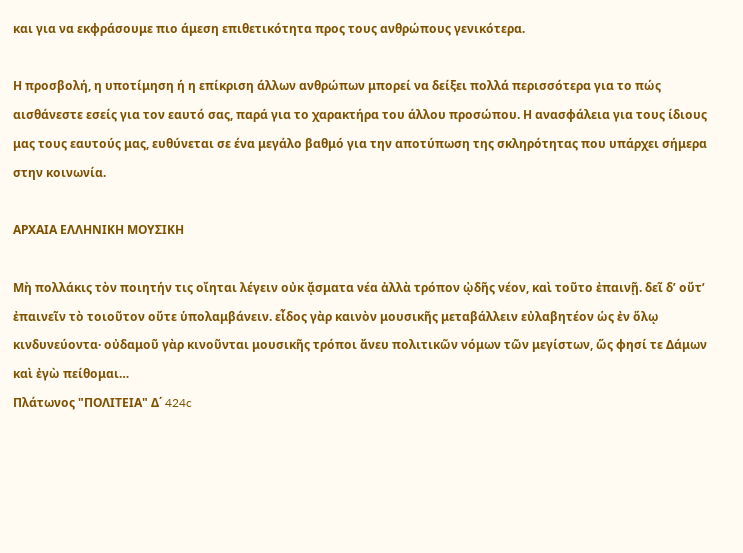και για να εκφράσουμε πιο άμεση επιθετικότητα προς τους ανθρώπους γενικότερα.

Η προσβολή, η υποτίμηση ή η επίκριση άλλων ανθρώπων μπορεί να δείξει πολλά περισσότερα για το πώς αισθάνεστε εσείς για τον εαυτό σας, παρά για το χαρακτήρα του άλλου προσώπου. Η ανασφάλεια για τους ίδιους μας τους εαυτούς μας, ευθύνεται σε ένα μεγάλο βαθμό για την αποτύπωση της σκληρότητας που υπάρχει σήμερα στην κοινωνία.

ΑΡΧΑΙΑ ΕΛΛΗΝΙΚΗ ΜΟΥΣΙΚΗ

Μὴ πολλάκις τὸν ποιητήν τις οἴηται λέγειν οὐκ ᾄσματα νέα ἀλλὰ τρόπον ᾠδῆς νέον, καὶ τοῦτο ἐπαινῇ. δεῖ δ’ οὔτ’ ἐπαινεῖν τὸ τοιοῦτον οὔτε ὑπολαμβάνειν. εἶδος γὰρ καινὸν μουσικῆς μεταβάλλειν εὐλαβητέον ὡς ἐν ὅλῳ κινδυνεύοντα· οὐδαμοῦ γὰρ κινοῦνται μουσικῆς τρόποι ἄνευ πολιτικῶν νόμων τῶν μεγίστων, ὥς φησί τε Δάμων καὶ ἐγὼ πείθομαι…
Πλάτωνος "ΠΟΛΙΤΕΙΑ" Δ΄ 424c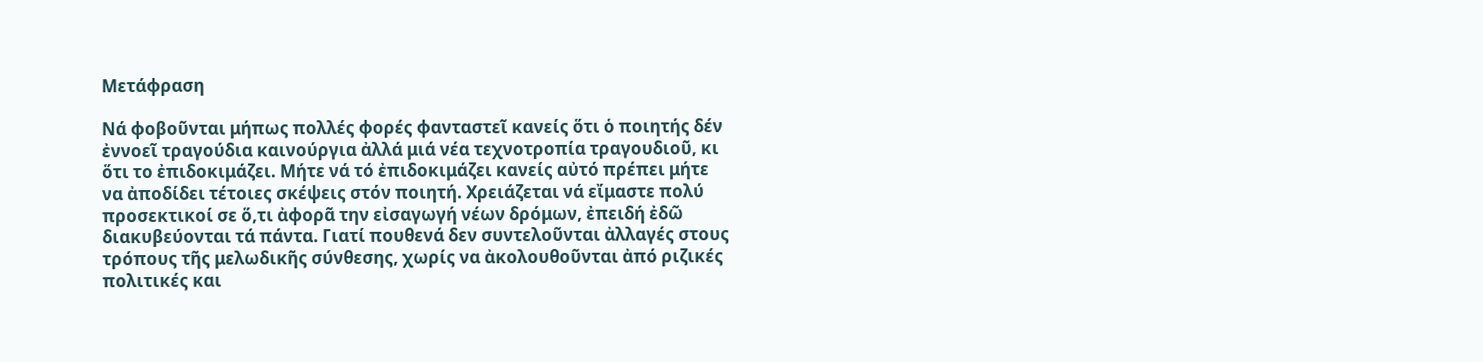Μετάφραση

Νά φοβοῦνται μήπως πολλές φορές φανταστεῖ κανείς ὅτι ὁ ποιητής δέν ἐννοεῖ τραγούδια καινούργια ἀλλά μιά νέα τεχνοτροπία τραγουδιοῦ, κι ὅτι το ἐπιδοκιμάζει. Μήτε νά τό ἐπιδοκιμάζει κανείς αὐτό πρέπει μήτε να ἀποδίδει τέτοιες σκέψεις στόν ποιητή. Χρειάζεται νά εἴμαστε πολύ προσεκτικοί σε ὅ,τι ἀφορᾶ την εἰσαγωγή νέων δρόμων, ἐπειδή ἐδῶ διακυβεύονται τά πάντα. Γιατί πουθενά δεν συντελοῦνται ἀλλαγές στους τρόπους τῆς μελωδικῆς σύνθεσης, χωρίς να ἀκολουθοῦνται ἀπό ριζικές πολιτικές και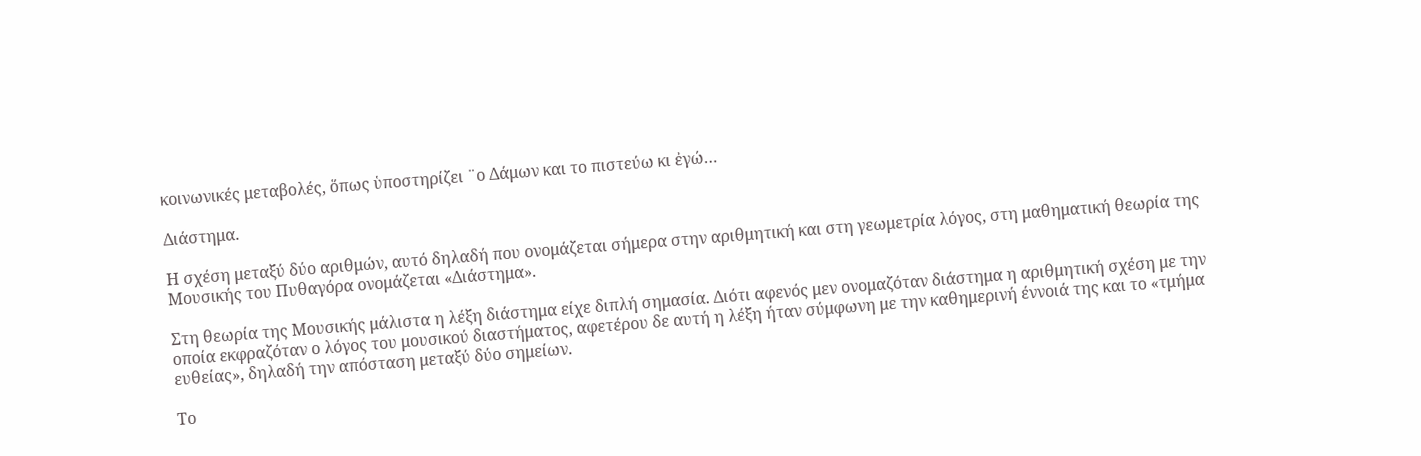κοινωνικές μεταβολές, ὅπως ὑποστηρίζει ¨ο Δάμων και το πιστεύω κι ἐγώ…

Διάστημα.

Η σχέση μεταξύ δύο αριθμών, αυτό δηλαδή που ονομάζεται σήμερα στην αριθμητική και στη γεωμετρία λόγος, στη μαθηματική θεωρία της Μουσικής του Πυθαγόρα ονομάζεται «Διάστημα».

Στη θεωρία της Μουσικής μάλιστα η λέξη διάστημα είχε διπλή σημασία. Διότι αφενός μεν ονομαζόταν διάστημα η αριθμητική σχέση με την οποία εκφραζόταν ο λόγος του μουσικού διαστήματος, αφετέρου δε αυτή η λέξη ήταν σύμφωνη με την καθημερινή έννοιά της και το «τμήμα ευθείας», δηλαδή την απόσταση μεταξύ δύο σημείων.

Το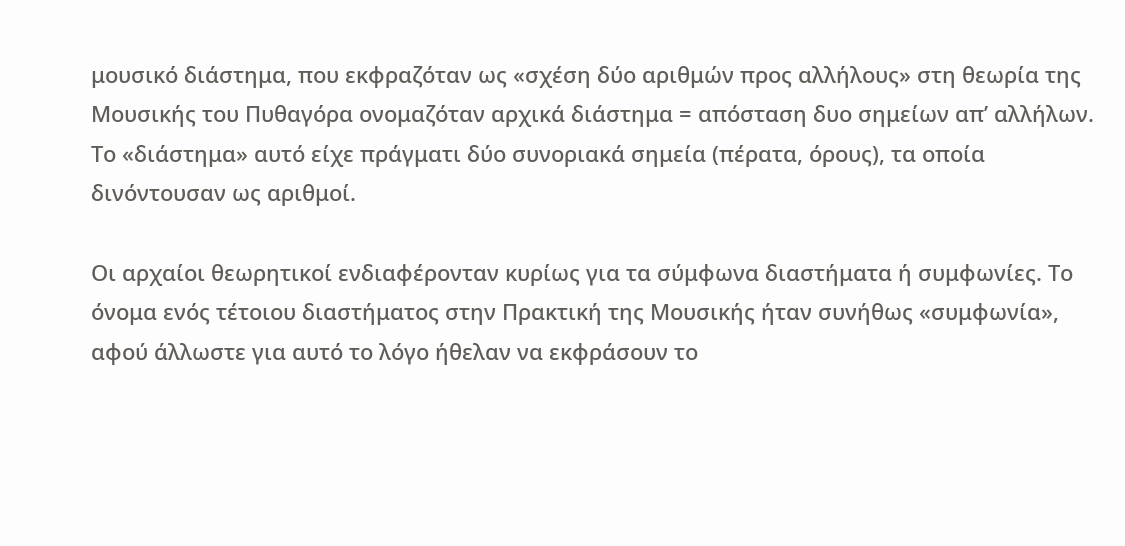μουσικό διάστημα, που εκφραζόταν ως «σχέση δύο αριθμών προς αλλήλους» στη θεωρία της Μουσικής του Πυθαγόρα ονομαζόταν αρχικά διάστημα = απόσταση δυο σημείων απ’ αλλήλων. Το «διάστημα» αυτό είχε πράγματι δύο συνοριακά σημεία (πέρατα, όρους), τα οποία δινόντουσαν ως αριθμοί.

Οι αρχαίοι θεωρητικοί ενδιαφέρονταν κυρίως για τα σύμφωνα διαστήματα ή συμφωνίες. Το όνομα ενός τέτοιου διαστήματος στην Πρακτική της Μουσικής ήταν συνήθως «συμφωνία», αφού άλλωστε για αυτό το λόγο ήθελαν να εκφράσουν το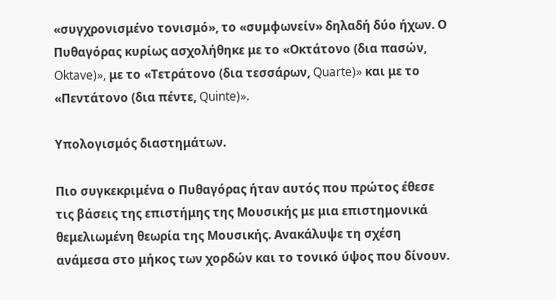«συγχρονισμένο τονισμό», το «συμφωνείν» δηλαδή δύο ήχων. Ο Πυθαγόρας κυρίως ασχολήθηκε με το «Οκτάτονο (δια πασών, Oktave)», με το «Τετράτονο (δια τεσσάρων, Quarte)» και με το «Πεντάτονο (δια πέντε, Quinte)».

Υπολογισμός διαστημάτων.

Πιο συγκεκριμένα ο Πυθαγόρας ήταν αυτός που πρώτος έθεσε τις βάσεις της επιστήμης της Μουσικής με μια επιστημονικά θεμελιωμένη θεωρία της Μουσικής. Ανακάλυψε τη σχέση ανάμεσα στο μήκος των χορδών και το τονικό ύψος που δίνουν.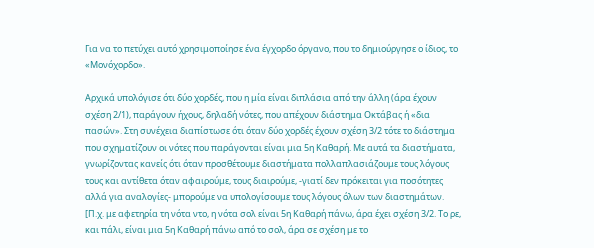Για να το πετύχει αυτό χρησιμοποίησε ένα έγχορδο όργανο, που το δημιούργησε ο ίδιος, το «Μονόχορδο».

Αρχικά υπολόγισε ότι δύο χορδές, που η μία είναι διπλάσια από την άλλη (άρα έχουν σχέση 2/1), παράγουν ήχους, δηλαδή νότες, που απέχουν διάστημα Οκτάβας ή «δια πασών». Στη συνέχεια διαπίστωσε ότι όταν δύο χορδές έχουν σχέση 3/2 τότε το διάστημα που σχηματίζουν οι νότες που παράγονται είναι μια 5η Καθαρή. Με αυτά τα διαστήματα, γνωρίζοντας κανείς ότι όταν προσθέτουμε διαστήματα πολλαπλασιάζουμε τους λόγους τους και αντίθετα όταν αφαιρούμε, τους διαιρούμε, -γιατί δεν πρόκειται για ποσότητες αλλά για αναλογίες- μπορούμε να υπολογίσουμε τους λόγους όλων των διαστημάτων. [Π.χ. με αφετηρία τη νότα ντο, η νότα σολ είναι 5η Καθαρή πάνω, άρα έχει σχέση 3/2. Το ρε, και πάλι, είναι μια 5η Καθαρή πάνω από το σολ, άρα σε σχέση με το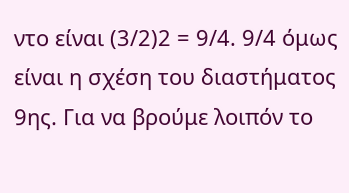ντο είναι (3/2)2 = 9/4. 9/4 όμως είναι η σχέση του διαστήματος 9ης. Για να βρούμε λοιπόν το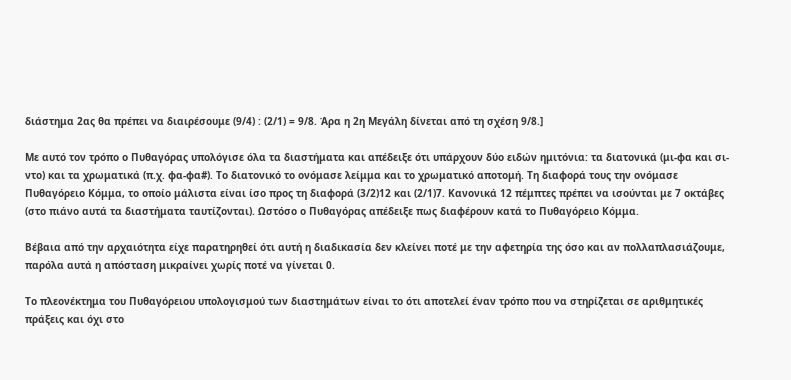διάστημα 2ας θα πρέπει να διαιρέσουμε (9/4) : (2/1) = 9/8. Άρα η 2η Μεγάλη δίνεται από τη σχέση 9/8.]

Με αυτό τον τρόπο ο Πυθαγόρας υπολόγισε όλα τα διαστήματα και απέδειξε ότι υπάρχουν δύο ειδών ημιτόνια: τα διατονικά (μι-φα και σι-ντο) και τα χρωματικά (π.χ. φα-φα#). Το διατονικό το ονόμασε λείμμα και το χρωματικό αποτομή. Τη διαφορά τους την ονόμασε Πυθαγόρειο Κόμμα, το οποίο μάλιστα είναι ίσο προς τη διαφορά (3/2)12 και (2/1)7. Κανονικά 12 πέμπτες πρέπει να ισούνται με 7 οκτάβες (στο πιάνο αυτά τα διαστήματα ταυτίζονται). Ωστόσο ο Πυθαγόρας απέδειξε πως διαφέρουν κατά το Πυθαγόρειο Κόμμα.

Βέβαια από την αρχαιότητα είχε παρατηρηθεί ότι αυτή η διαδικασία δεν κλείνει ποτέ με την αφετηρία της όσο και αν πολλαπλασιάζουμε, παρόλα αυτά η απόσταση μικραίνει χωρίς ποτέ να γίνεται 0.

Το πλεονέκτημα του Πυθαγόρειου υπολογισμού των διαστημάτων είναι το ότι αποτελεί έναν τρόπο που να στηρίζεται σε αριθμητικές πράξεις και όχι στο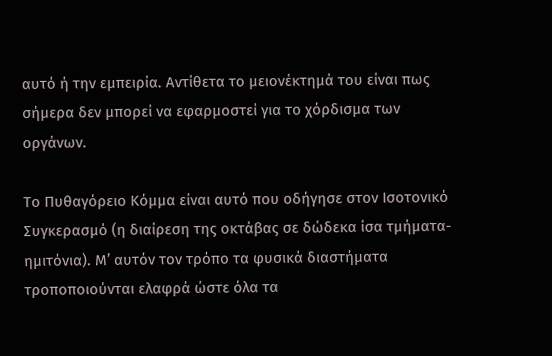αυτό ή την εμπειρία. Αντίθετα το μειονέκτημά του είναι πως σήμερα δεν μπορεί να εφαρμοστεί για το χόρδισμα των οργάνων.

Το Πυθαγόρειο Κόμμα είναι αυτό που οδήγησε στον Ισοτονικό Συγκερασμό (η διαίρεση της οκτάβας σε δώδεκα ίσα τμήματα-ημιτόνια). Μ’ αυτόν τον τρόπο τα φυσικά διαστήματα τροποποιούνται ελαφρά ώστε όλα τα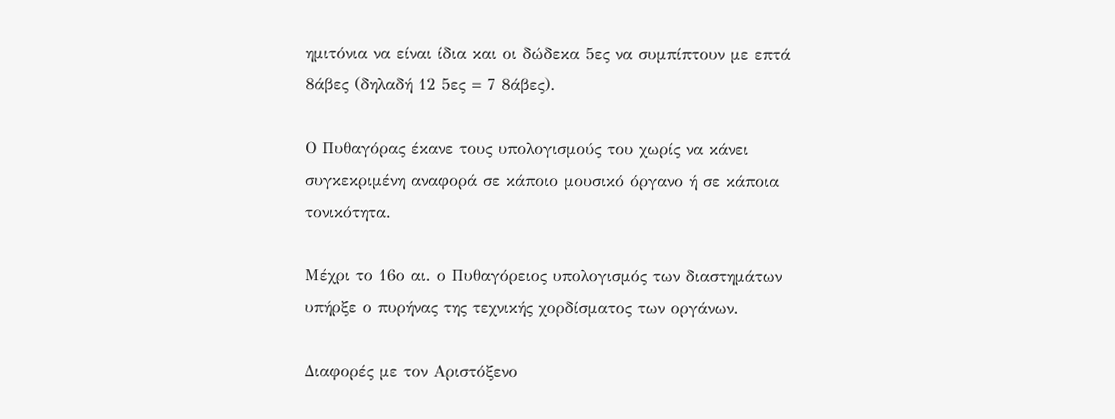ημιτόνια να είναι ίδια και οι δώδεκα 5ες να συμπίπτουν με επτά 8άβες (δηλαδή 12 5ες = 7 8άβες).

Ο Πυθαγόρας έκανε τους υπολογισμούς του χωρίς να κάνει συγκεκριμένη αναφορά σε κάποιο μουσικό όργανο ή σε κάποια τονικότητα.

Μέχρι το 16ο αι. ο Πυθαγόρειος υπολογισμός των διαστημάτων υπήρξε ο πυρήνας της τεχνικής χορδίσματος των οργάνων.

Διαφορές με τον Αριστόξενο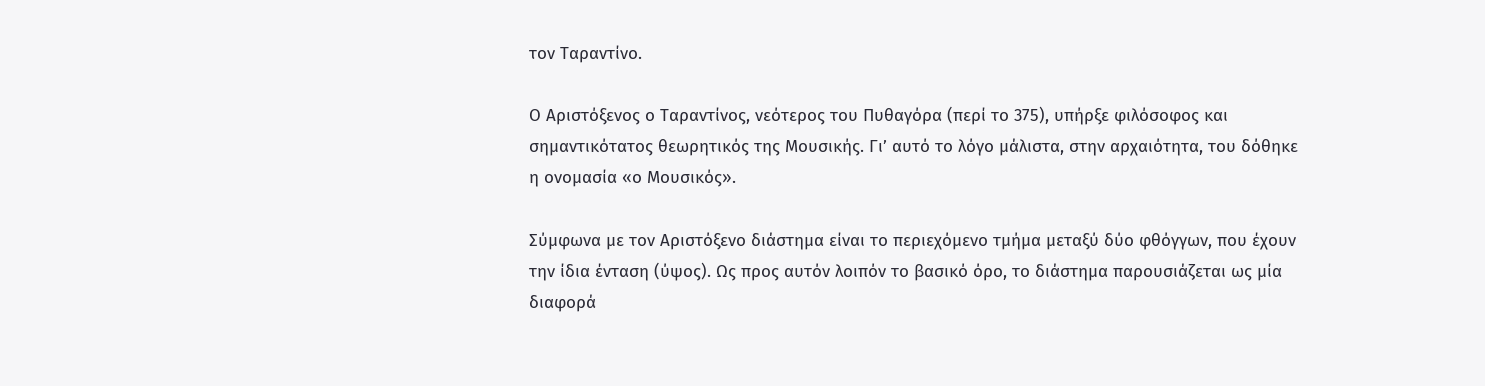τον Ταραντίνο.

Ο Αριστόξενος ο Ταραντίνος, νεότερος του Πυθαγόρα (περί το 375), υπήρξε φιλόσοφος και σημαντικότατος θεωρητικός της Μουσικής. Γι’ αυτό το λόγο μάλιστα, στην αρχαιότητα, του δόθηκε η ονομασία «ο Μουσικός».

Σύμφωνα με τον Αριστόξενο διάστημα είναι το περιεχόμενο τμήμα μεταξύ δύο φθόγγων, που έχουν την ίδια ένταση (ύψος). Ως προς αυτόν λοιπόν το βασικό όρο, το διάστημα παρουσιάζεται ως μία διαφορά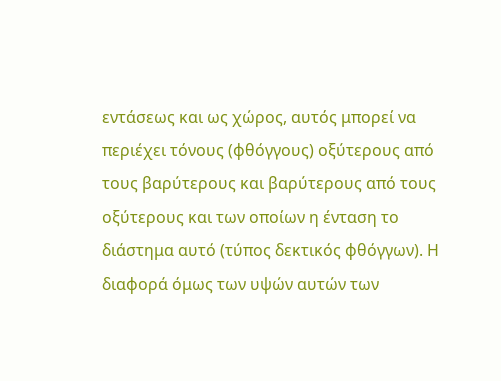εντάσεως και ως χώρος, αυτός μπορεί να περιέχει τόνους (φθόγγους) οξύτερους από τους βαρύτερους και βαρύτερους από τους οξύτερους και των οποίων η ένταση το διάστημα αυτό (τύπος δεκτικός φθόγγων). Η διαφορά όμως των υψών αυτών των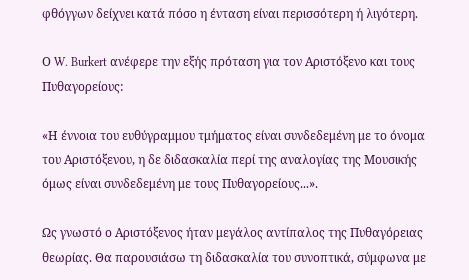φθόγγων δείχνει κατά πόσο η ένταση είναι περισσότερη ή λιγότερη.

Ο W. Burkert ανέφερε την εξής πρόταση για τον Αριστόξενο και τους Πυθαγορείους:

«Η έννοια του ευθύγραμμου τμήματος είναι συνδεδεμένη με το όνομα του Αριστόξενου, η δε διδασκαλία περί της αναλογίας της Μουσικής όμως είναι συνδεδεμένη με τους Πυθαγορείους...».

Ως γνωστό ο Αριστόξενος ήταν μεγάλος αντίπαλος της Πυθαγόρειας θεωρίας. Θα παρουσιάσω τη διδασκαλία του συνοπτικά, σύμφωνα με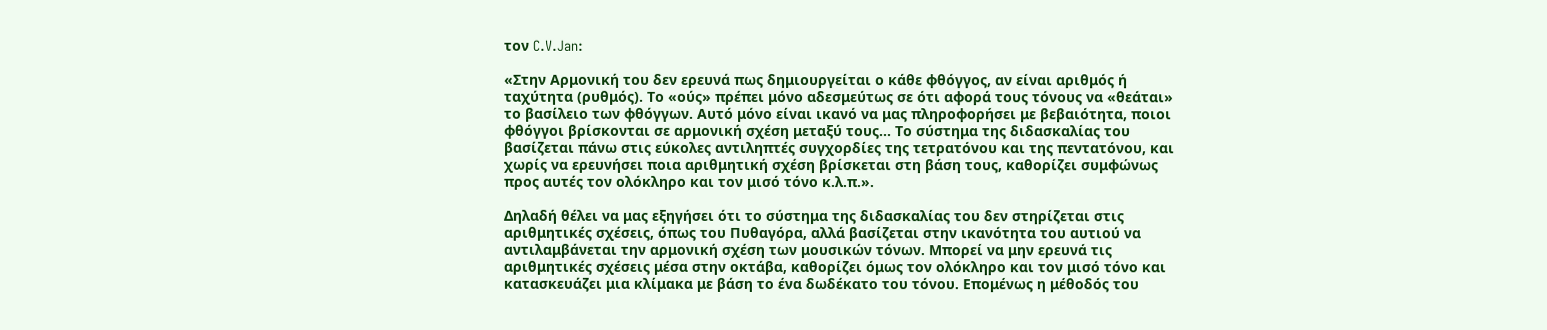τον C.V.Jan:

«Στην Αρμονική του δεν ερευνά πως δημιουργείται ο κάθε φθόγγος, αν είναι αριθμός ή ταχύτητα (ρυθμός). Το «ούς» πρέπει μόνο αδεσμεύτως σε ότι αφορά τους τόνους να «θεάται» το βασίλειο των φθόγγων. Αυτό μόνο είναι ικανό να μας πληροφορήσει με βεβαιότητα, ποιοι φθόγγοι βρίσκονται σε αρμονική σχέση μεταξύ τους... Το σύστημα της διδασκαλίας του βασίζεται πάνω στις εύκολες αντιληπτές συγχορδίες της τετρατόνου και της πεντατόνου, και χωρίς να ερευνήσει ποια αριθμητική σχέση βρίσκεται στη βάση τους, καθορίζει συμφώνως προς αυτές τον ολόκληρο και τον μισό τόνο κ.λ.π.».

Δηλαδή θέλει να μας εξηγήσει ότι το σύστημα της διδασκαλίας του δεν στηρίζεται στις αριθμητικές σχέσεις, όπως του Πυθαγόρα, αλλά βασίζεται στην ικανότητα του αυτιού να αντιλαμβάνεται την αρμονική σχέση των μουσικών τόνων. Μπορεί να μην ερευνά τις αριθμητικές σχέσεις μέσα στην οκτάβα, καθορίζει όμως τον ολόκληρο και τον μισό τόνο και κατασκευάζει μια κλίμακα με βάση το ένα δωδέκατο του τόνου. Επομένως η μέθοδός του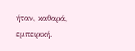ήταν, καθαρά, εμπειρική.